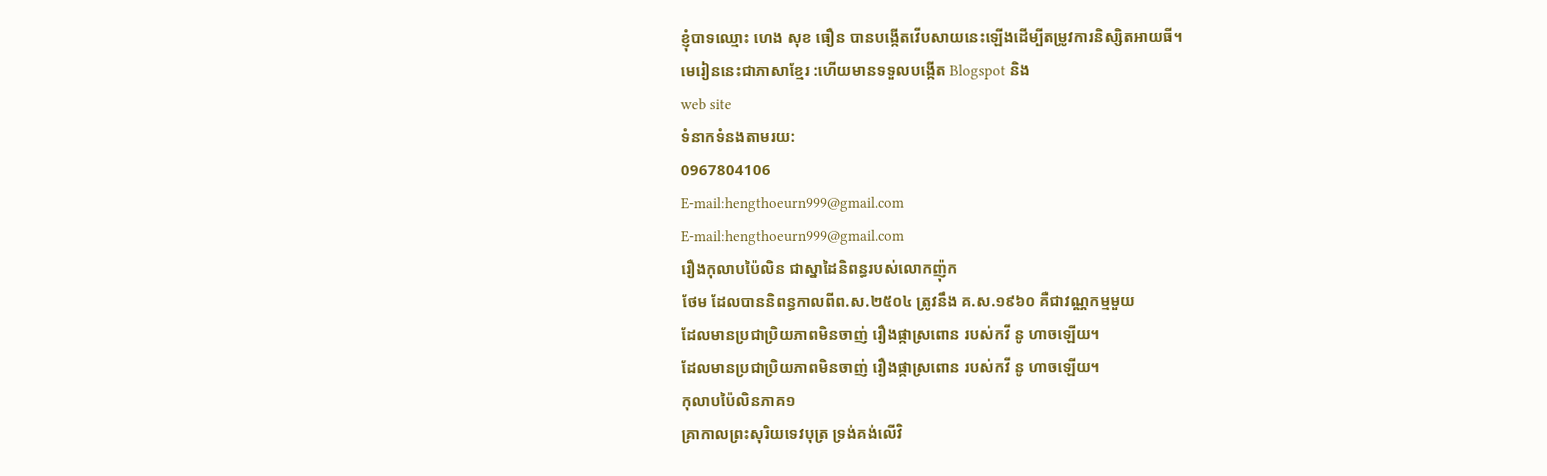ខ្ញុំបាទឈ្មោះ ហេង សុខ ធឿន បានបង្កើតវើបសាយនេះឡើងដើម្បីតម្រូវការនិស្សិតអាយធី។
មេរៀននេះជាភាសាខ្មែរ :ហើយមានទទួលបង្កើត Blogspot និង
web site
ទំនាកទំនងតាមរយ:
0967804106
E-mail:hengthoeurn999@gmail.com
E-mail:hengthoeurn999@gmail.com
រឿងកុលាបប៉ៃលិន ជាស្នាដៃនិពន្ធរបស់លោកញ៉ុក
ថែម ដែលបាននិពន្ធកាលពីព.ស.២៥០៤ ត្រូវនឹង គ.ស.១៩៦០ គឺជាវណ្ណកម្មមួយ
ដែលមានប្រជាប្រិយភាពមិនចាញ់ រឿងផ្កាស្រពោន របស់កវី នូ ហាចឡើយ។
ដែលមានប្រជាប្រិយភាពមិនចាញ់ រឿងផ្កាស្រពោន របស់កវី នូ ហាចឡើយ។
កុលាបប៉ៃលិនភាគ១
គ្រាកាលព្រះសុរិយទេវបុត្រ ទ្រង់គង់លើវិ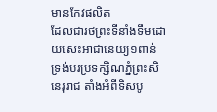មានកែវផលិត
ដែលជារថព្រះទីនាំងទឹមដោយសេះអាជានេយ្យ១ពាន់
ទ្រង់បរប្រទក្សិណភ្នំព្រះសិនេរុរាជ តាំងអំពីទិសបូ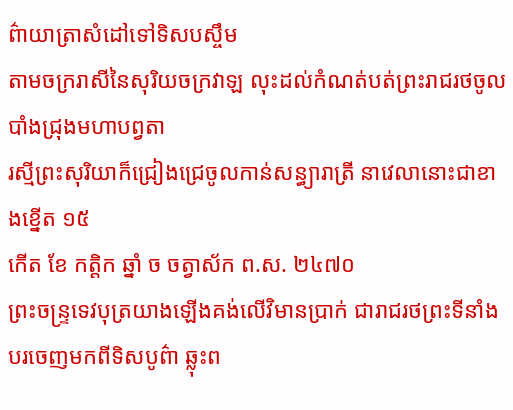ព៌ាយាត្រាសំដៅទៅទិសបស្ចឹម
តាមចក្ររាសីនៃសុរិយចក្រវាឡ លុះដល់កំណត់បត់ព្រះរាជរថចូលបាំងជ្រុងមហាបព្វតា
រស្មីព្រះសុរិយាក៏ជ្រៀងជ្រេចូលកាន់សន្ធ្យារាត្រី នាវេលានោះជាខាងខ្នើត ១៥
កើត ខែ កត្ដិក ឆ្នាំ ច ចត្វាស័ក ព.ស. ២៤៧០
ព្រះចន្រ្ទទេវបុត្រយាងឡើងគង់លើវិមានប្រាក់ ជារាជរថព្រះទីនាំង
បរចេញមកពីទិសបូព៌ា ឆ្លុះព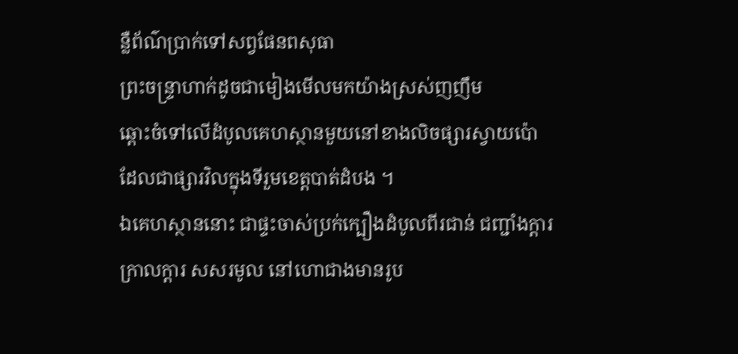ន្លឺព័ណ៌ប្រាក់ទៅសព្វផែនពសុធា
ព្រះចន្រ្ទាហាក់ដូចជាមៀងមើលមកយ៉ាងស្រស់ញញឹម
ឆ្ពោះចំទៅលើដំបូលគេហស្ថានមួយនៅខាងលិចផ្សារស្វាយប៉ោ
ដែលជាផ្សារវិលក្នុងទីរួមខេត្តបាត់ដំបង ។
ឯគេហស្ថាននោះ ជាផ្ទះចាស់ប្រក់ក្បឿងដំបូលពីរជាន់ ជញ្ជាំងក្ដារ ក្រាលក្ដារ សសរមូល នៅហោជាងមានរូប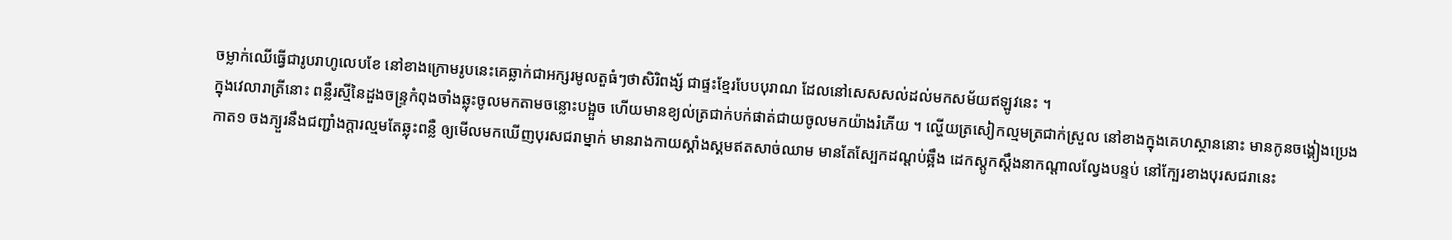ចម្លាក់ឈើធ្វើជារូបរាហូលេបខែ នៅខាងក្រោមរូបនេះគេឆ្លាក់ជាអក្សរមូលតួធំៗថាសិរិពង្ស័ ជាផ្ទះខ្មែរបែបបុរាណ ដែលនៅសេសសល់ដល់មកសម័យឥឡូវនេះ ។
ក្នុងវេលារាត្រីនោះ ពន្លឺរស្មីនៃដួងចន្រ្ទកំពុងចាំងឆ្លុះចូលមកតាមចន្លោះបង្អួច ហើយមានខ្យល់ត្រជាក់បក់ផាត់ជាយចូលមកយ៉ាងរំភើយ ។ ល្ហើយត្រសៀកល្មមត្រជាក់ស្រួល នៅខាងក្នុងគេហស្ថាននោះ មានកូនចង្គៀងប្រេងកាត១ ចងភ្យួរនឹងជញ្ជាំងក្ដារល្មមតែឆ្លុះពន្លឺ ឲ្យមើលមកឃើញបុរសជរាម្នាក់ មានរាងកាយស្គាំងស្គមឥតសាច់ឈាម មានតែស្បែកដណ្ដប់ឆ្អឹង ដេកស្ដូកស្ដឹងនាកណ្ដាលល្វែងបន្ទប់ នៅក្បែរខាងបុរសជរានេះ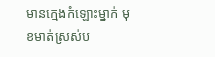មានក្មេងកំឡោះម្នាក់ មុខមាត់ស្រស់ប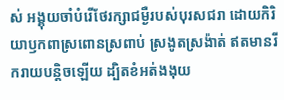ស់ អង្គុយចាំបំរើថែរក្សាជម្ងឺរបស់បុរសជរា ដោយកិរិយាឫកពាស្រពោនស្រពាប់ ស្រងូតស្រង៉ាត់ ឥតមានរីករាយបន្តិចឡើយ ដ្បិតខំអត់ងងុយ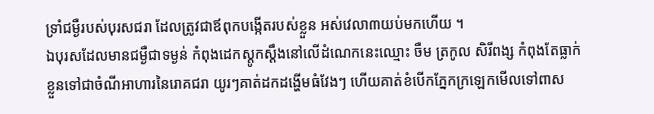ទ្រាំជម្ងឺរបស់បុរសជរា ដែលត្រូវជាឪពុកបង្កើតរបស់ខ្លួន អស់វេលា៣យប់មកហើយ ។
ឯបុរសដែលមានជម្ងឺជាទម្ងន់ កំពុងដេកស្ដូកស្ដឹងនៅលើដំណេកនេះឈ្មោះ ចឺម ត្រកូល សិរីពង្ស កំពុងតែធ្លាក់ខ្លួនទៅជាចំណីអាហារនៃរោគជរា យូរៗគាត់ដកដង្ហើមធំវែងៗ ហើយគាត់ខំបើកភ្នែកក្រឡេកមើលទៅពាស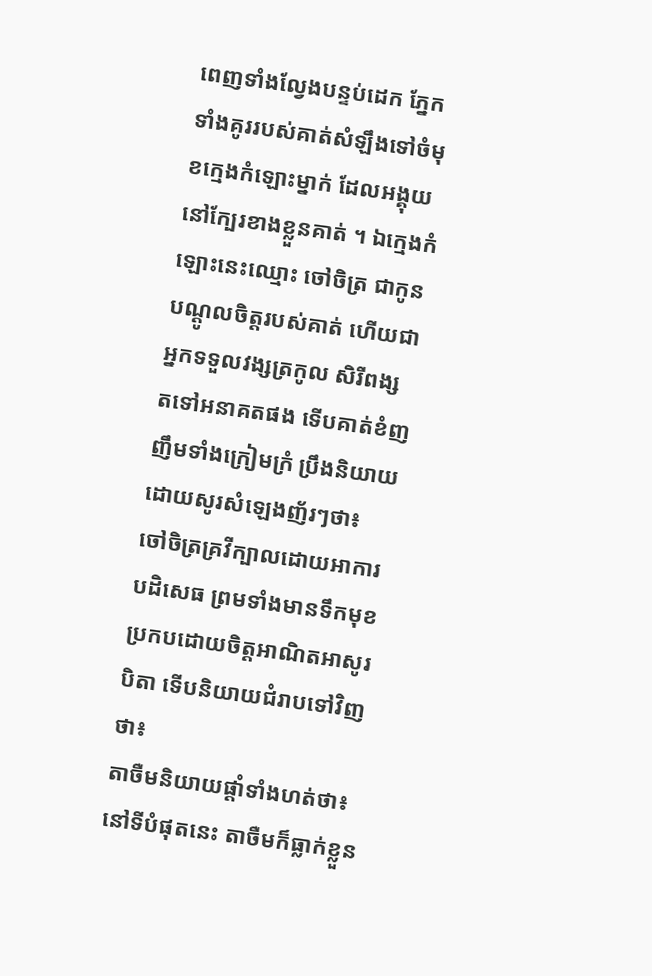ពេញទាំងល្វែងបន្ទប់ដេក ភ្នែកទាំងគូររបស់គាត់សំឡឹងទៅចំមុខក្មេងកំឡោះម្នាក់ ដែលអង្គុយនៅក្បែរខាងខ្លួនគាត់ ។ ឯក្មេងកំឡោះនេះឈ្មោះ ចៅចិត្រ ជាកូនបណ្ដូលចិត្តរបស់គាត់ ហើយជាអ្នកទទួលវង្សត្រកូល សិរីពង្ស តទៅអនាគតផង ទើបគាត់ខំញញឹមទាំងក្រៀមក្រំ ប្រឹងនិយាយដោយសូរសំឡេងញ័រៗថា៖
ចៅចិត្រគ្រវីក្បាលដោយអាការបដិសេធ ព្រមទាំងមានទឹកមុខប្រកបដោយចិត្តអាណិតអាសូរបិតា ទើបនិយាយជំរាបទៅវិញថា៖
តាចឺមនិយាយផ្ដាំទាំងហត់ថា៖
នៅទីបំផុតនេះ តាចឺមក៏ធ្លាក់ខ្លួន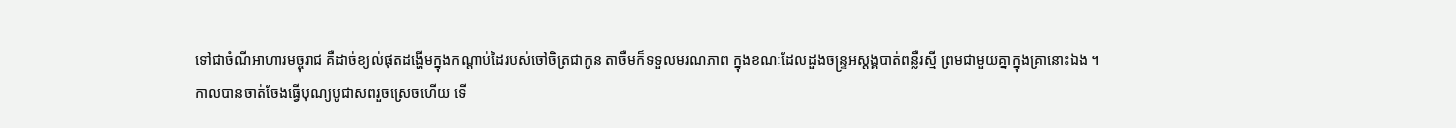ទៅជាចំណីអាហារមច្ចុរាជ គឺដាច់ខ្យល់ផុតដង្ហើមក្នុងកណ្ដាប់ដៃរបស់ចៅចិត្រជាកូន តាចឺមក៏ទទួលមរណភាព ក្នុងខណៈដែលដួងចន្រ្ទអស្ដង្គបាត់ពន្លឺរស្មី ព្រមជាមួយគ្នាក្នុងគ្រានោះឯង ។
កាលបានចាត់ចែងធ្វើបុណ្យបូជាសពរួចស្រេចហើយ ទើ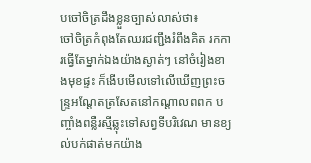បចៅចិត្រដឹងខ្លួនច្បាស់លាស់ថា៖
ចៅចិត្រកំពុងតែឈរជញ្ជឹងរំពឹងគិត រកការធ្វើតែម្នាក់ឯងយ៉ាងស្ងាត់ៗ នៅចំរៀងខាងមុខផ្ទះ ក៏ងើបមើលទៅលើឃើញព្រះចន្រ្ទអណ្ដែតត្រសែតនៅកណ្ដាលពពក បញ្ចាំងពន្លឺរស្មីឆ្លុះទៅសព្វទីបរិវេណ មានខ្យល់បក់ផាត់មកយ៉ាង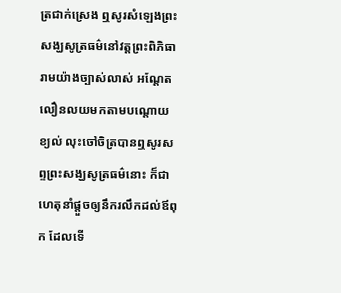ត្រជាក់ស្រេង ឮសូរសំឡេងព្រះសង្ឃសូត្រធម៌នៅវត្តព្រះពិភិធារាមយ៉ាងច្បាស់លាស់ អណ្ដែតលឿនលយមកតាមបណ្ដោយខ្យល់ លុះចៅចិត្របានឮសូរសព្ទព្រះសង្ឃសូត្រធម៌នោះ ក៏ជាហេតុនាំផ្ដួចឲ្យនឹករលឹកដល់ឪពុក ដែលទើ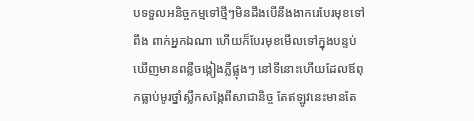បទទួលអនិច្ចកម្មទៅថ្មីៗមិនដឹងបើនឹងងាករេបែរមុខទៅពឹង ពាក់អ្នកឯណា ហើយក៏បែរមុខមើលទៅក្នុងបន្ទប់ ឃើញមានពន្លឺចង្កៀងភ្លឺផ្លុងៗ នៅទីនោះហើយដែលឪពុកធ្លាប់មូរថ្នាំស្លឹកសង្កែពីសាជានិច្ច តែឥឡូវនេះមានតែ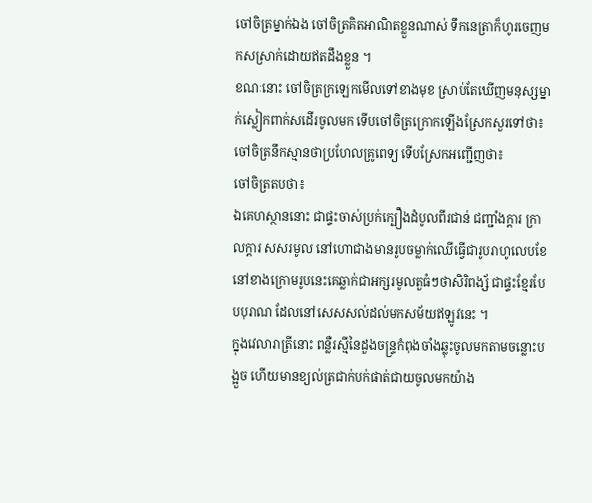ចៅចិត្រម្នាក់ឯង ចៅចិត្រគិតអាណិតខ្លួនណាស់ ទឹកនេត្រាក៏ហូរចេញមកសស្រាក់ដោយឥតដឹងខ្លួន ។
ខណៈនោះ ចៅចិត្រក្រឡេកមើលទៅខាងមុខ ស្រាប់តែឃើញមនុស្សម្នាក់ស្លៀកពាក់សដើរចូលមក ទើបចៅចិត្រក្រោកឡើងស្រែកសួរទៅថា៖
ចៅចិត្រនឹកស្មានថាប្រហែលគ្រូពេទ្យ ទើបស្រែកអញ្ជើញថា៖
ចៅចិត្រតបថា៖
ឯគេហស្ថាននោះ ជាផ្ទះចាស់ប្រក់ក្បឿងដំបូលពីរជាន់ ជញ្ជាំងក្ដារ ក្រាលក្ដារ សសរមូល នៅហោជាងមានរូបចម្លាក់ឈើធ្វើជារូបរាហូលេបខែ នៅខាងក្រោមរូបនេះគេឆ្លាក់ជាអក្សរមូលតួធំៗថាសិរិពង្ស័ ជាផ្ទះខ្មែរបែបបុរាណ ដែលនៅសេសសល់ដល់មកសម័យឥឡូវនេះ ។
ក្នុងវេលារាត្រីនោះ ពន្លឺរស្មីនៃដួងចន្រ្ទកំពុងចាំងឆ្លុះចូលមកតាមចន្លោះបង្អួច ហើយមានខ្យល់ត្រជាក់បក់ផាត់ជាយចូលមកយ៉ាង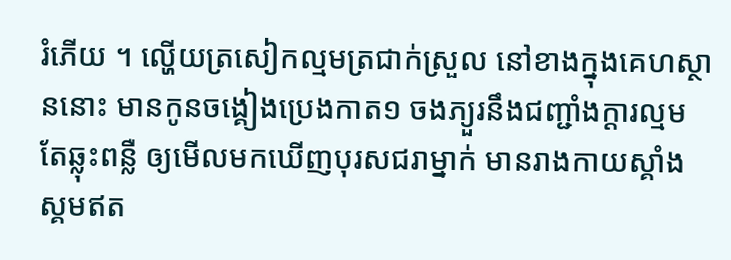រំភើយ ។ ល្ហើយត្រសៀកល្មមត្រជាក់ស្រួល នៅខាងក្នុងគេហស្ថាននោះ មានកូនចង្គៀងប្រេងកាត១ ចងភ្យួរនឹងជញ្ជាំងក្ដារល្មមតែឆ្លុះពន្លឺ ឲ្យមើលមកឃើញបុរសជរាម្នាក់ មានរាងកាយស្គាំងស្គមឥត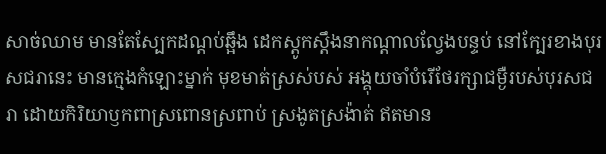សាច់ឈាម មានតែស្បែកដណ្ដប់ឆ្អឹង ដេកស្ដូកស្ដឹងនាកណ្ដាលល្វែងបន្ទប់ នៅក្បែរខាងបុរសជរានេះ មានក្មេងកំឡោះម្នាក់ មុខមាត់ស្រស់បស់ អង្គុយចាំបំរើថែរក្សាជម្ងឺរបស់បុរសជរា ដោយកិរិយាឫកពាស្រពោនស្រពាប់ ស្រងូតស្រង៉ាត់ ឥតមាន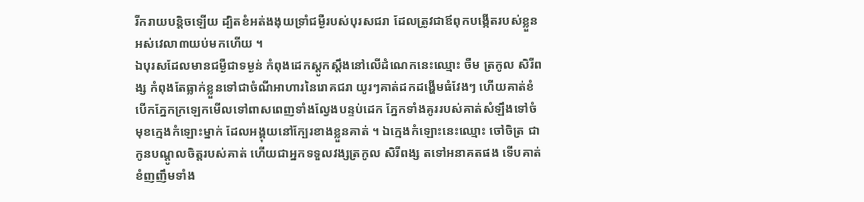រីករាយបន្តិចឡើយ ដ្បិតខំអត់ងងុយទ្រាំជម្ងឺរបស់បុរសជរា ដែលត្រូវជាឪពុកបង្កើតរបស់ខ្លួន អស់វេលា៣យប់មកហើយ ។
ឯបុរសដែលមានជម្ងឺជាទម្ងន់ កំពុងដេកស្ដូកស្ដឹងនៅលើដំណេកនេះឈ្មោះ ចឺម ត្រកូល សិរីពង្ស កំពុងតែធ្លាក់ខ្លួនទៅជាចំណីអាហារនៃរោគជរា យូរៗគាត់ដកដង្ហើមធំវែងៗ ហើយគាត់ខំបើកភ្នែកក្រឡេកមើលទៅពាសពេញទាំងល្វែងបន្ទប់ដេក ភ្នែកទាំងគូររបស់គាត់សំឡឹងទៅចំមុខក្មេងកំឡោះម្នាក់ ដែលអង្គុយនៅក្បែរខាងខ្លួនគាត់ ។ ឯក្មេងកំឡោះនេះឈ្មោះ ចៅចិត្រ ជាកូនបណ្ដូលចិត្តរបស់គាត់ ហើយជាអ្នកទទួលវង្សត្រកូល សិរីពង្ស តទៅអនាគតផង ទើបគាត់ខំញញឹមទាំង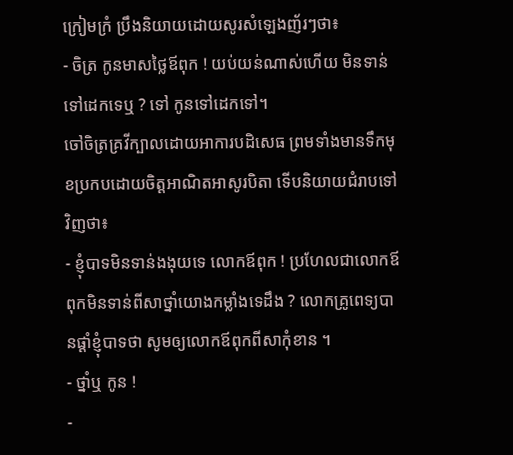ក្រៀមក្រំ ប្រឹងនិយាយដោយសូរសំឡេងញ័រៗថា៖
- ចិត្រ កូនមាសថ្លៃឪពុក ! យប់យន់ណាស់ហើយ មិនទាន់ទៅដេកទេឬ ? ទៅ កូនទៅដេកទៅ។
ចៅចិត្រគ្រវីក្បាលដោយអាការបដិសេធ ព្រមទាំងមានទឹកមុខប្រកបដោយចិត្តអាណិតអាសូរបិតា ទើបនិយាយជំរាបទៅវិញថា៖
- ខ្ញុំបាទមិនទាន់ងងុយទេ លោកឪពុក ! ប្រហែលជាលោកឪពុកមិនទាន់ពីសាថ្នាំយោងកម្លាំងទេដឹង ? លោកគ្រូពេទ្យបានផ្ដាំខ្ញុំបាទថា សូមឲ្យលោកឪពុកពីសាកុំខាន ។
- ថ្នាំឬ កូន !
-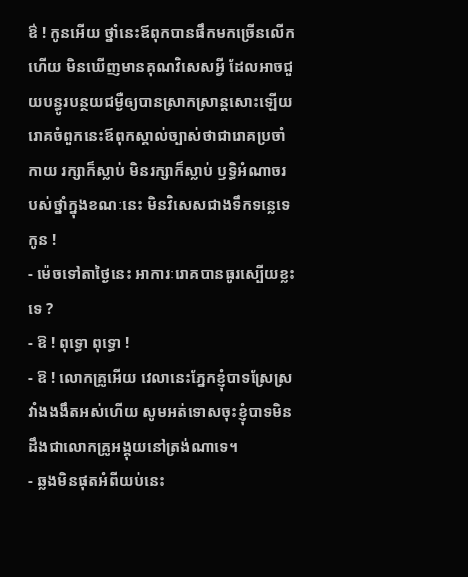ឳ ! កូនអើយ ថ្នាំនេះឪពុកបានផឹកមកច្រើនលើកហើយ មិនឃើញមានគុណវិសេសអ្វី ដែលអាចជួយបន្ធូរបន្ថយជម្ងឺឲ្យបានស្រាកស្រាន្តសោះឡើយ រោគចំពួកនេះឪពុកស្គាល់ច្បាស់ថាជារោគប្រចាំកាយ រក្សាក៏ស្លាប់ មិនរក្សាក៏ស្លាប់ ឫទ្ធិអំណាចរបស់ថ្នាំក្នុងខណៈនេះ មិនវិសេសជាងទឹកទន្លេទេ កូន !
- ម៉េចទៅតាថ្ងៃនេះ អាការៈរោគបានធូរស្បើយខ្លះទេ ?
- ឱ ! ពុទ្ធោ ពុទ្ធោ !
- ឱ ! លោកគ្រូអើយ វេលានេះភ្នែកខ្ញុំបាទស្រែស្រវាំងងងឹតអស់ហើយ សូមអត់ទោសចុះខ្ញុំបាទមិនដឹងជាលោកគ្រូអង្គុយនៅត្រង់ណាទេ។
- ឆ្លងមិនផុតអំពីយប់នេះ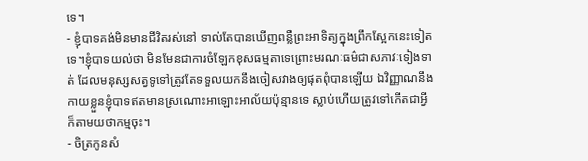ទេ។
- ខ្ញុំបាទគង់មិនមានជីវិតរស់នៅ ទាល់តែបានឃើញពន្លឺព្រះអាទិត្យក្នុងព្រឹកស្អែកនេះទៀតទេ។ខ្ញុំបាទយល់ថា មិនមែនជាការចំឡែកខុសធម្មតាទេព្រោះមរណៈធម៌ជាសភាវៈទៀងទាត់ ដែលមនុស្សសត្វទូទៅត្រូវតែទទួលយកនឹងចៀសវាងឲ្យផុតពុំបានឡើយ ឯវិញ្ញាណនឹងកាយខ្លួនខ្ញុំបាទឥតមានស្រណោះអាឡោះអាល័យប៉ុន្មានទេ ស្លាប់ហើយត្រូវទៅកើតជាអ្វីក៏តាមយថាកម្មចុះ។
- ចិត្រកូនសំ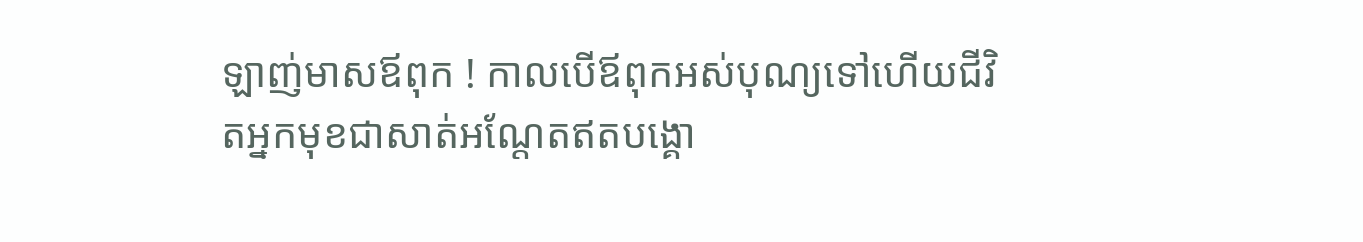ឡាញ់មាសឪពុក ! កាលបើឪពុកអស់បុណ្យទៅហើយជីវិតអ្នកមុខជាសាត់អណ្ដែតឥតបង្គោ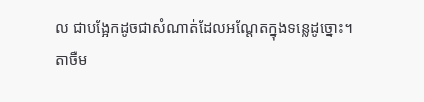ល ជាបង្អែកដូចជាសំណាត់ដែលអណ្ដែតក្នុងទន្លេដូច្នោះ។
តាចឺម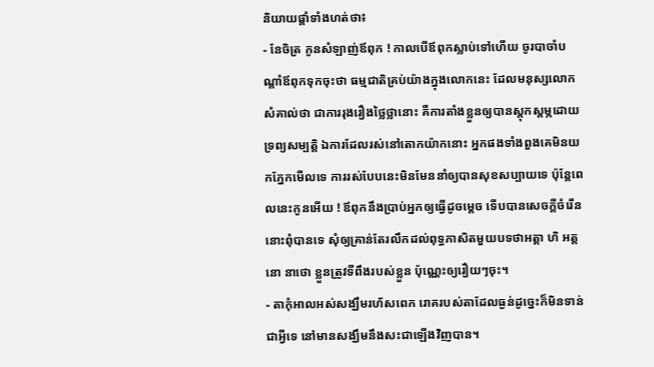និយាយផ្ដាំទាំងហត់ថា៖
- នែចិត្រ កូនសំឡាញ់ឪពុក ! កាលបើឪពុកស្លាប់ទៅហើយ ចូរបាចាំបណ្ដាំឪពុកទុកចុះថា ធម្មជាតិគ្រប់យ៉ាងក្នុងលោកនេះ ដែលមនុស្សលោកសំគាល់ថា ជាការរុងរឿងថ្លៃថ្លានោះ គឺការតាំងខ្លួនឲ្យបានស្ដុកស្ដម្ភដោយទ្រព្យសម្បត្តិ ឯការដែលរស់នៅតោកយ៉ាកនោះ អ្នកផងទាំងពួងគេមិនយកភ្នែកមើលទេ ការរស់បែបនេះមិនមែននាំឲ្យបានសុខសប្បាយទេ ប៉ុន្តែពេលនេះកូនអើយ ! ឪពុកនឹងប្រាប់អ្នកឲ្យធ្វើដូចម្ដេច ទើបបានសេចក្ដីចំរើននោះពុំបានទេ សុំឲ្យគ្រាន់តែរលឹកដល់ពុទ្ធភាសិតមួយបទថាអត្តា ហិ អត្តនោ នាថោ ខ្លួនត្រូវទីពឹងរបស់ខ្លួន ប៉ុណ្ណេះឲ្យរឿយៗចុះ។
- តាកុំអាលអស់សង្ឃឹមរហ័សពេក រោគរបស់តាដែលធ្ងន់ដូច្នេះក៏មិនទាន់ជាអ្វីទេ នៅមានសង្ឃឹមនឹងសះជាឡើងវិញបាន។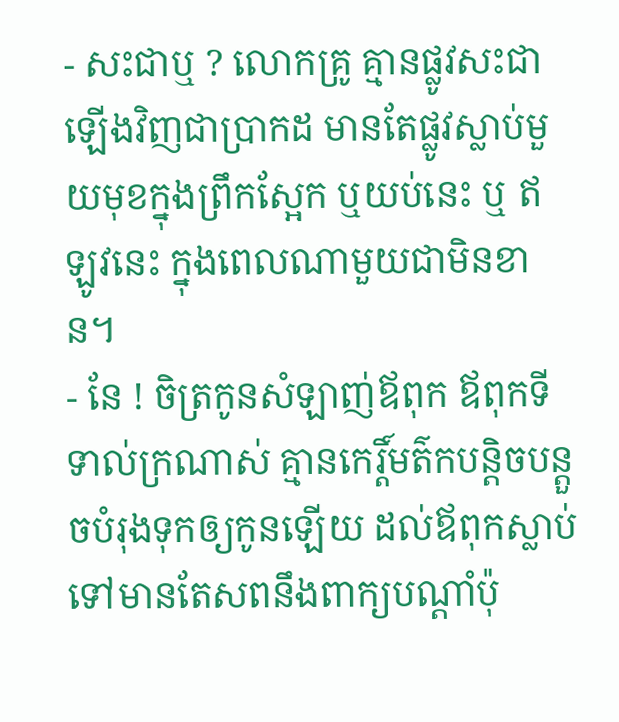- សះជាឬ ? លោកគ្រូ គ្មានផ្លូវសះជាឡើងវិញជាប្រាកដ មានតែផ្លូវស្លាប់មួយមុខក្នុងព្រឹកស្អែក ឬយប់នេះ ឬ ឥឡូវនេះ ក្នុងពេលណាមួយជាមិនខាន។
- នែ ! ចិត្រកូនសំឡាញ់ឪពុក ឪពុកទីទាល់ក្រណាស់ គ្មានកេរ្តិ៍មត៌កបន្តិចបន្តួចបំរុងទុកឲ្យកូនឡើយ ដល់ឪពុកស្លាប់ទៅមានតែសពនឹងពាក្យបណ្ដាំប៉ុ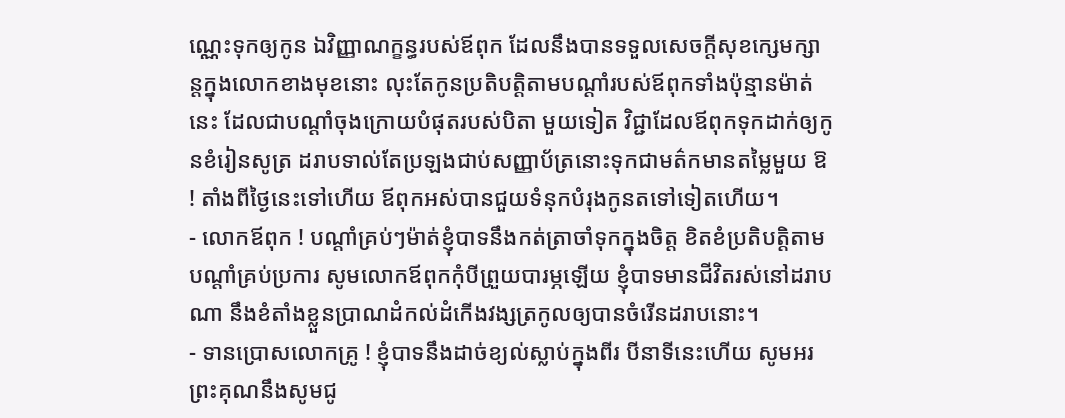ណ្ណេះទុកឲ្យកូន ឯវិញ្ញាណក្ខន្ធរបស់ឪពុក ដែលនឹងបានទទួលសេចក្ដីសុខក្សេមក្សាន្តក្នុងលោកខាងមុខនោះ លុះតែកូនប្រតិបត្តិតាមបណ្ដាំរបស់ឪពុកទាំងប៉ុន្មានម៉ាត់នេះ ដែលជាបណ្ដាំចុងក្រោយបំផុតរបស់បិតា មួយទៀត វិជ្ជាដែលឪពុកទុកដាក់ឲ្យកូនខំរៀនសូត្រ ដរាបទាល់តែប្រឡងជាប់សញ្ញាប័ត្រនោះទុកជាមត៌កមានតម្លៃមួយ ឱ ! តាំងពីថ្ងៃនេះទៅហើយ ឪពុកអស់បានជួយទំនុកបំរុងកូនតទៅទៀតហើយ។
- លោកឪពុក ! បណ្ដាំគ្រប់ៗម៉ាត់ខ្ញុំបាទនឹងកត់ត្រាចាំទុកក្នុងចិត្ត ខិតខំប្រតិបត្តិតាមបណ្ដាំគ្រប់ប្រការ សូមលោកឪពុកកុំបីព្រួយបារម្ភឡើយ ខ្ញុំបាទមានជីវិតរស់នៅដរាបណា នឹងខំតាំងខ្លួនប្រាណដំកល់ដំកើងវង្សត្រកូលឲ្យបានចំរើនដរាបនោះ។
- ទានប្រោសលោកគ្រូ ! ខ្ញុំបាទនឹងដាច់ខ្យល់ស្លាប់ក្នុងពីរ បីនាទីនេះហើយ សូមអរព្រះគុណនឹងសូមជូ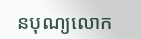នបុណ្យលោក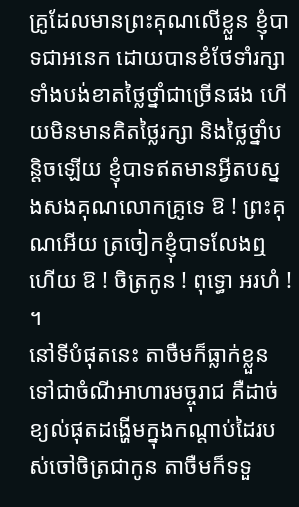គ្រូដែលមានព្រះគុណលើខ្លួន ខ្ញុំបាទជាអនេក ដោយបានខំថែទាំរក្សាទាំងបង់ខាតថ្លៃថ្នាំជាច្រើនផង ហើយមិនមានគិតថ្លៃរក្សា និងថ្លៃថ្នាំបន្តិចឡើយ ខ្ញុំបាទឥតមានអ្វីតបស្នងសងគុណលោកគ្រូទេ ឱ ! ព្រះគុណអើយ ត្រចៀកខ្ញុំបាទលែងឮហើយ ឱ ! ចិត្រកូន ! ពុទ្ធោ អរហំ ! ។
នៅទីបំផុតនេះ តាចឺមក៏ធ្លាក់ខ្លួនទៅជាចំណីអាហារមច្ចុរាជ គឺដាច់ខ្យល់ផុតដង្ហើមក្នុងកណ្ដាប់ដៃរបស់ចៅចិត្រជាកូន តាចឺមក៏ទទួ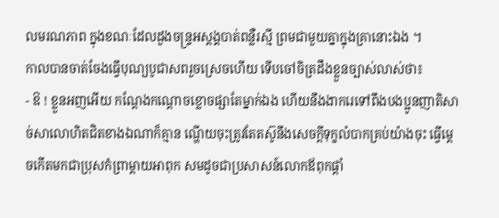លមរណភាព ក្នុងខណៈដែលដួងចន្រ្ទអស្ដង្គបាត់ពន្លឺរស្មី ព្រមជាមួយគ្នាក្នុងគ្រានោះឯង ។
កាលបានចាត់ចែងធ្វើបុណ្យបូជាសពរួចស្រេចហើយ ទើបចៅចិត្រដឹងខ្លួនច្បាស់លាស់ថា៖
- ឱ ! ខ្លួនអញអើយ កណ្ដែងកណ្ដោចខ្លោចផ្សាតែម្នាក់ឯង ហើយនឹងងាករេទៅពឹងបងប្អូនញាតិសាច់សាលោហិតជិតខាងឯណាក៏គ្មាន ណ្ហើយចុះត្រូវតែតស៊ូនឹងសេចក្ដីទុក្ខលំបាកគ្រប់យ៉ាងចុះ ធ្វើម្ដេចកើតមកជាប្រុសកំព្រាម្ដាយអាពុក សមដូចជាប្រសាសន៍លោកឪពុកផ្ដាំ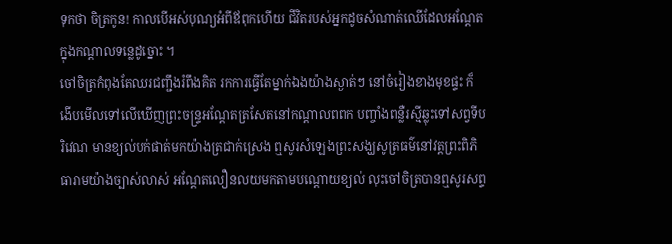ទុកថា ចិត្រកូន! កាលបើអស់បុណ្យអំពីឪពុកហើយ ជីវិតរបស់អ្នកដូចសំណាត់ឈើដែលអណ្ដែតក្នុងកណ្ដាលទន្លេដូច្នោះ ។
ចៅចិត្រកំពុងតែឈរជញ្ជឹងរំពឹងគិត រកការធ្វើតែម្នាក់ឯងយ៉ាងស្ងាត់ៗ នៅចំរៀងខាងមុខផ្ទះ ក៏ងើបមើលទៅលើឃើញព្រះចន្រ្ទអណ្ដែតត្រសែតនៅកណ្ដាលពពក បញ្ចាំងពន្លឺរស្មីឆ្លុះទៅសព្វទីបរិវេណ មានខ្យល់បក់ផាត់មកយ៉ាងត្រជាក់ស្រេង ឮសូរសំឡេងព្រះសង្ឃសូត្រធម៌នៅវត្តព្រះពិភិធារាមយ៉ាងច្បាស់លាស់ អណ្ដែតលឿនលយមកតាមបណ្ដោយខ្យល់ លុះចៅចិត្របានឮសូរសព្ទ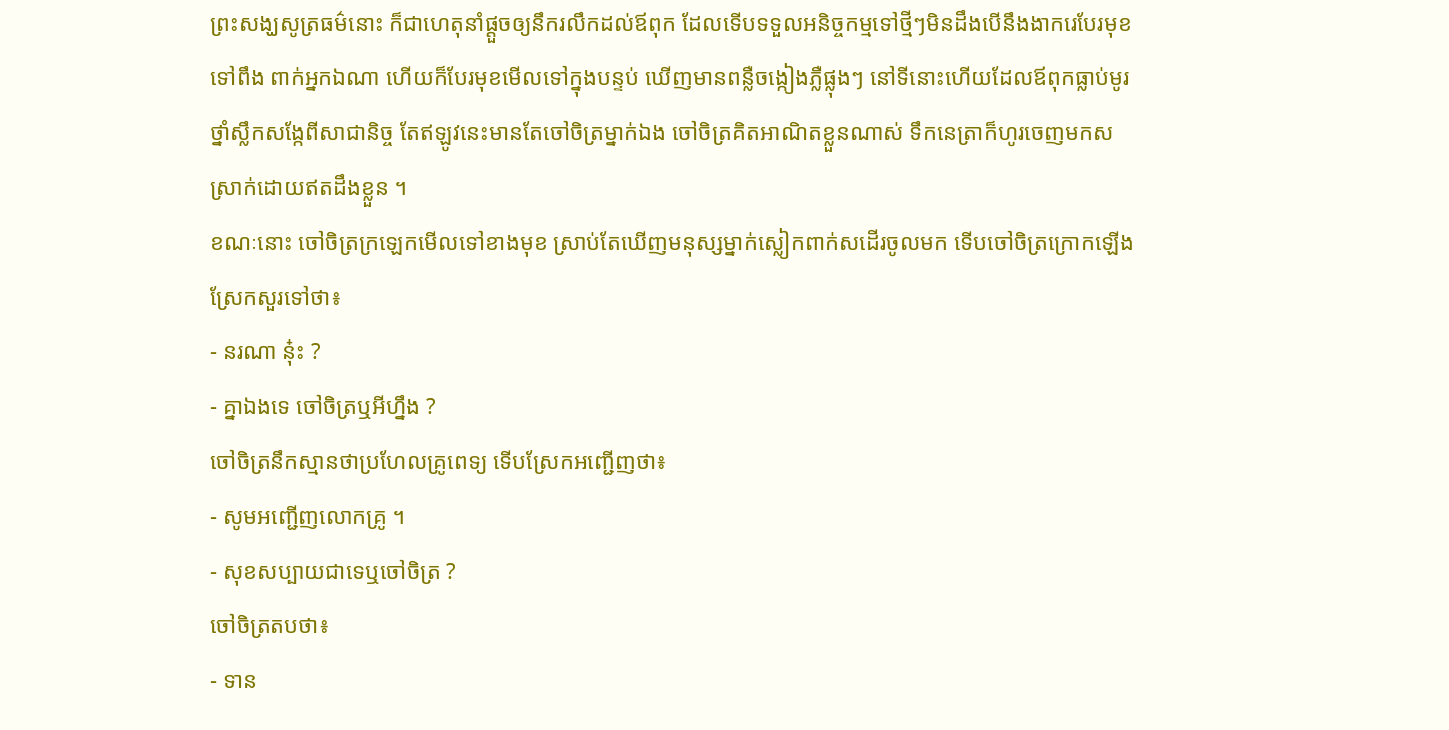ព្រះសង្ឃសូត្រធម៌នោះ ក៏ជាហេតុនាំផ្ដួចឲ្យនឹករលឹកដល់ឪពុក ដែលទើបទទួលអនិច្ចកម្មទៅថ្មីៗមិនដឹងបើនឹងងាករេបែរមុខទៅពឹង ពាក់អ្នកឯណា ហើយក៏បែរមុខមើលទៅក្នុងបន្ទប់ ឃើញមានពន្លឺចង្កៀងភ្លឺផ្លុងៗ នៅទីនោះហើយដែលឪពុកធ្លាប់មូរថ្នាំស្លឹកសង្កែពីសាជានិច្ច តែឥឡូវនេះមានតែចៅចិត្រម្នាក់ឯង ចៅចិត្រគិតអាណិតខ្លួនណាស់ ទឹកនេត្រាក៏ហូរចេញមកសស្រាក់ដោយឥតដឹងខ្លួន ។
ខណៈនោះ ចៅចិត្រក្រឡេកមើលទៅខាងមុខ ស្រាប់តែឃើញមនុស្សម្នាក់ស្លៀកពាក់សដើរចូលមក ទើបចៅចិត្រក្រោកឡើងស្រែកសួរទៅថា៖
- នរណា នុ៎ះ ?
- គ្នាឯងទេ ចៅចិត្រឬអីហ្នឹង ?
ចៅចិត្រនឹកស្មានថាប្រហែលគ្រូពេទ្យ ទើបស្រែកអញ្ជើញថា៖
- សូមអញ្ជើញលោកគ្រូ ។
- សុខសប្បាយជាទេឬចៅចិត្រ ?
ចៅចិត្រតបថា៖
- ទាន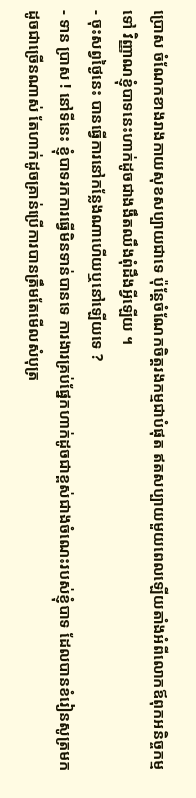ប្រោស ចំណែកខាងរាងកាយសុខសប្បាយជាទេ ប៉ុន្តែចំណែកចិត្តរងកម្មជាបំផុត ឥតសប្បាយមួយពេលឡើយតាំងអំពីលោកឪពុកអនិច្ចកម្មទៅ វិញ្ញាណខ្ញុំបាទនេះហាក់ដូចជាងងឹតឈឹងពុំដឹងអ្វីឡើយ ។
- ចុះសព្វថ្ងៃនេះ បានធ្វើការនៅកន្លែងណាហើយឬនៅឡើយទេ ?
- ទាន ប្រាស ! នៅទីនេះ ខ្ញុំបាទរកការធ្វើមិនទាន់បានទេ ការងារគ្រប់ផ្នែកហាក់ដូចជាខ្ពស់ជាងចំណេះរបស់ខ្ញុំបាទ ដែលបានខំរៀនសូត្រមកដូចជាច្រើនណាស់ តែហាក់ដូចគ្រាន់ប្រើការបានត្រឹមតែមើលសំបុត្រ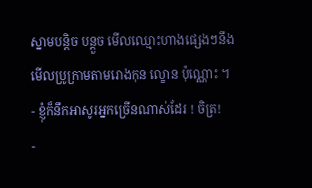ស្នាមបន្តិច បន្តួច មើលឈ្មោះហាងផ្សេងៗនឹងមើលប្រូក្រាមតាមរោងកុន ល្ខោន ប៉ុណ្ណោះ ។
- ខ្ញុំក៏នឹកអាសូរអ្នកច្រើនណាស់ដែរ ! ចិត្រ!
-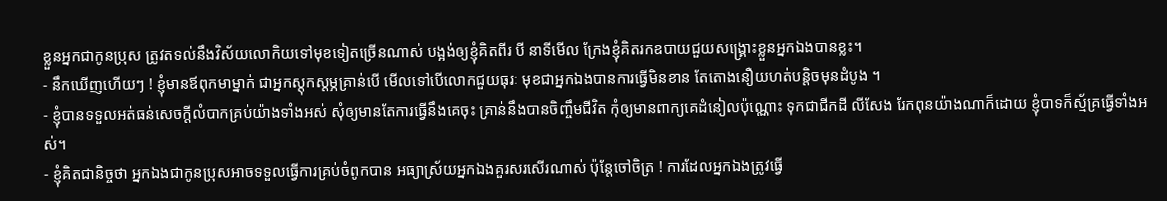ខ្លួនអ្នកជាកូនប្រុស ត្រូវតទល់នឹងវិស័យលោកិយទៅមុខទៀតច្រើនណាស់ បង្អង់ឲ្យខ្ញុំគិតពីរ បី នាទីមើល ក្រែងខ្ញុំគិតរកឧបាយជួយសង្រ្គោះខ្លួនអ្នកឯងបានខ្លះ។
- នឹកឃើញហើយៗ ! ខ្ញុំមានឪពុកមាម្នាក់ ជាអ្នកស្ដុកស្ដម្ភគ្រាន់បើ មើលទៅបើលោកជួយធុរៈ មុខជាអ្នកឯងបានការធ្វើមិនខាន តែតោងនឿយហត់បន្តិចមុនដំបូង ។
- ខ្ញុំបានទទួលអត់ធន់សេចក្ដីលំបាកគ្រប់យ៉ាងទាំងអស់ សុំឲ្យមានតែការធ្វើនឹងគេចុះ គ្រាន់នឹងបានចិញ្ចឹមជីវិត កុំឲ្យមានពាក្យគេដំនៀលប៉ុណ្ណោះ ទុកជាជីកដី លីសែង រែកពុនយ៉ាងណាក៏ដោយ ខ្ញុំបាទក៏ស្ម័គ្រធ្វើទាំងអស់។
- ខ្ញុំគិតជានិច្ចថា អ្នកឯងជាកូនប្រុសអាចទទួលធ្វើការគ្រប់ចំពូកបាន អធ្យាស្រ័យអ្នកឯងគួរសរសើរណាស់ ប៉ុន្តែចៅចិត្រ ! ការដែលអ្នកឯងត្រូវធ្វើ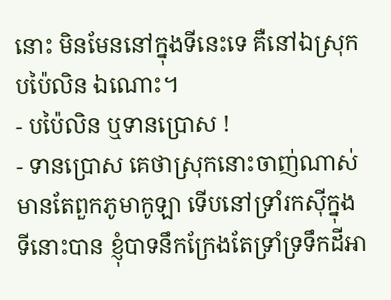នោះ មិនមែននៅក្នុងទីនេះទេ គឺនៅឯស្រុកបប៉ៃលិន ឯណោះ។
- បប៉ៃលិន ឬទានប្រោស !
- ទានប្រោស គេថាស្រុកនោះចាញ់ណាស់ មានតែពួកភូមាកូឡា ទើបនៅទ្រាំរកស៊ីក្នុងទីនោះបាន ខ្ញុំបាទនឹកក្រែងតែទ្រាំទ្រទឹកដីអា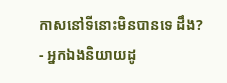កាសនៅទីនោះមិនបានទេ ដឹង?
- អ្នកឯងនិយាយដូ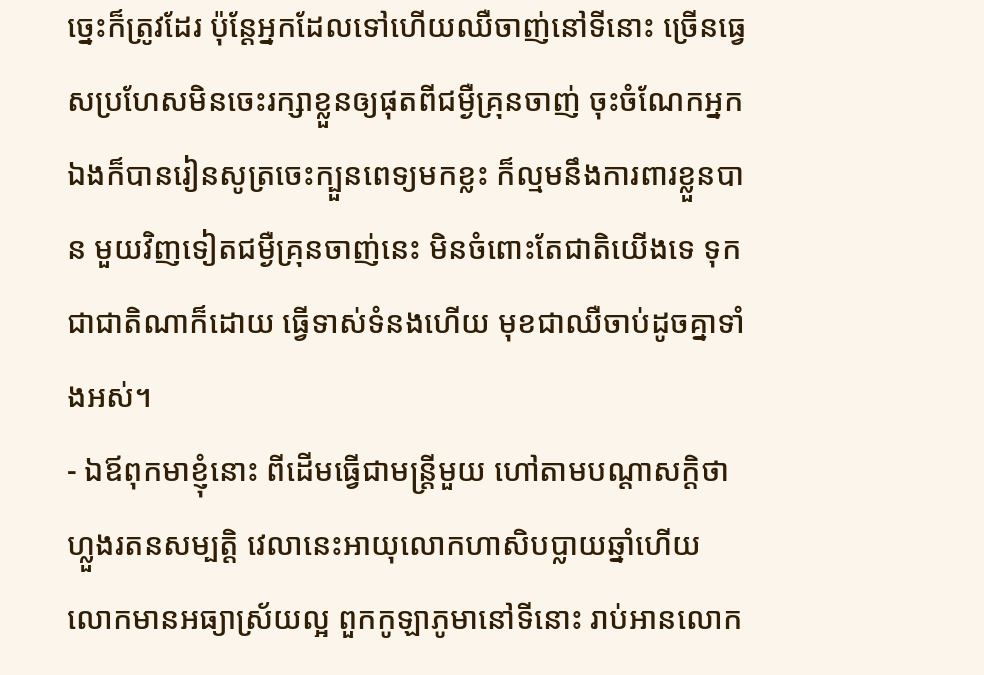ច្នេះក៏ត្រូវដែរ ប៉ុន្តែអ្នកដែលទៅហើយឈឺចាញ់នៅទីនោះ ច្រើនធ្វេសប្រហែសមិនចេះរក្សាខ្លួនឲ្យផុតពីជម្ងឺគ្រុនចាញ់ ចុះចំណែកអ្នកឯងក៏បានរៀនសូត្រចេះក្បួនពេទ្យមកខ្លះ ក៏ល្មមនឹងការពារខ្លួនបាន មួយវិញទៀតជម្ងឺគ្រុនចាញ់នេះ មិនចំពោះតែជាតិយើងទេ ទុកជាជាតិណាក៏ដោយ ធ្វើទាស់ទំនងហើយ មុខជាឈឺចាប់ដូចគ្នាទាំងអស់។
- ឯឪពុកមាខ្ញុំនោះ ពីដើមធ្វើជាមន្រ្តីមួយ ហៅតាមបណ្ដាសក្តិថា ហ្លួងរតនសម្បត្តិ វេលានេះអាយុលោកហាសិបប្លាយឆ្នាំហើយ លោកមានអធ្យាស្រ័យល្អ ពួកកូឡាភូមានៅទីនោះ រាប់អានលោក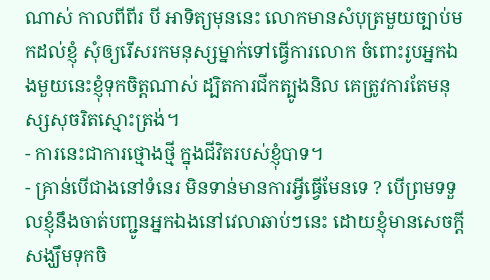ណាស់ កាលពីពីរ បី អាទិត្យមុននេះ លោកមានសំបុត្រមួយច្បាប់មកដល់ខ្ញុំ សុំឲ្យរើសរកមនុស្សម្នាក់ទៅធ្វើការលោក ចំពោះរូបអ្នកឯងមួយនេះខ្ញុំទុកចិត្តណាស់ ដ្បិតការជីកត្បូងនិល គេត្រូវការតែមនុស្សសុចរិតស្មោះត្រង់។
- ការនេះជាការថ្មោងថ្មី ក្នុងជីវិតរបស់ខ្ញុំបាទ។
- គ្រាន់បើជាងនៅទំនេរ មិនទាន់មានការអ្វីធ្វើមែនទេ ? បើព្រមទទួលខ្ញុំនឹងចាត់បញ្ជូនអ្នកឯងនៅវេលាឆាប់ៗនេះ ដោយខ្ញុំមានសេចក្ដីសង្ឃឹមទុកចិ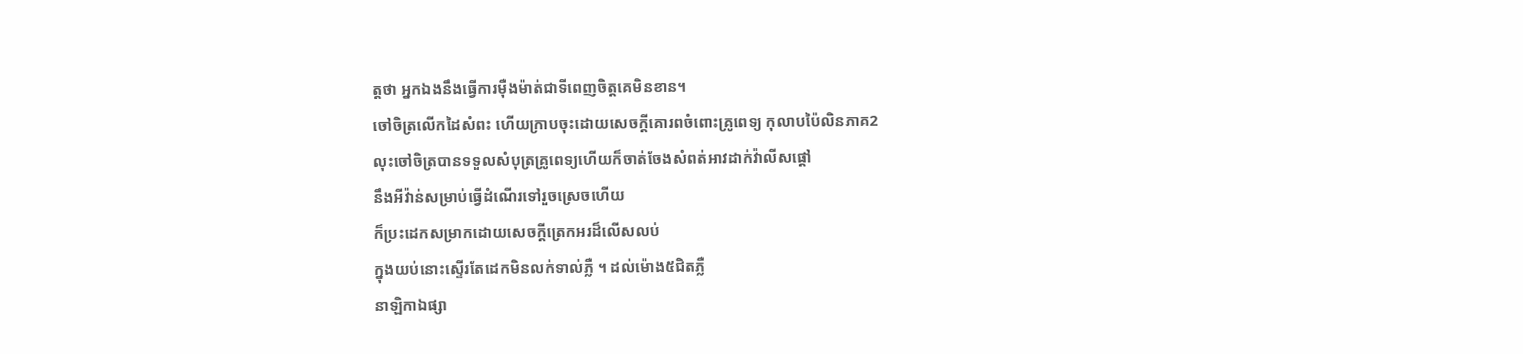ត្តថា អ្នកឯងនឹងធ្វើការម៉ឺងម៉ាត់ជាទីពេញចិត្តគេមិនខាន។
ចៅចិត្រលើកដៃសំពះ ហើយក្រាបចុះដោយសេចក្ដីគោរពចំពោះគ្រូពេទ្យ កុលាបប៉ៃលិនភាគ2
លុះចៅចិត្របានទទួលសំបុត្រគ្រូពេទ្យហើយក៏ចាត់ចែងសំពត់អាវដាក់វ៉ាលីសផ្ដៅ
នឹងអីវ៉ាន់សម្រាប់ធ្វើដំណើរទៅរួចស្រេចហើយ
ក៏ប្រះដេកសម្រាកដោយសេចក្ដីត្រេកអរដ៏លើសលប់
ក្នុងយប់នោះស្ទើរតែដេកមិនលក់ទាល់ភ្លឺ ។ ដល់ម៉ោង៥ជិតភ្លឺ
នាឡិកាឯផ្សា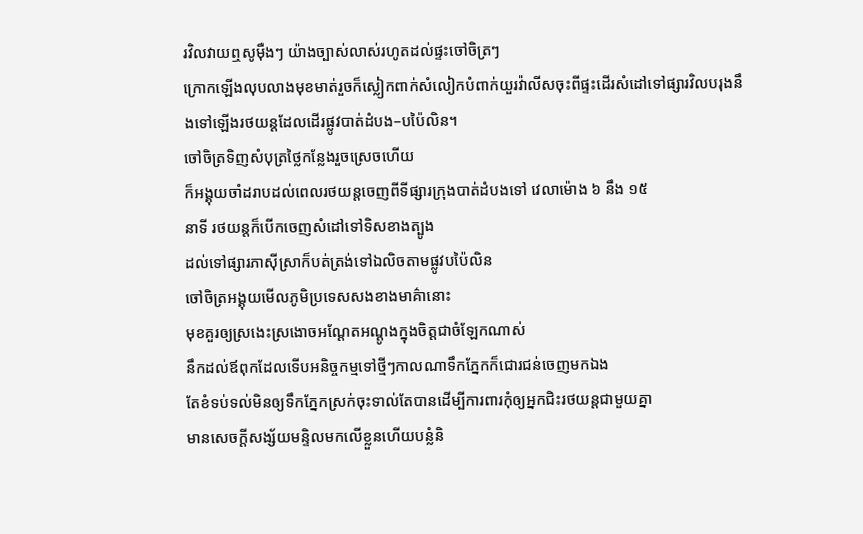រវិលវាយឮសូម៉ឺងៗ យ៉ាងច្បាស់លាស់រហូតដល់ផ្ទះចៅចិត្រៗ
ក្រោកឡើងលុបលាងមុខមាត់រួចក៏ស្លៀកពាក់សំលៀកបំពាក់យួរវ៉ាលីសចុះពីផ្ទះដើរសំដៅទៅផ្សារវិលបរុងនឹងទៅឡើងរថយន្តដែលដើរផ្លូវបាត់ដំបង–បប៉ៃលិន។
ចៅចិត្រទិញសំបុត្រថ្លៃកន្លែងរួចស្រេចហើយ
ក៏អង្គុយចាំដរាបដល់ពេលរថយន្តចេញពីទីផ្សារក្រុងបាត់ដំបងទៅ វេលាម៉ោង ៦ នឹង ១៥
នាទី រថយន្តក៏បើកចេញសំដៅទៅទិសខាងត្បូង
ដល់ទៅផ្សារភាស៊ីស្រាក៏បត់ត្រង់ទៅឯលិចតាមផ្លូវបប៉ៃលិន
ចៅចិត្រអង្គុយមើលភូមិប្រទេសសងខាងមាគ៌ានោះ
មុខគួរឲ្យស្រងេះស្រងោចអណ្ដែតអណ្ដូងក្នុងចិត្តជាចំឡែកណាស់
នឹកដល់ឪពុកដែលទើបអនិច្ចកម្មទៅថ្មីៗកាលណាទឹកភ្នែកក៏ជោរជន់ចេញមកឯង
តែខំទប់ទល់មិនឲ្យទឹកភ្នែកស្រក់ចុះទាល់តែបានដើម្បីការពារកុំឲ្យអ្នកជិះរថយន្តជាមួយគ្នា
មានសេចក្ដីសង្ស័យមន្ទិលមកលើខ្លួនហើយបន្លំនិ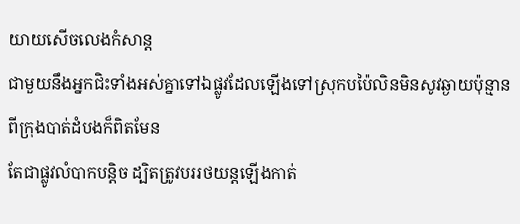យាយសើចលេងកំសាន្ត
ជាមួយនឹងអ្នកជិះទាំងអស់គ្នាទៅឯផ្លូវដែលឡើងទៅស្រុកបប៉ៃលិនមិនសូវឆ្ងាយប៉ុន្មានពីក្រុងបាត់ដំបងក៏ពិតមែន
តែជាផ្លូវលំបាកបន្តិច ដ្បិតត្រូវបររថយន្តឡើងកាត់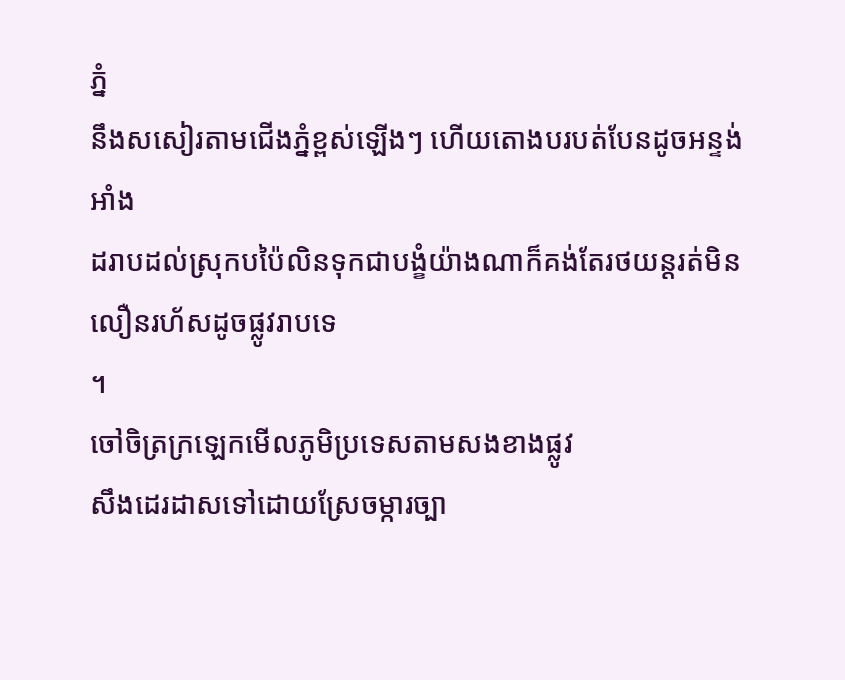ភ្នំ
នឹងសសៀរតាមជើងភ្នំខ្ពស់ឡើងៗ ហើយតោងបរបត់បែនដូចអន្ទង់អាំង
ដរាបដល់ស្រុកបប៉ៃលិនទុកជាបង្ខំយ៉ាងណាក៏គង់តែរថយន្តរត់មិនលឿនរហ័សដូចផ្លូវរាបទេ
។
ចៅចិត្រក្រឡេកមើលភូមិប្រទេសតាមសងខាងផ្លូវ
សឹងដេរដាសទៅដោយស្រែចម្ការច្បា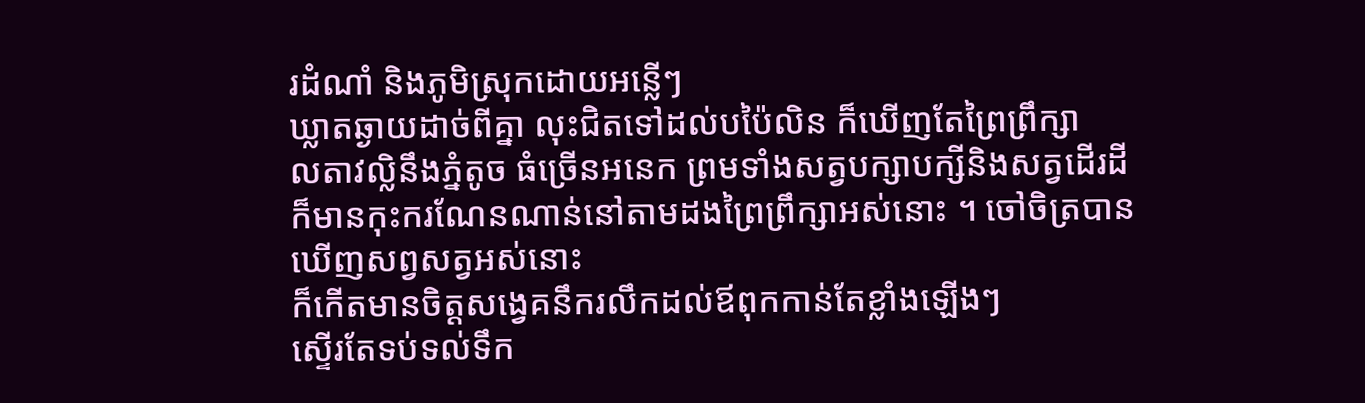រដំណាំ និងភូមិស្រុកដោយអន្លើៗ
ឃ្លាតឆ្ងាយដាច់ពីគ្នា លុះជិតទៅដល់បប៉ៃលិន ក៏ឃើញតែព្រៃព្រឹក្សា
លតាវល្លិនឹងភ្នំតូច ធំច្រើនអនេក ព្រមទាំងសត្វបក្សាបក្សីនិងសត្វដើរដី
ក៏មានកុះករណែនណាន់នៅតាមដងព្រៃព្រឹក្សាអស់នោះ ។ ចៅចិត្របានឃើញសព្វសត្វអស់នោះ
ក៏កើតមានចិត្តសង្វេគនឹករលឹកដល់ឪពុកកាន់តែខ្លាំងឡើងៗ
ស្ទើរតែទប់ទល់ទឹក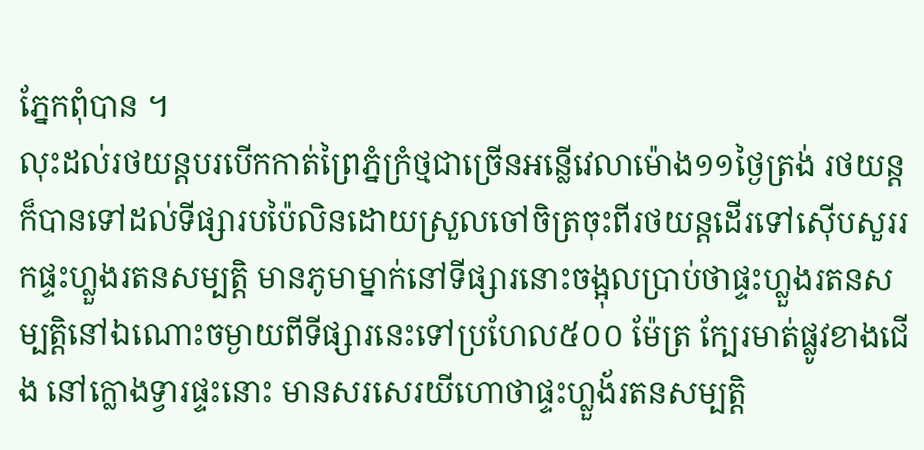ភ្នែកពុំបាន ។
លុះដល់រថយន្តបរបើកកាត់ព្រៃភ្នំក្រំថ្មជាច្រើនអន្លើវេលាម៉ោង១១ថ្ងៃត្រង់ រថយន្តក៏បានទៅដល់ទីផ្សារបប៉ៃលិនដោយស្រួលចៅចិត្រចុះពីរថយន្តដើរទៅស៊ើបសួររកផ្ទះហ្លួងរតនសម្បត្តិ មានភូមាម្នាក់នៅទីផ្សារនោះចង្អុលប្រាប់ថាផ្ទះហ្លួងរតនសម្បត្តិនៅឯណោះចម្ងាយពីទីផ្សារនេះទៅប្រហែល៥០០ ម៉ែត្រ ក្បែរមាត់ផ្លូវខាងជើង នៅក្លោងទ្វារផ្ទះនោះ មានសរសេរយីហោថាផ្ទះហ្លួង័រតនសម្បត្តិ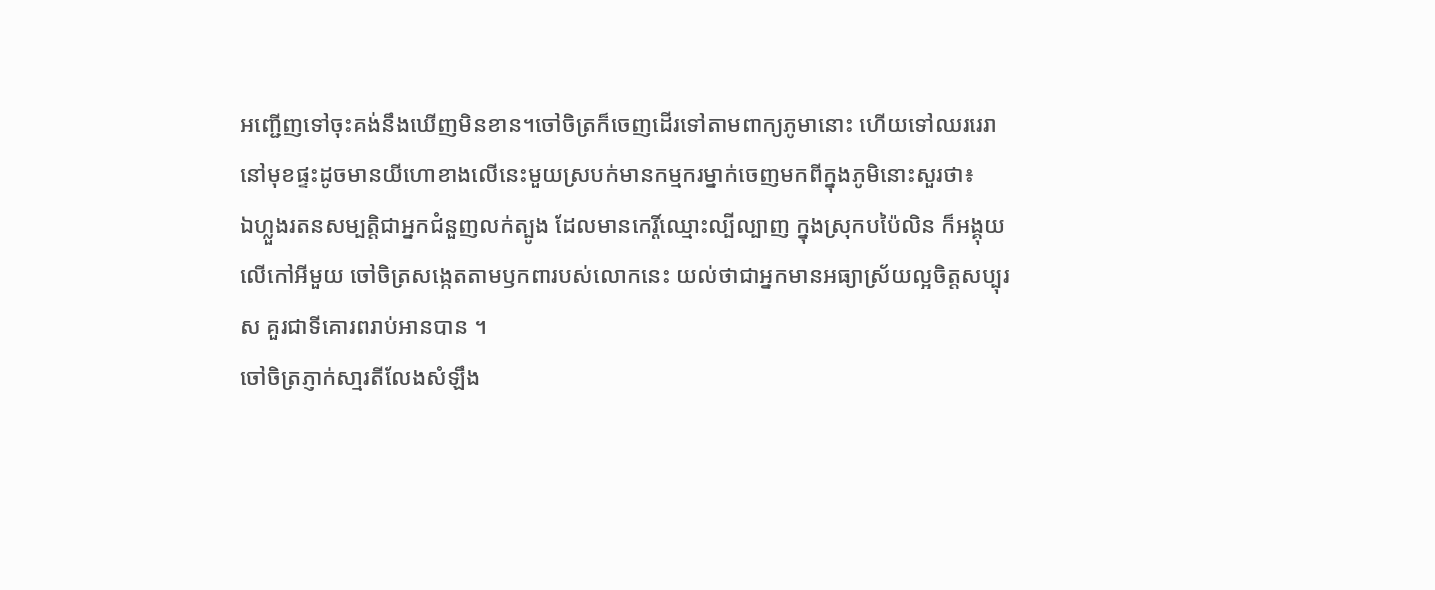អញ្ជើញទៅចុះគង់នឹងឃើញមិនខាន។ចៅចិត្រក៏ចេញដើរទៅតាមពាក្យភូមានោះ ហើយទៅឈររេរានៅមុខផ្ទះដូចមានយីហោខាងលើនេះមួយស្របក់មានកម្មករម្នាក់ចេញមកពីក្នុងភូមិនោះសួរថា៖
ឯហ្លួងរតនសម្បត្តិជាអ្នកជំនួញលក់ត្បូង ដែលមានកេរ្តិ៍ឈ្មោះល្បីល្បាញ ក្នុងស្រុកបប៉ៃលិន ក៏អង្គុយលើកៅអីមួយ ចៅចិត្រសង្កេតតាមឫកពារបស់លោកនេះ យល់ថាជាអ្នកមានអធ្យាស្រ័យល្អចិត្តសប្បុរស គួរជាទីគោរពរាប់អានបាន ។
ចៅចិត្រភ្ញាក់សា្មរតីលែងសំឡឹង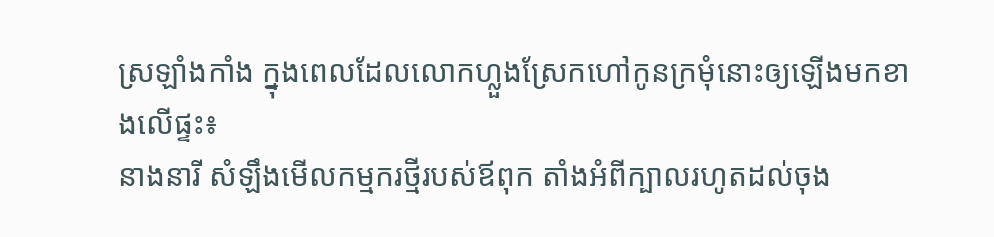ស្រឡាំងកាំង ក្នុងពេលដែលលោកហ្លួងស្រែកហៅកូនក្រមុំនោះឲ្យឡើងមកខាងលើផ្ទះ៖
នាងនារី សំឡឹងមើលកម្មករថ្មីរបស់ឪពុក តាំងអំពីក្បាលរហូតដល់ចុង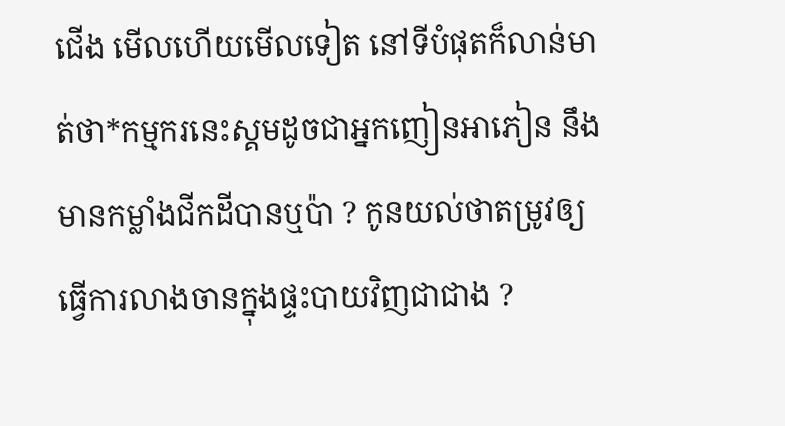ជើង មើលហើយមើលទៀត នៅទីបំផុតក៏លាន់មាត់ថា*កម្មករនេះស្គមដូចជាអ្នកញៀនអាភៀន នឹងមានកម្លាំងជីកដីបានឬប៉ា ? កូនយល់ថាតម្រូវឲ្យធ្វើការលាងចានក្នុងផ្ទះបាយវិញជាជាង ?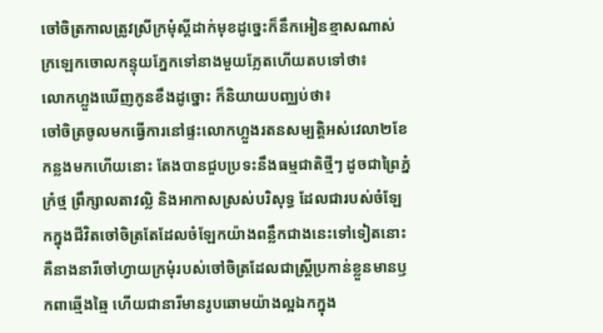ចៅចិត្រកាលត្រូវស្រីក្រមុំស្ដីដាក់មុខដូច្នេះក៏នឹកអៀនខ្មាសណាស់ ក្រឡេកចោលកន្ទុយភ្នែកទៅនាងមួយភ្លែតហើយតបទៅថា៖
លោកហ្លួងឃើញកូនខឹងដូច្នោះ ក៏និយាយបញ្ឈប់ថា៖
ចៅចិត្រចូលមកធ្វើការនៅផ្ទះលោកហ្លួងរតនសម្បត្តិអស់វេលា២ខែកន្លងមកហើយនោះ តែងបានជួបប្រទះនឹងធម្មជាតិថ្មីៗ ដូចជាព្រៃភ្នំក្រំថ្ម ព្រឹក្សាលតាវល្លិ និងអាកាសស្រស់បរិសុទ្ធ ដែលជារបស់ចំឡែកក្នុងជីវិតចៅចិត្រតែដែលចំឡែកយ៉ាងពន្លឹកជាងនេះទៅទៀតនោះ គឺនាងនារីចៅហ្វាយក្រមុំរបស់ចៅចិត្រដែលជាស្រ្តីប្រកាន់ខ្លួនមានឫកពាឆ្មើងឆ្មៃ ហើយជានារីមានរូបឆោមយ៉ាងល្អឯកក្នុង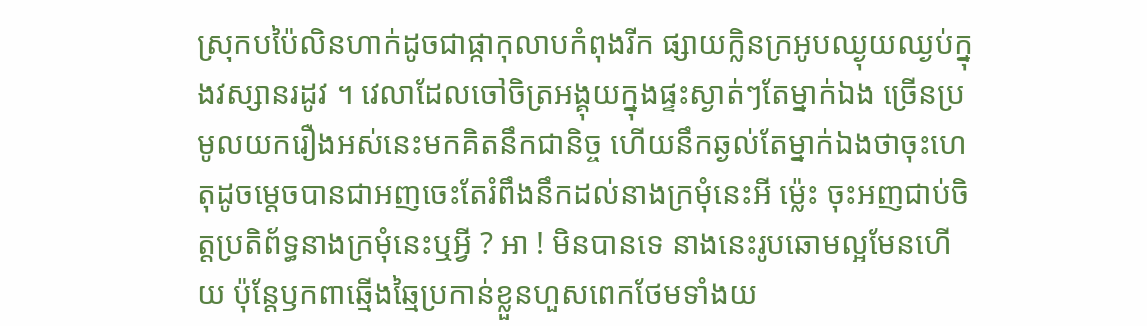ស្រុកបប៉ៃលិនហាក់ដូចជាផ្កាកុលាបកំពុងរីក ផ្សាយក្លិនក្រអូបឈ្ងុយឈ្ងប់ក្នុងវស្សានរដូវ ។ វេលាដែលចៅចិត្រអង្គុយក្នុងផ្ទះស្ងាត់ៗតែម្នាក់ឯង ច្រើនប្រមូលយករឿងអស់នេះមកគិតនឹកជានិច្ច ហើយនឹកឆ្ងល់តែម្នាក់ឯងថាចុះហេតុដូចម្ដេចបានជាអញចេះតែរំពឹងនឹកដល់នាងក្រមុំនេះអី ម្ល៉េះ ចុះអញជាប់ចិត្តប្រតិព័ទ្ធនាងក្រមុំនេះឬអ្វី ? អា ! មិនបានទេ នាងនេះរូបឆោមល្អមែនហើយ ប៉ុន្តែឫកពាឆ្មើងឆ្មៃប្រកាន់ខ្លួនហួសពេកថែមទាំងយ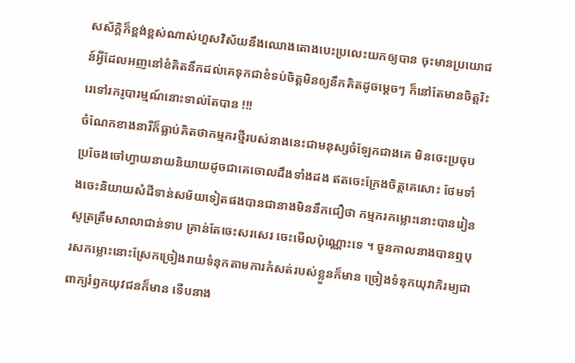សស័ក្តិក៏ខ្ពង់ខ្ពស់ណាស់ហួសវិស័យនឹងឈោងតោងបេះប្រលេះយកឲ្យបាន ចុះមានប្រយោជន៍អ្វីដែលអញនៅខំគិតនឹកដល់គេទុកជាខំទប់ចិត្តមិនឲ្យនឹកគិតដូចម្ដេចៗ ក៏នៅតែមានចិត្តរិះរេទៅរករូបារម្មណ៍នោះទាល់តែបាន !!!
ចំណែកខាងនារីក៏ធ្លាប់គិតថាកម្មករថ្មីរបស់នាងនេះជាមនុស្សចំឡែកជាងគេ មិនចេះប្រចុបប្រចែងចៅហ្វាយនាយនិយាយដូចជាគេចោលដឹងទាំងដង ឥតចេះក្រែងចិត្តគេសោះ ថែមទាំងចេះនិយាយសំដីទាន់សម័យទៀតផងបានជានាងមិននឹកជឿថា កម្មករកម្លោះនោះបានរៀនសូត្រត្រឹមសាលាជាន់ទាប គ្រាន់តែចេះសរសេរ ចេះមើលប៉ុណ្ណោះទេ ។ ចួនកាលនាងបានឮបុរសកម្លោះនោះស្រែកច្រៀងរាយទំនុកតាមការកំសត់របស់ខ្លួនក៏មាន ច្រៀងទំនុកយុវាភិរម្យជាពាក្យរំឭកយុវជនក៏មាន ទើបនាង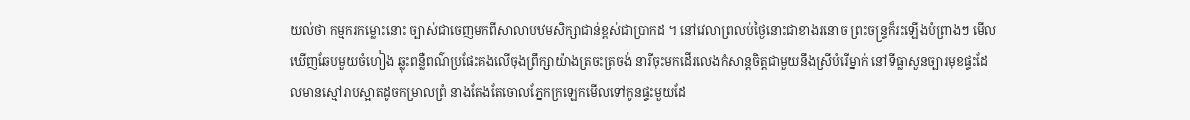យល់ថា កម្មករកម្លោះនោះ ច្បាស់ជាចេញមកពីសាលាបឋមសិក្សាជាន់ខ្ពស់ជាប្រាកដ ។ នៅវេលាព្រលប់ថ្ងៃនោះជាខាងរនោច ព្រះចន្រ្ទក៏រះឡើងបំព្រាងៗ មើលឃើញឆែបមួយចំហៀង ឆ្លុះពន្លឺពណ៌ប្រផែះគងលើចុងព្រឹក្សាយ៉ាងត្រចះត្រចង់ នារីចុះមកដើរលេងកំសាន្តចិត្តជាមួយនឹងស្រីបំរើម្នាក់ នៅទីធ្លាសួនច្បារមុខផ្ទះដែលមានស្មៅរាបស្អាតដូចកម្រាលព្រំ នាងតែងតែចោលភ្នែកក្រឡេកមើលទៅកូនផ្ទះមួយដែ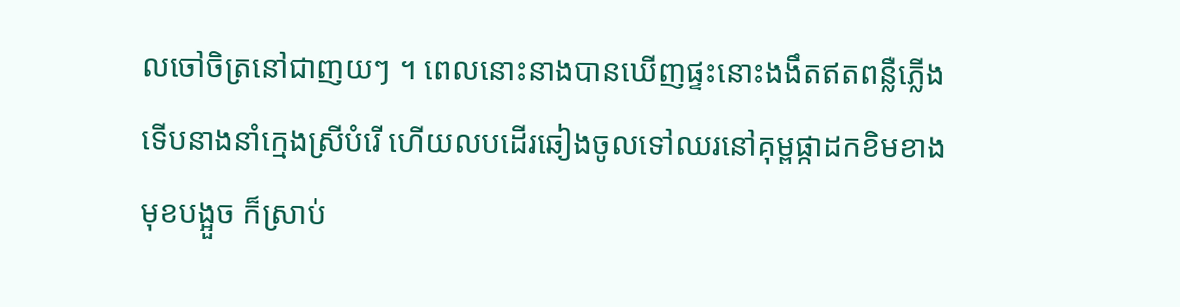លចៅចិត្រនៅជាញយៗ ។ ពេលនោះនាងបានឃើញផ្ទះនោះងងឹតឥតពន្លឺភ្លើងទើបនាងនាំក្មេងស្រីបំរើ ហើយលបដើរឆៀងចូលទៅឈរនៅគុម្ពផ្កាដកខិមខាងមុខបង្អួច ក៏ស្រាប់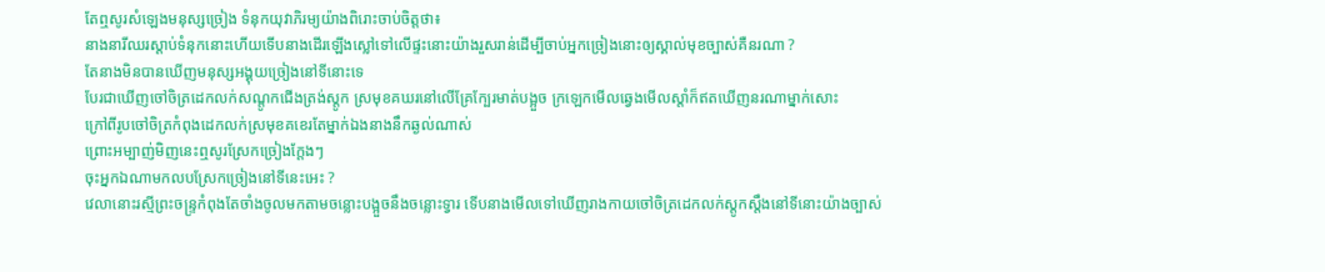តែឮសូរសំឡេងមនុស្សច្រៀង ទំនុកយុវាភិរម្យយ៉ាងពិរោះចាប់ចិត្តថា៖
នាងនារីឈរស្ដាប់ទំនុកនោះហើយទើបនាងដើរឡើងស្លៅទៅលើផ្ទះនោះយ៉ាងរួសរាន់ដើម្បីចាប់អ្នកច្រៀងនោះឲ្យស្គាល់មុខច្បាស់គឺនរណា ?
តែនាងមិនបានឃើញមនុស្សអង្គុយច្រៀងនៅទីនោះទេ
បែរជាឃើញចៅចិត្រដេកលក់សណ្ដូកជើងត្រង់ស្ដូក ស្រមុខគឃរនៅលើគ្រែក្បែរមាត់បង្អួច ក្រឡេកមើលឆ្វេងមើលស្ដាំក៏ឥតឃើញនរណាម្នាក់សោះ
ក្រៅពីរូបចៅចិត្រកំពុងដេកលក់ស្រមុខគខេរតែម្នាក់ឯងនាងនឹកឆ្ងល់ណាស់
ព្រោះអម្បាញ់មិញនេះឮសូរស្រែកច្រៀងក្ដែងៗ
ចុះអ្នកឯណាមកលបស្រែកច្រៀងនៅទីនេះអេះ ?
វេលានោះរស្មីព្រះចន្រ្ទកំពុងតែចាំងចូលមកតាមចន្លោះបង្អួចនឹងចន្លោះទ្វារ ទើបនាងមើលទៅឃើញរាងកាយចៅចិត្រដេកលក់ស្ដូកស្ដឹងនៅទីនោះយ៉ាងច្បាស់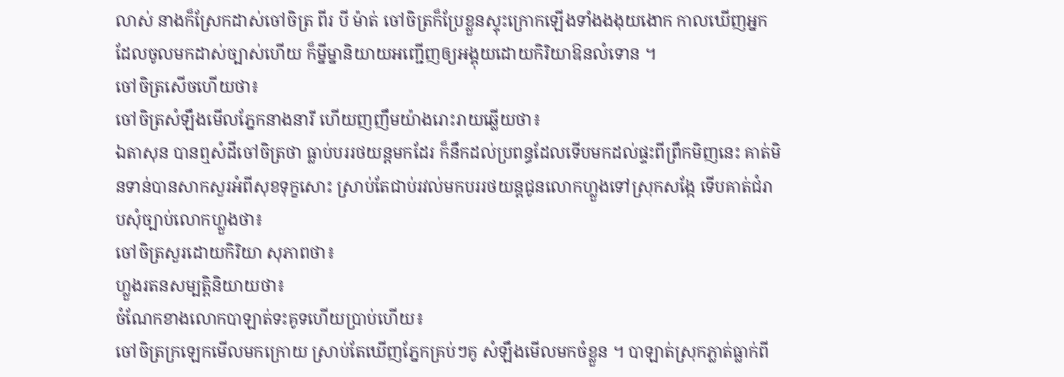លាស់ នាងក៏ស្រែកដាស់ចៅចិត្រ ពីរ បី ម៉ាត់ ចៅចិត្រក៏ប្រែខ្លួនស្ទុះក្រោកឡើងទាំងងងុយងោក កាលឃើញអ្នកដែលចូលមកដាស់ច្បាស់ហើយ ក៏ម្នីម្នានិយាយអញ្ជើញឲ្យអង្គុយដោយកិរិយាឱនលំទោន ។
ចៅចិត្រសើចហើយថា៖
ចៅចិត្រសំឡឹងមើលភ្នែកនាងនារី ហើយញញឹមយ៉ាងរោះរាយឆ្លើយថា៖
ឯតាសុន បានឮសំដីចៅចិត្រថា ធ្លាប់បររថយន្តមកដែរ ក៏នឹកដល់ប្រពន្ធដែលទើបមកដល់ផ្ទះពីព្រឹកមិញនេះ គាត់មិនទាន់បានសាកសួរអំពីសុខទុក្ខសោះ ស្រាប់តែជាប់រវល់មកបររថយន្តជូនលោកហ្លួងទៅស្រុកសង្កែ ទើបគាត់ជំរាបសុំច្បាប់លោកហ្លួងថា៖
ចៅចិត្រសួរដោយកិរិយា សុភាពថា៖
ហ្លួងរតនសម្បត្តិនិយាយថា៖
ចំណែកខាងលោកបាឡាត់ទះគូទហើយប្រាប់ហើយ៖
ចៅចិត្រក្រឡេកមើលមកក្រោយ ស្រាប់តែឃើញភ្នែកគ្រប់ៗគូ សំឡឹងមើលមកចំខ្លួន ។ បាឡាត់ស្រុកភ្លាត់ធ្លាក់ពី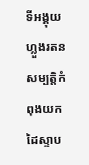ទីអង្គុយ ហ្លួងរតនសម្បត្តិកំពុងយកដៃស្ទាប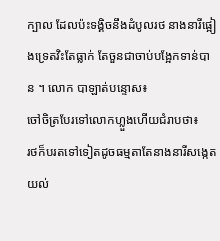ក្បាល ដែលប៉ះទង្គិចនឹងដំបូលរថ នាងនារីផ្អៀងទ្រេតវិះតែធ្លាក់ តែចួនជាចាប់បង្អែកទាន់បាន ។ លោក បាឡាត់បន្ទោស៖
ចៅចិត្របែរទៅលោកហ្លួងហើយជំរាបថា៖
រថក៏បរតទៅទៀតដូចធម្មតាតែនាងនារីសង្កេតយល់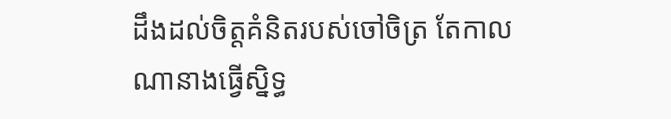ដឹងដល់ចិត្តគំនិតរបស់ចៅចិត្រ តែកាលណានាងធ្វើស្និទ្ធ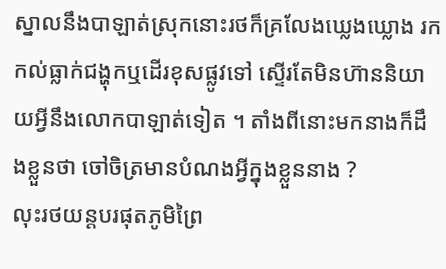ស្នាលនឹងបាឡាត់ស្រុកនោះរថក៏គ្រលែងឃ្លេងឃ្លោង រកកល់ធ្លាក់ជង្ហុកឬដើរខុសផ្លូវទៅ ស្ទើរតែមិនហ៊ាននិយាយអ្វីនឹងលោកបាឡាត់ទៀត ។ តាំងពីនោះមកនាងក៏ដឹងខ្លួនថា ចៅចិត្រមានបំណងអ្វីក្នុងខ្លួននាង ?
លុះរថយន្តបរផុតភូមិព្រៃ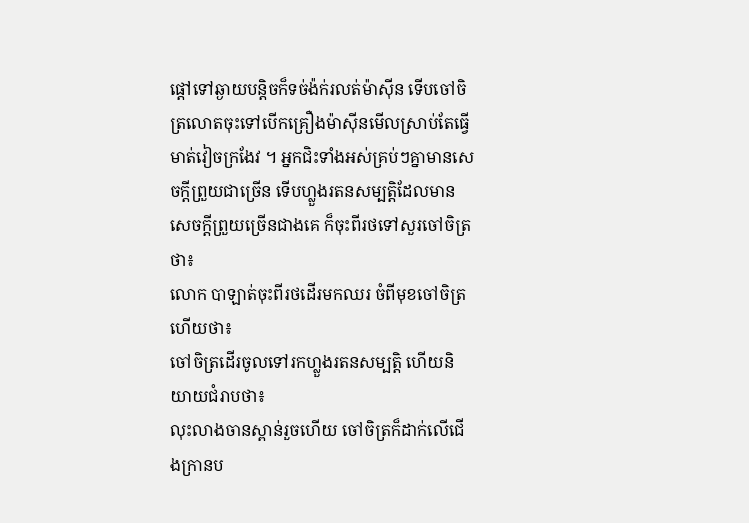ផ្ដៅទៅឆ្ងាយបន្តិចក៏ទច់ង៉ក់រលត់ម៉ាស៊ីន ទើបចៅចិត្រលោតចុះទៅបើកគ្រឿងម៉ាស៊ីនមើលស្រាប់តែធ្វើមាត់វៀចក្រងែវ ។ អ្នកជិះទាំងអស់គ្រប់ៗគ្នាមានសេចក្ដីព្រួយជាច្រើន ទើបហ្លួងរតនសម្បត្តិដែលមានសេចក្ដីព្រួយច្រើនជាងគេ ក៏ចុះពីរថទៅសួរចៅចិត្រថា៖
លោក បាឡាត់ចុះពីរថដើរមកឈរ ចំពីមុខចៅចិត្រហើយថា៖
ចៅចិត្រដើរចូលទៅរកហ្លួងរតនសម្បត្តិ ហើយនិយាយជំរាបថា៖
លុះលាងចានស្ពាន់រួចហើយ ចៅចិត្រក៏ដាក់លើជើងក្រានប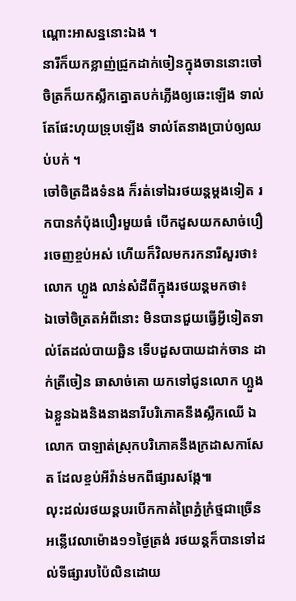ណ្ដោះអាសន្ននោះឯង ។
នារីក៏យកខ្លាញ់ជ្រូកដាក់ចៀនក្នុងចាននោះចៅចិត្រក៏យកស្លឹកត្នោតបក់ភ្លើងឲ្យឆេះឡើង ទាល់តែផែះហុយទ្រុបឡើង ទាល់តែនាងប្រាប់ឲ្យឈប់បក់ ។
ចៅចិត្រដឹងទំនង ក៏រត់ទៅឯរថយន្តម្ដងទៀត រកបានកំប៉ុងបឿរមួយធំ បើកដួសយកសាច់បឿរចេញខ្ចប់អស់ ហើយក៏វិលមករកនារីសួរថា៖
លោក ហ្លួង លាន់សំដីពីក្នុងរថយន្តមកថា៖
ឯចៅចិត្រតអំពីនោះ មិនបានជួយធ្វើអ្វីទៀតទាល់តែដល់បាយឆ្អិន ទើបដួសបាយដាក់ចាន ដាក់ត្រីចៀន ឆាសាច់គោ យកទៅជូនលោក ហ្លួង ឯខ្លួនឯងនិងនាងនារីបរិភោគនឹងស្លឹកឈើ ឯលោក បាឡាត់ស្រុកបរិភោគនឹងក្រដាសកាសែត ដែលខ្ចប់អីវ៉ាន់មកពីផ្សារសង្កែ៕
លុះដល់រថយន្តបរបើកកាត់ព្រៃភ្នំក្រំថ្មជាច្រើនអន្លើវេលាម៉ោង១១ថ្ងៃត្រង់ រថយន្តក៏បានទៅដល់ទីផ្សារបប៉ៃលិនដោយ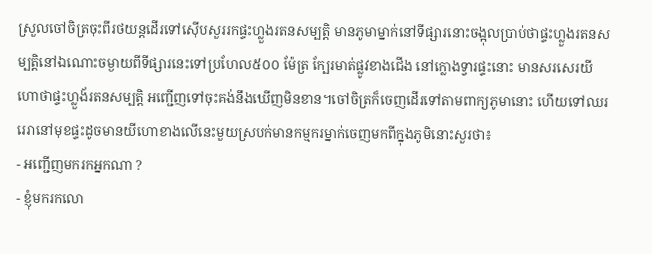ស្រួលចៅចិត្រចុះពីរថយន្តដើរទៅស៊ើបសួររកផ្ទះហ្លួងរតនសម្បត្តិ មានភូមាម្នាក់នៅទីផ្សារនោះចង្អុលប្រាប់ថាផ្ទះហ្លួងរតនសម្បត្តិនៅឯណោះចម្ងាយពីទីផ្សារនេះទៅប្រហែល៥០០ ម៉ែត្រ ក្បែរមាត់ផ្លូវខាងជើង នៅក្លោងទ្វារផ្ទះនោះ មានសរសេរយីហោថាផ្ទះហ្លួង័រតនសម្បត្តិ អញ្ជើញទៅចុះគង់នឹងឃើញមិនខាន។ចៅចិត្រក៏ចេញដើរទៅតាមពាក្យភូមានោះ ហើយទៅឈររេរានៅមុខផ្ទះដូចមានយីហោខាងលើនេះមួយស្របក់មានកម្មករម្នាក់ចេញមកពីក្នុងភូមិនោះសួរថា៖
- អញ្ជើញមករកអ្នកណា ?
- ខ្ញុំមករកលោ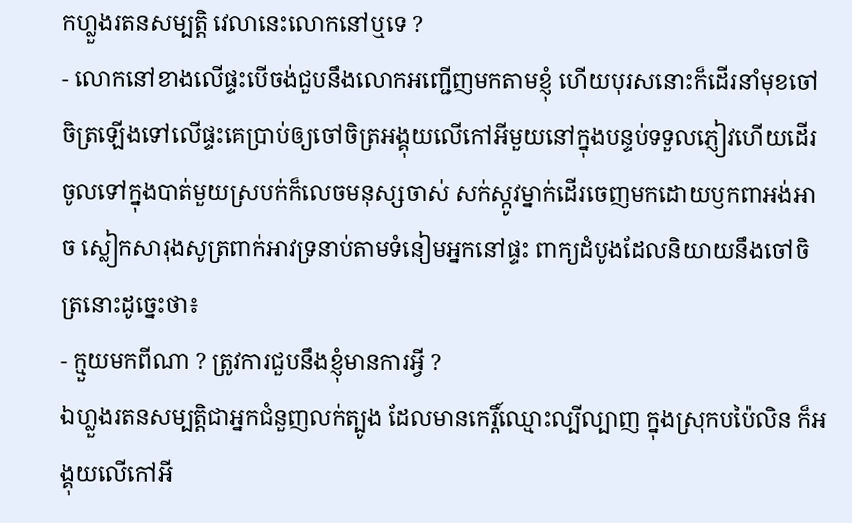កហ្លួងរតនសម្បត្តិ វេលានេះលោកនៅឬទេ ?
- លោកនៅខាងលើផ្ទះបើចង់ជួបនឹងលោកអញ្ជើញមកតាមខ្ញុំ ហើយបុរសនោះក៏ដើរនាំមុខចៅចិត្រឡើងទៅលើផ្ទះគេប្រាប់ឲ្យចៅចិត្រអង្គុយលើកៅអីមួយនៅក្នុងបន្ទប់ទទួលភ្ញៀវហើយដើរចូលទៅក្នុងបាត់មួយស្របក់ក៏លេចមនុស្សចាស់ សក់ស្កូវម្នាក់ដើរចេញមកដោយឫកពាអង់អាច ស្លៀកសារុងសូត្រពាក់អាវទ្រនាប់តាមទំនៀមអ្នកនៅផ្ទះ ពាក្យដំបូងដែលនិយាយនឹងចៅចិត្រនោះដូច្នេះថា៖
- ក្មួយមកពីណា ? ត្រូវការជួបនឹងខ្ញុំមានការអ្វី ?
ឯហ្លួងរតនសម្បត្តិជាអ្នកជំនួញលក់ត្បូង ដែលមានកេរ្តិ៍ឈ្មោះល្បីល្បាញ ក្នុងស្រុកបប៉ៃលិន ក៏អង្គុយលើកៅអី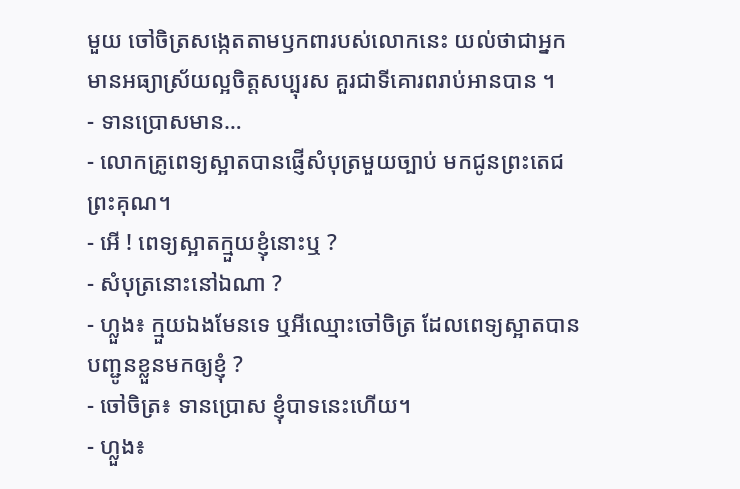មួយ ចៅចិត្រសង្កេតតាមឫកពារបស់លោកនេះ យល់ថាជាអ្នកមានអធ្យាស្រ័យល្អចិត្តសប្បុរស គួរជាទីគោរពរាប់អានបាន ។
- ទានប្រោសមាន…
- លោកគ្រូពេទ្យស្អាតបានផ្ញើសំបុត្រមួយច្បាប់ មកជូនព្រះតេជ ព្រះគុណ។
- អើ ! ពេទ្យស្អាតក្មួយខ្ញុំនោះឬ ?
- សំបុត្រនោះនៅឯណា ?
- ហ្លួង៖ ក្មួយឯងមែនទេ ឬអីឈ្មោះចៅចិត្រ ដែលពេទ្យស្អាតបានបញ្ជូនខ្លួនមកឲ្យខ្ញុំ ?
- ចៅចិត្រ៖ ទានប្រោស ខ្ញុំបាទនេះហើយ។
- ហ្លួង៖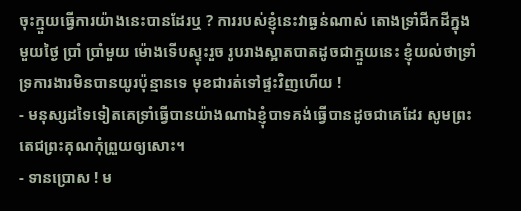ចុះក្មួយធ្វើការយ៉ាងនេះបានដែរឬ ? ការរបស់ខ្ញុំនេះវាធ្ងន់ណាស់ តោងទ្រាំជីកដីក្នុងមួយថ្ងៃ ប្រាំ ប្រាំមួយ ម៉ោងទើបស្ទុះរួច រូបរាងស្អាតបាតដូចជាក្មួយនេះ ខ្ញុំយល់ថាទ្រាំទ្រការងារមិនបានយូរប៉ុន្មានទេ មុខជារត់ទៅផ្ទះវិញហើយ !
- មនុស្សដទៃទៀតគេទ្រាំធ្វើបានយ៉ាងណាឯខ្ញុំបាទគង់ធ្វើបានដូចជាគេដែរ សូមព្រះតេជព្រះគុណកុំព្រួយឲ្យសោះ។
- ទានប្រោស ! ម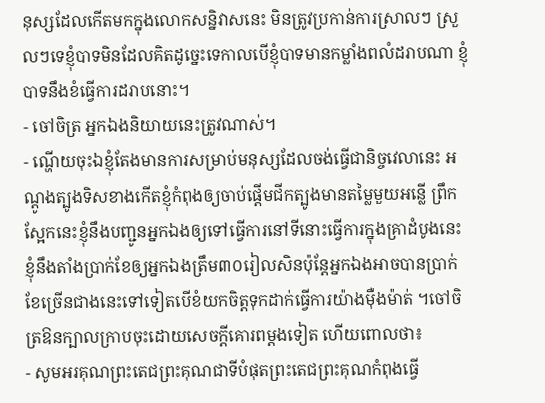នុស្សដែលកើតមកក្នុងលោកសន្និវាសនេះ មិនត្រូវប្រកាន់ការស្រាលៗ ស្រួលៗទេខ្ញុំបាទមិនដែលគិតដូច្នេះទេកាលបើខ្ញុំបាទមានកម្លាំងពលំដរាបណា ខ្ញុំបាទនឹងខំធ្វើការដរាបនោះ។
- ចៅចិត្រ អ្នកឯងនិយាយនេះត្រូវណាស់។
- ណ្ហើយចុះឯខ្ញុំតែងមានការសម្រាប់មនុស្សដែលចង់ធ្វើជានិច្ចវេលានេះ អណ្ដូងត្បូងទិសខាងកើតខ្ញុំកំពុងឲ្យចាប់ផ្ដើមជីកត្បូងមានតម្លៃមួយអន្លើ ព្រឹកស្អែកនេះខ្ញុំនឹងបញ្ជូនអ្នកឯងឲ្យទៅធ្វើការនៅទីនោះធ្វើការក្នុងគ្រាដំបូងនេះ ខ្ញុំនឹងតាំងប្រាក់ខែឲ្យអ្នកឯងត្រឹម៣០រៀលសិនប៉ុន្តែអ្នកឯងអាចបានប្រាក់ខែច្រើនជាងនេះទៅទៀតបើខំយកចិត្តទុកដាក់ធ្វើការយ៉ាងម៉ឺងម៉ាត់ ។ចៅចិត្រឱនក្បាលក្រាបចុះដោយសេចក្ដីគោរពម្ដងទៀត ហើយពោលថា៖
- សូមអរគុណព្រះតេជព្រះគុណជាទីបំផុតព្រះតេជព្រះគុណកំពុងធ្វើ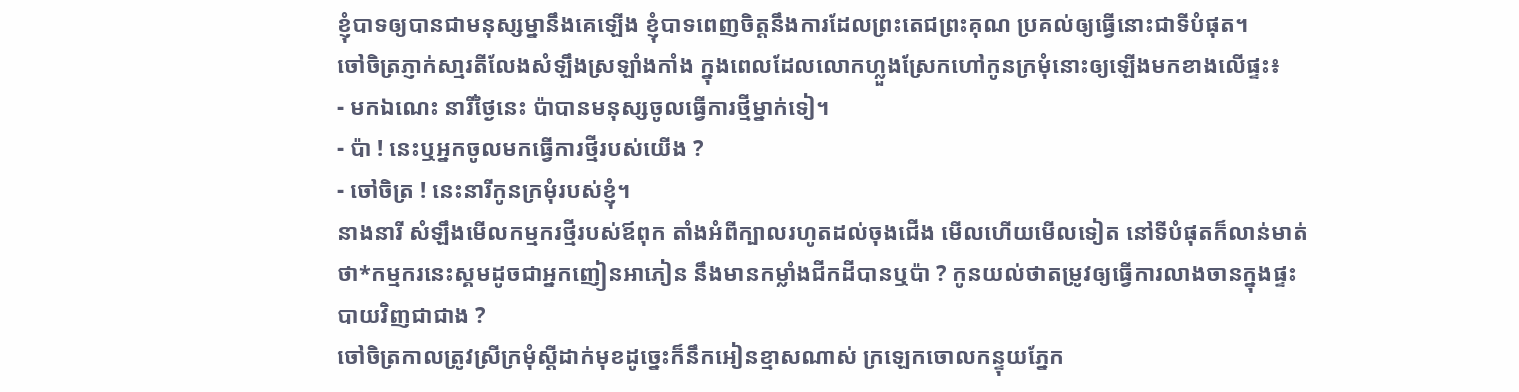ខ្ញុំបាទឲ្យបានជាមនុស្សម្នានឹងគេឡើង ខ្ញុំបាទពេញចិត្តនឹងការដែលព្រះតេជព្រះគុណ ប្រគល់ឲ្យធ្វើនោះជាទីបំផុត។
ចៅចិត្រភ្ញាក់សា្មរតីលែងសំឡឹងស្រឡាំងកាំង ក្នុងពេលដែលលោកហ្លួងស្រែកហៅកូនក្រមុំនោះឲ្យឡើងមកខាងលើផ្ទះ៖
- មកឯណេះ នារីថ្ងៃនេះ ប៉ាបានមនុស្សចូលធ្វើការថ្មីម្នាក់ទៀ។
- ប៉ា ! នេះឬអ្នកចូលមកធ្វើការថ្មីរបស់យើង ?
- ចៅចិត្រ ! នេះនារីកូនក្រមុំរបស់ខ្ញុំ។
នាងនារី សំឡឹងមើលកម្មករថ្មីរបស់ឪពុក តាំងអំពីក្បាលរហូតដល់ចុងជើង មើលហើយមើលទៀត នៅទីបំផុតក៏លាន់មាត់ថា*កម្មករនេះស្គមដូចជាអ្នកញៀនអាភៀន នឹងមានកម្លាំងជីកដីបានឬប៉ា ? កូនយល់ថាតម្រូវឲ្យធ្វើការលាងចានក្នុងផ្ទះបាយវិញជាជាង ?
ចៅចិត្រកាលត្រូវស្រីក្រមុំស្ដីដាក់មុខដូច្នេះក៏នឹកអៀនខ្មាសណាស់ ក្រឡេកចោលកន្ទុយភ្នែក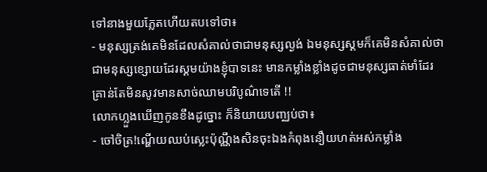ទៅនាងមួយភ្លែតហើយតបទៅថា៖
- មនុស្សត្រង់គេមិនដែលសំគាល់ថាជាមនុស្សល្ងង់ ឯមនុស្សស្គមក៏គេមិនសំគាល់ថាជាមនុស្សខ្សោយដែរស្គមយ៉ាងខ្ញុំបាទនេះ មានកម្លាំងខ្លាំងដូចជាមនុស្សធាត់មាំដែរ គ្រាន់តែមិនសូវមានសាច់ឈាមបរិបូណ៌ទេតើ !!
លោកហ្លួងឃើញកូនខឹងដូច្នោះ ក៏និយាយបញ្ឈប់ថា៖
- ចៅចិត្រ!ណ្ហើយឈប់ស្លេះប៉ុណ្ណឹងសិនចុះឯងកំពុងនឿយហត់អស់កម្លាំង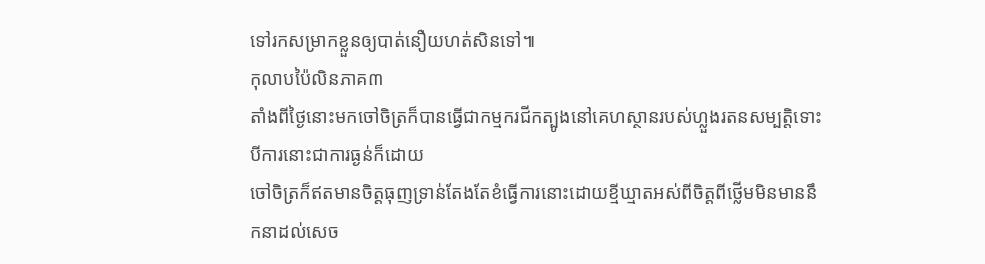ទៅរកសម្រាកខ្លួនឲ្យបាត់នឿយហត់សិនទៅ៕
កុលាបប៉ៃលិនភាគ៣
តាំងពីថ្ងៃនោះមកចៅចិត្រក៏បានធ្វើជាកម្មករជីកត្បូងនៅគេហស្ថានរបស់ហ្លួងរតនសម្បត្តិទោះបីការនោះជាការធ្ងន់ក៏ដោយ
ចៅចិត្រក៏ឥតមានចិត្តធុញទ្រាន់តែងតែខំធ្វើការនោះដោយខ្មីឃ្មាតអស់ពីចិត្តពីថ្លើមមិនមាននឹកនាដល់សេច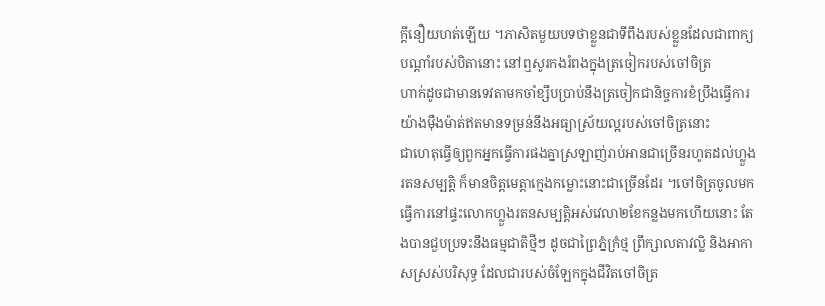ក្ដីនឿយហត់ឡើយ ។ភាសិតមួយបទថាខ្លួនជាទីពឹងរបស់ខ្លួនដែលជាពាក្យបណ្ដាំរបស់បិតានោះ នៅឮសូរកងរំពងក្នុងត្រចៀករបស់ចៅចិត្រ
ហាក់ដូចជាមានទេវតាមកចាំខ្សឹបប្រាប់នឹងត្រចៀកជានិច្ចការខំប្រឹងធ្វើការយ៉ាងម៉ឺងម៉ាត់ឥតមានទម្រន់នឹងអធ្យាស្រ័យល្អរបស់ចៅចិត្រនោះ
ជាហេតុធ្វើឲ្យពួកអ្នកធ្វើការផងគ្នាស្រឡាញ់រាប់អានជាច្រើនរហូតដល់ហ្លួងរតនសម្បត្តិ ក៏មានចិត្តមេត្តាក្មេងកម្លោះនោះជាច្រើនដែរ ។ចៅចិត្រចូលមកធ្វើការនៅផ្ទះលោកហ្លួងរតនសម្បត្តិអស់វេលា២ខែកន្លងមកហើយនោះ តែងបានជួបប្រទះនឹងធម្មជាតិថ្មីៗ ដូចជាព្រៃភ្នំក្រំថ្ម ព្រឹក្សាលតាវល្លិ និងអាកាសស្រស់បរិសុទ្ធ ដែលជារបស់ចំឡែកក្នុងជីវិតចៅចិត្រ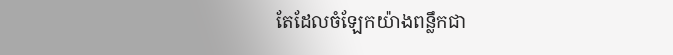តែដែលចំឡែកយ៉ាងពន្លឹកជា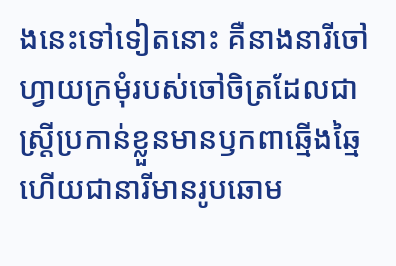ងនេះទៅទៀតនោះ គឺនាងនារីចៅហ្វាយក្រមុំរបស់ចៅចិត្រដែលជាស្រ្តីប្រកាន់ខ្លួនមានឫកពាឆ្មើងឆ្មៃ ហើយជានារីមានរូបឆោម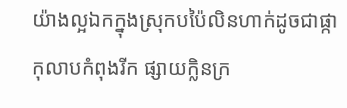យ៉ាងល្អឯកក្នុងស្រុកបប៉ៃលិនហាក់ដូចជាផ្កាកុលាបកំពុងរីក ផ្សាយក្លិនក្រ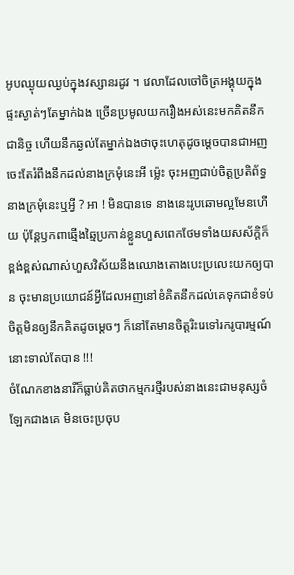អូបឈ្ងុយឈ្ងប់ក្នុងវស្សានរដូវ ។ វេលាដែលចៅចិត្រអង្គុយក្នុងផ្ទះស្ងាត់ៗតែម្នាក់ឯង ច្រើនប្រមូលយករឿងអស់នេះមកគិតនឹកជានិច្ច ហើយនឹកឆ្ងល់តែម្នាក់ឯងថាចុះហេតុដូចម្ដេចបានជាអញចេះតែរំពឹងនឹកដល់នាងក្រមុំនេះអី ម្ល៉េះ ចុះអញជាប់ចិត្តប្រតិព័ទ្ធនាងក្រមុំនេះឬអ្វី ? អា ! មិនបានទេ នាងនេះរូបឆោមល្អមែនហើយ ប៉ុន្តែឫកពាឆ្មើងឆ្មៃប្រកាន់ខ្លួនហួសពេកថែមទាំងយសស័ក្តិក៏ខ្ពង់ខ្ពស់ណាស់ហួសវិស័យនឹងឈោងតោងបេះប្រលេះយកឲ្យបាន ចុះមានប្រយោជន៍អ្វីដែលអញនៅខំគិតនឹកដល់គេទុកជាខំទប់ចិត្តមិនឲ្យនឹកគិតដូចម្ដេចៗ ក៏នៅតែមានចិត្តរិះរេទៅរករូបារម្មណ៍នោះទាល់តែបាន !!!
ចំណែកខាងនារីក៏ធ្លាប់គិតថាកម្មករថ្មីរបស់នាងនេះជាមនុស្សចំឡែកជាងគេ មិនចេះប្រចុប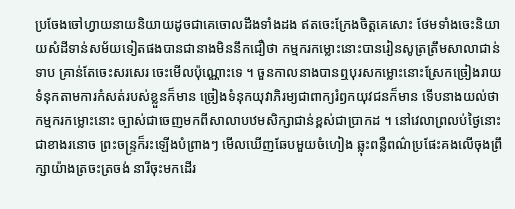ប្រចែងចៅហ្វាយនាយនិយាយដូចជាគេចោលដឹងទាំងដង ឥតចេះក្រែងចិត្តគេសោះ ថែមទាំងចេះនិយាយសំដីទាន់សម័យទៀតផងបានជានាងមិននឹកជឿថា កម្មករកម្លោះនោះបានរៀនសូត្រត្រឹមសាលាជាន់ទាប គ្រាន់តែចេះសរសេរ ចេះមើលប៉ុណ្ណោះទេ ។ ចួនកាលនាងបានឮបុរសកម្លោះនោះស្រែកច្រៀងរាយទំនុកតាមការកំសត់របស់ខ្លួនក៏មាន ច្រៀងទំនុកយុវាភិរម្យជាពាក្យរំឭកយុវជនក៏មាន ទើបនាងយល់ថា កម្មករកម្លោះនោះ ច្បាស់ជាចេញមកពីសាលាបឋមសិក្សាជាន់ខ្ពស់ជាប្រាកដ ។ នៅវេលាព្រលប់ថ្ងៃនោះជាខាងរនោច ព្រះចន្រ្ទក៏រះឡើងបំព្រាងៗ មើលឃើញឆែបមួយចំហៀង ឆ្លុះពន្លឺពណ៌ប្រផែះគងលើចុងព្រឹក្សាយ៉ាងត្រចះត្រចង់ នារីចុះមកដើរ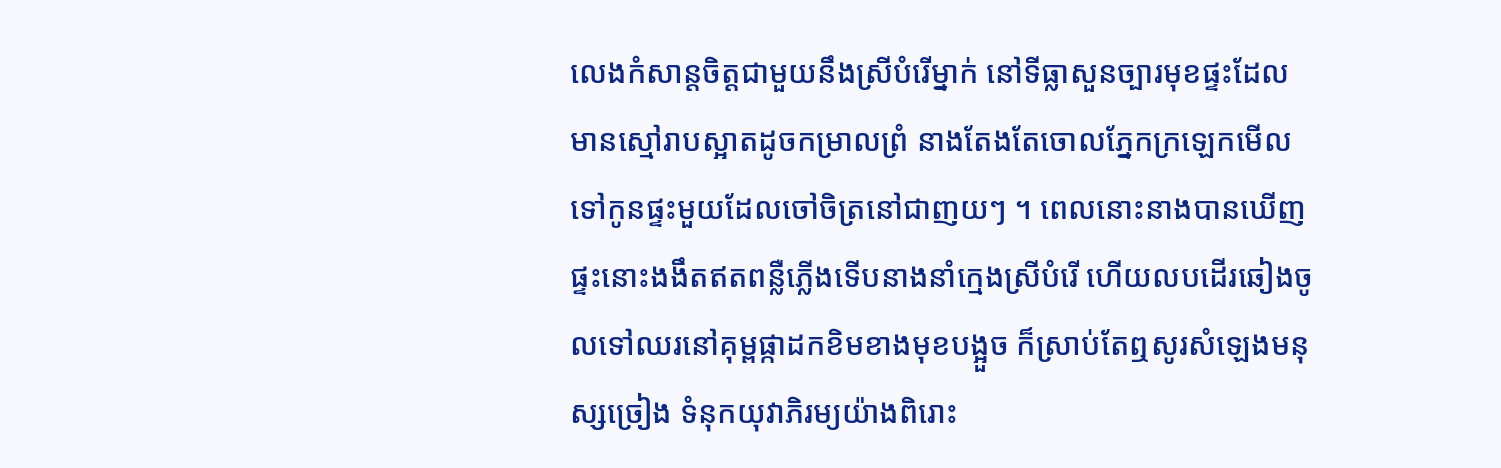លេងកំសាន្តចិត្តជាមួយនឹងស្រីបំរើម្នាក់ នៅទីធ្លាសួនច្បារមុខផ្ទះដែលមានស្មៅរាបស្អាតដូចកម្រាលព្រំ នាងតែងតែចោលភ្នែកក្រឡេកមើលទៅកូនផ្ទះមួយដែលចៅចិត្រនៅជាញយៗ ។ ពេលនោះនាងបានឃើញផ្ទះនោះងងឹតឥតពន្លឺភ្លើងទើបនាងនាំក្មេងស្រីបំរើ ហើយលបដើរឆៀងចូលទៅឈរនៅគុម្ពផ្កាដកខិមខាងមុខបង្អួច ក៏ស្រាប់តែឮសូរសំឡេងមនុស្សច្រៀង ទំនុកយុវាភិរម្យយ៉ាងពិរោះ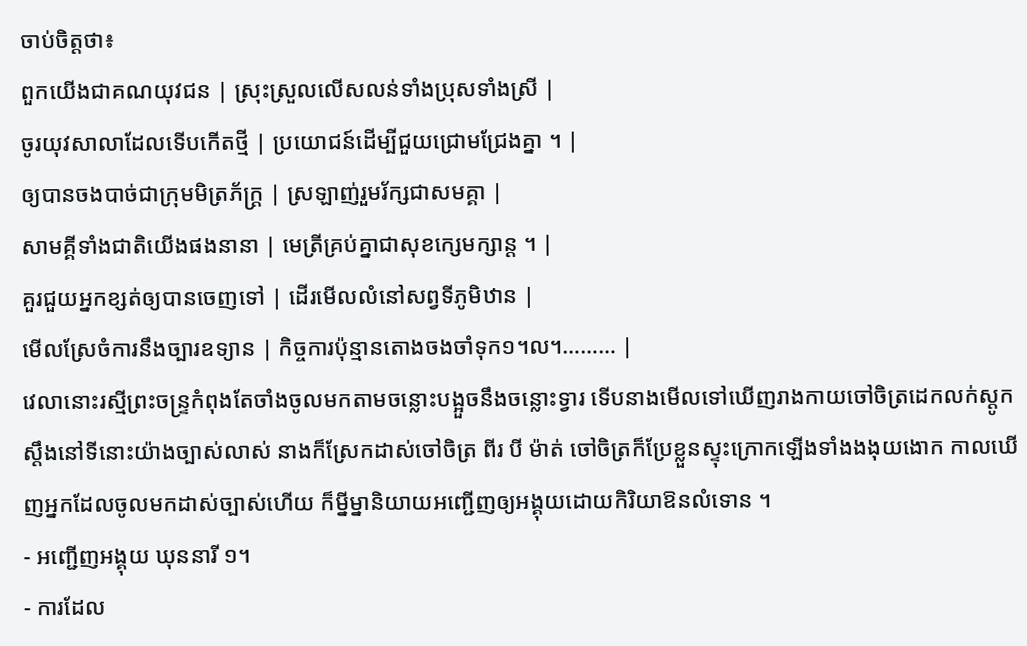ចាប់ចិត្តថា៖
ពួកយើងជាគណយុវជន | ស្រុះស្រួលលើសលន់ទាំងប្រុសទាំងស្រី |
ចូរយុវសាលាដែលទើបកើតថ្មី | ប្រយោជន៍ដើម្បីជួយជ្រោមជ្រែងគ្នា ។ |
ឲ្យបានចងបាច់ជាក្រុមមិត្រភ័ក្រ្ត | ស្រឡាញ់រួមរ័ក្សជាសមគ្គា |
សាមគ្គីទាំងជាតិយើងផងនានា | មេត្រីគ្រប់គ្នាជាសុខក្សេមក្សាន្ត ។ |
គួរជួយអ្នកខ្សត់ឲ្យបានចេញទៅ | ដើរមើលលំនៅសព្វទីភូមិឋាន |
មើលស្រែចំការនឹងច្បារឧទ្យាន | កិច្ចការប៉ុន្មានតោងចងចាំទុក១។ល។……… |
វេលានោះរស្មីព្រះចន្រ្ទកំពុងតែចាំងចូលមកតាមចន្លោះបង្អួចនឹងចន្លោះទ្វារ ទើបនាងមើលទៅឃើញរាងកាយចៅចិត្រដេកលក់ស្ដូកស្ដឹងនៅទីនោះយ៉ាងច្បាស់លាស់ នាងក៏ស្រែកដាស់ចៅចិត្រ ពីរ បី ម៉ាត់ ចៅចិត្រក៏ប្រែខ្លួនស្ទុះក្រោកឡើងទាំងងងុយងោក កាលឃើញអ្នកដែលចូលមកដាស់ច្បាស់ហើយ ក៏ម្នីម្នានិយាយអញ្ជើញឲ្យអង្គុយដោយកិរិយាឱនលំទោន ។
- អញ្ជើញអង្គុយ ឃុននារី ១។
- ការដែល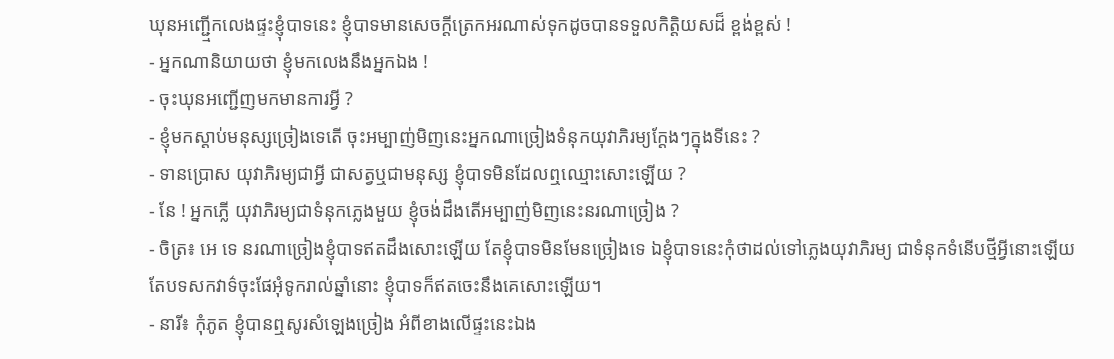ឃុនអញ្ជើ្មកលេងផ្ទះខ្ញុំបាទនេះ ខ្ញុំបាទមានសេចក្ដីត្រេកអរណាស់ទុកដូចបានទទួលកិត្តិយសដ៏ ខ្ពង់ខ្ពស់ !
- អ្នកណានិយាយថា ខ្ញុំមកលេងនឹងអ្នកឯង !
- ចុះឃុនអញ្ជើញមកមានការអ្វី ?
- ខ្ញុំមកស្ដាប់មនុស្សច្រៀងទេតើ ចុះអម្បាញ់មិញនេះអ្នកណាច្រៀងទំនុកយុវាភិរម្យក្ដែងៗក្នុងទីនេះ ?
- ទានប្រោស យុវាភិរម្យជាអ្វី ជាសត្វឬជាមនុស្ស ខ្ញុំបាទមិនដែលឮឈ្មោះសោះឡើយ ?
- នែ ! អ្នកភ្លើ យុវាភិរម្យជាទំនុកភ្លេងមួយ ខ្ញុំចង់ដឹងតើអម្បាញ់មិញនេះនរណាច្រៀង ?
- ចិត្រ៖ អេ ទេ នរណាច្រៀងខ្ញុំបាទឥតដឹងសោះឡើយ តែខ្ញុំបាទមិនមែនច្រៀងទេ ឯខ្ញុំបាទនេះកុំថាដល់ទៅភ្លេងយុវាភិរម្យ ជាទំនុកទំនើបថ្មីអ្វីនោះឡើយ តែបទសកវាទ៌ចុះផែអុំទូករាល់ឆ្នាំនោះ ខ្ញុំបាទក៏ឥតចេះនឹងគេសោះឡើយ។
- នារី៖ កុំភូត ខ្ញុំបានឮសូរសំឡេងច្រៀង អំពីខាងលើផ្ទះនេះឯង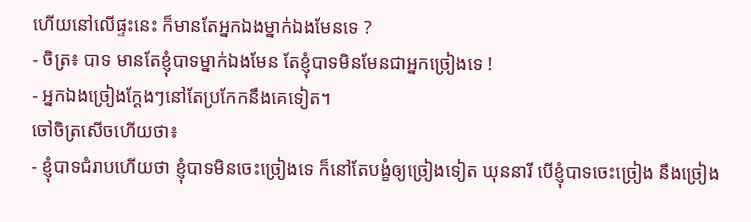ហើយនៅលើផ្ទះនេះ ក៏មានតែអ្នកឯងម្នាក់ឯងមែនទេ ?
- ចិត្រ៖ បាទ មានតែខ្ញុំបាទម្នាក់ឯងមែន តែខ្ញុំបាទមិនមែនជាអ្នកច្រៀងទេ !
- អ្នកឯងច្រៀងក្ដែងៗនៅតែប្រកែកនឹងគេទៀត។
ចៅចិត្រសើចហើយថា៖
- ខ្ញុំបាទជំរាបហើយថា ខ្ញុំបាទមិនចេះច្រៀងទេ ក៏នៅតែបង្ខំឲ្យច្រៀងទៀត ឃុននារី បើខ្ញុំបាទចេះច្រៀង នឹងច្រៀង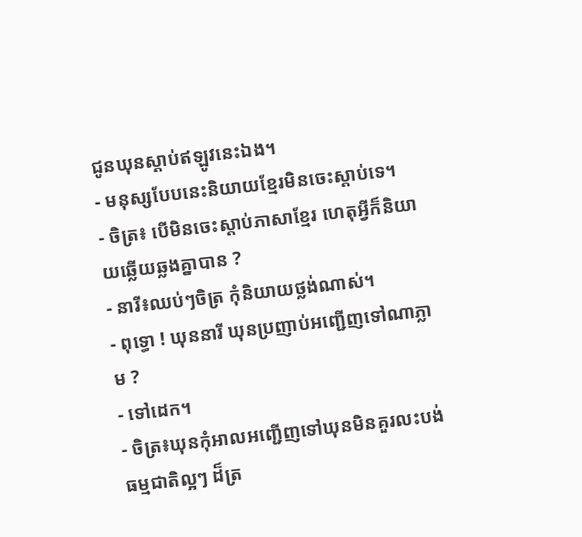ជូនឃុនស្ដាប់ឥឡូវនេះឯង។
- មនុស្សបែបនេះនិយាយខ្មែរមិនចេះស្ដាប់ទេ។
- ចិត្រ៖ បើមិនចេះស្ដាប់ភាសាខ្មែរ ហេតុអ្វីក៏និយាយឆ្លើយឆ្លងគ្នាបាន ?
- នារី៖ឈប់ៗចិត្រ កុំនិយាយថ្លង់ណាស់។
- ពុទ្ធោ ! ឃុននារី ឃុនប្រញាប់អញ្ជើញទៅណាភ្លាម ?
- ទៅដេក។
- ចិត្រ៖ឃុនកុំអាលអញ្ជើញទៅឃុនមិនគួរលះបង់ធម្មជាតិល្អៗ ដ៏ត្រ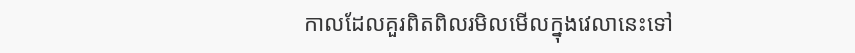កាលដែលគួរពិតពិលរមិលមើលក្នុងវេលានេះទៅ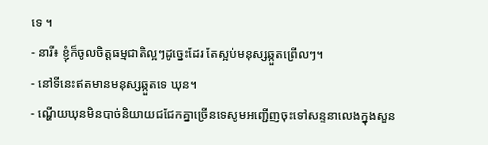ទេ ។
- នារី៖ ខ្ញុំក៏ចូលចិត្តធម្មជាតិល្អៗដូច្នេះដែរ តែស្អប់មនុស្សឆ្កួតព្រើលៗ។
- នៅទីនេះឥតមានមនុស្សឆ្កួតទេ ឃុន។
- ណ្ហើយឃុនមិនបាច់និយាយជជែកគ្នាច្រើនទេសូមអញ្ជើញចុះទៅសន្ទនាលេងក្នុងសួន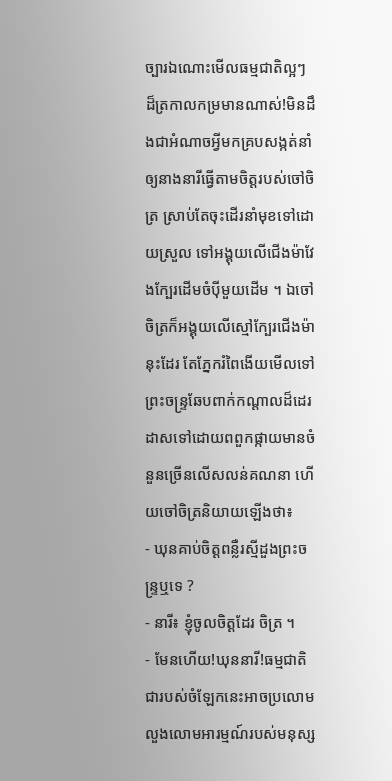ច្បារឯណោះមើលធម្មជាតិល្អៗ ដ៏ត្រកាលកម្រមានណាស់!មិនដឹងជាអំណាចអ្វីមកគ្របសង្កត់នាំឲ្យនាងនារីធ្វើតាមចិត្តរបស់ចៅចិត្រ ស្រាប់តែចុះដើរនាំមុខទៅដោយស្រួល ទៅអង្គុយលើជើងម៉ាវែងក្បែរដើមចំប៉ីមួយដើម ។ ឯចៅចិត្រក៏អង្គុយលើស្មៅក្បែរជើងម៉ានុះដែរ តែភ្នែករំពៃងើយមើលទៅព្រះចន្រ្ទឆែបពាក់កណ្ដាលដ៏ដេរដាសទៅដោយពពួកផ្កាយមានចំនួនច្រើនលើសលន់គណនា ហើយចៅចិត្រនិយាយឡើងថា៖
- ឃុនគាប់ចិត្តពន្លឺរស្មីដួងព្រះចន្រ្ទឬទេ ?
- នារី៖ ខ្ញុំចូលចិត្តដែរ ចិត្រ ។
- មែនហើយ!ឃុននារី!ធម្មជាតិជារបស់ចំឡែកនេះអាចប្រលោមលួងលោមអារម្មណ៍របស់មនុស្ស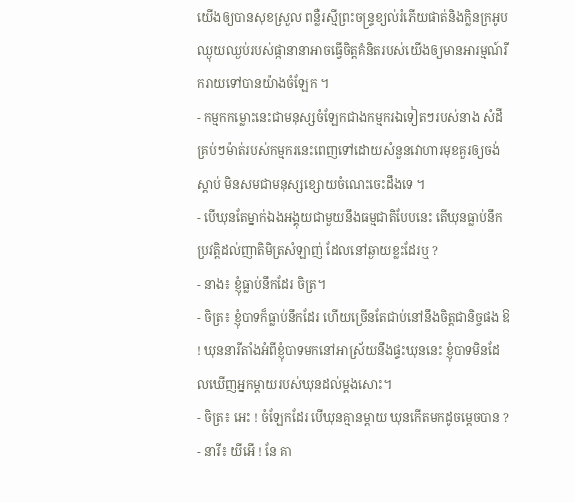យើងឲ្យបានសុខស្រួល ពន្លឺរស្មីព្រះចន្រ្ទខ្យល់រំភើយផាត់និងក្លិនក្រអូបឈ្ងុយឈ្ងប់របស់ផ្កានានាអាចធ្វើចិត្តគំនិតរបស់យើងឲ្យមានអារម្មណ៍រីករាយទៅបានយ៉ាងចំឡែក ។
- កម្មកកម្លោះនេះជាមនុស្សចំឡែកជាងកម្មករឯទៀតៗរបស់នាង សំដីគ្រប់ៗម៉ាត់របស់កម្មករនេះពេញទៅដោយសំនួនវោហារមុខគួរឲ្យចង់ស្ដាប់ មិនសមជាមនុស្សខ្សោយចំណេះចេះដឹងទេ ។
- បើឃុនតែម្នាក់ឯងអង្គុយជាមួយនឹងធម្មជាតិបែបនេះ តើឃុនធ្លាប់នឹកប្រវត្តិដល់ញាតិមិត្រសំឡាញ់ ដែលនៅឆ្ងាយខ្លះដែរឬ ?
- នាង៖ ខ្ញុំធ្លាប់នឹកដែរ ចិត្រ។
- ចិត្រ៖ ខ្ញុំបាទក៏ធ្លាប់នឹកដែរ ហើយច្រើនតែជាប់នៅនឹងចិត្តជានិច្ចផង ឱ ! ឃុននារីតាំងអំពីខ្ញុំបាទមកនៅអាស្រ័យនឹងផ្ទះឃុននេះ ខ្ញុំបាទមិនដែលឃើញអ្នកម្ដាយរបស់ឃុនដល់ម្ដងសោះ។
- ចិត្រ៖ អេះ ! ចំឡែកដែរ បើឃុនគ្មានម្ដាយ ឃុនកើតមកដូចម្ដេចបាន ?
- នារី៖ យីអើ ! នែ គា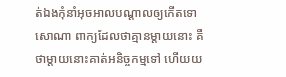ត់ឯងកុំនាំអុចអាលបណ្ដាលឲ្យកើតទោសោណា ពាក្យដែលថាគ្មានម្ដាយនោះ គឺថាម្ដាយនោះគាត់អនិច្ចកម្មទៅ ហើយយ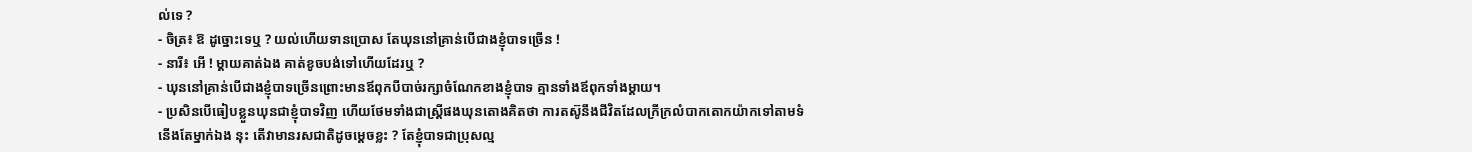ល់ទេ ?
- ចិត្រ៖ ឱ ដូច្នោះទេឬ ? យល់ហើយទានប្រោស តែឃុននៅគ្រាន់បើជាងខ្ញុំបាទច្រើន !
- នារី៖ អើ ! ម្ដាយគាត់ឯង គាត់ខូចបង់ទៅហើយដែរឬ ?
- ឃុននៅគ្រាន់បើជាងខ្ញុំបាទច្រើនព្រោះមានឪពុកបីបាច់រក្សាចំណែកខាងខ្ញុំបាទ គ្មានទាំងឪពុកទាំងម្ដាយ។
- ប្រសិនបើធៀបខ្លួនឃុនជាខ្ញុំបាទវិញ ហើយថែមទាំងជាស្រ្តីផងឃុនតោងគិតថា ការតស៊ូនឹងជីវិតដែលក្រីក្រលំបាកតោកយ៉ាកទៅតាមទំនើងតែម្នាក់ឯង នុះ តើវាមានរសជាតិដូចម្ដេចខ្លះ ? តែខ្ញុំបាទជាប្រុសល្ម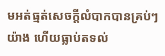មអត់ធ្មត់សេចក្ដីលំបាកបានគ្រប់ៗយ៉ាង ហើយធ្លាប់តទល់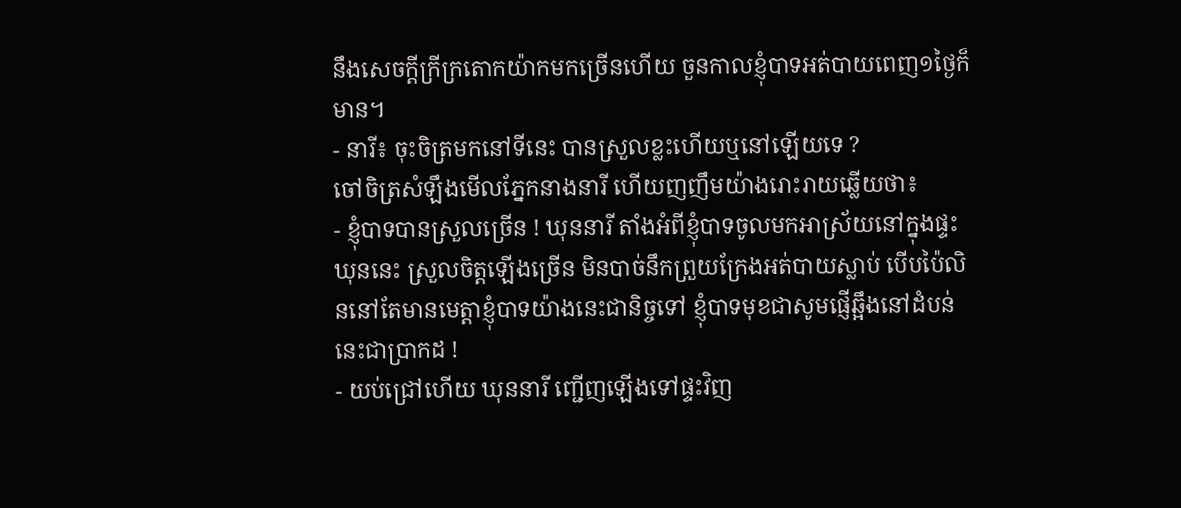នឹងសេចក្ដីក្រីក្រតោកយ៉ាកមកច្រើនហើយ ចួនកាលខ្ញុំបាទអត់បាយពេញ១ថ្ងៃក៏មាន។
- នារី៖ ចុះចិត្រមកនៅទីនេះ បានស្រួលខ្លះហើយឬនៅឡើយទេ ?
ចៅចិត្រសំឡឹងមើលភ្នែកនាងនារី ហើយញញឹមយ៉ាងរោះរាយឆ្លើយថា៖
- ខ្ញុំបាទបានស្រួលច្រើន ! ឃុននារី តាំងអំពីខ្ញុំបាទចូលមកអាស្រ័យនៅក្នុងផ្ទះឃុននេះ ស្រួលចិត្តឡើងច្រើន មិនបាច់នឹកព្រួយក្រែងអត់បាយស្លាប់ បើបប៉ៃលិននៅតែមានមេត្តាខ្ញុំបាទយ៉ាងនេះជានិច្ចទៅ ខ្ញុំបាទមុខជាសូមផ្ញើឆ្អឹងនៅដំបន់នេះជាប្រាកដ !
- យប់ជ្រៅហើយ ឃុននារី ញ្ជើញឡើងទៅផ្ទះវិញ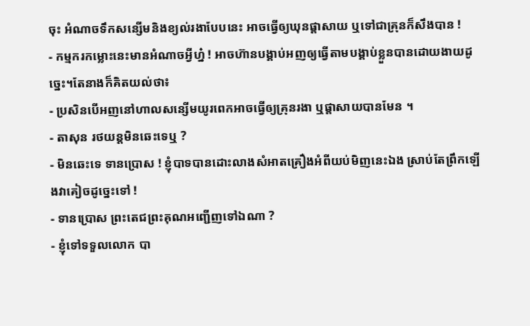ចុះ អំណាចទឹកសន្សើមនិងខ្យល់រងាបែបនេះ អាចធ្វើឲ្យឃុនផ្ដាសាយ ឬទៅជាគ្រុនក៏សឹងបាន !
- កម្មករកម្លោះនេះមានអំណាចអ្វីហ្ន៎ ! អាចហ៊ានបង្គាប់អញឲ្យធ្វើតាមបង្គាប់ខ្លួនបានដោយងាយដូច្នេះ។តែនាងក៏គិតយល់ថា៖
- ប្រសិនបើអញនៅហាលសន្សើមយូរពេកអាចធ្វើឲ្យគ្រុនរងា ឬផ្ដាសាយបានមែន ។
- តាសុន រថយន្តមិនឆេះទេឬ ?
- មិនឆេះទេ ទានប្រោស ! ខ្ញុំបាទបានដោះលាងសំអាតគ្រឿងអំពីយប់មិញនេះឯង ស្រាប់តែព្រឹកឡើងវាគៀចដូច្នេះទៅ !
- ទានប្រោស ព្រះតេជព្រះគុណអញ្ជើញទៅឯណា ?
- ខ្ញុំទៅទទួលលោក បា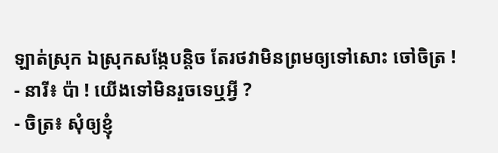ឡាត់ស្រុក ឯស្រុកសង្កែបន្តិច តែរថវាមិនព្រមឲ្យទៅសោះ ចៅចិត្រ !
- នារី៖ ប៉ា ! យើងទៅមិនរួចទេឬអ្វី ?
- ចិត្រ៖ សុំឲ្យខ្ញុំ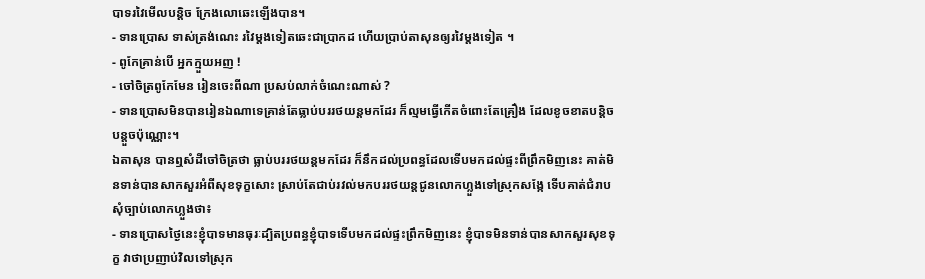បាទរវៃមើលបន្តិច ក្រែងលោឆេះឡើងបាន។
- ទានប្រោស ទាស់ត្រង់ណេះ រវៃម្ដងទៀតឆេះជាប្រាកដ ហើយប្រាប់តាសុនឲ្យរវៃម្ដងទៀត ។
- ពូកែគ្រាន់បើ អ្នកក្មួយអញ !
- ចៅចិត្រពូកែមែន រៀនចេះពីណា ប្រសប់លាក់ចំណេះណាស់ ?
- ទានប្រោសមិនបានរៀនឯណាទេគ្រាន់តែធ្លាប់បររថយន្តមកដែរ ក៏ល្មមធ្វើកើតចំពោះតែគ្រឿង ដែលខូចខាតបន្តិចបន្តួចប៉ុណ្ណោះ។
ឯតាសុន បានឮសំដីចៅចិត្រថា ធ្លាប់បររថយន្តមកដែរ ក៏នឹកដល់ប្រពន្ធដែលទើបមកដល់ផ្ទះពីព្រឹកមិញនេះ គាត់មិនទាន់បានសាកសួរអំពីសុខទុក្ខសោះ ស្រាប់តែជាប់រវល់មកបររថយន្តជូនលោកហ្លួងទៅស្រុកសង្កែ ទើបគាត់ជំរាបសុំច្បាប់លោកហ្លួងថា៖
- ទានប្រោសថ្ងៃនេះខ្ញុំបាទមានធុរៈដ្បិតប្រពន្ធខ្ញុំបាទទើបមកដល់ផ្ទះព្រឹកមិញនេះ ខ្ញុំបាទមិនទាន់បានសាកសួរសុខទុក្ខ វាថាប្រញាប់វិលទៅស្រុក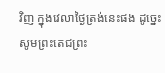វិញ ក្នុងវេលាថ្ងៃត្រង់នេះផង ដូច្នេះសូមព្រះតេជព្រះ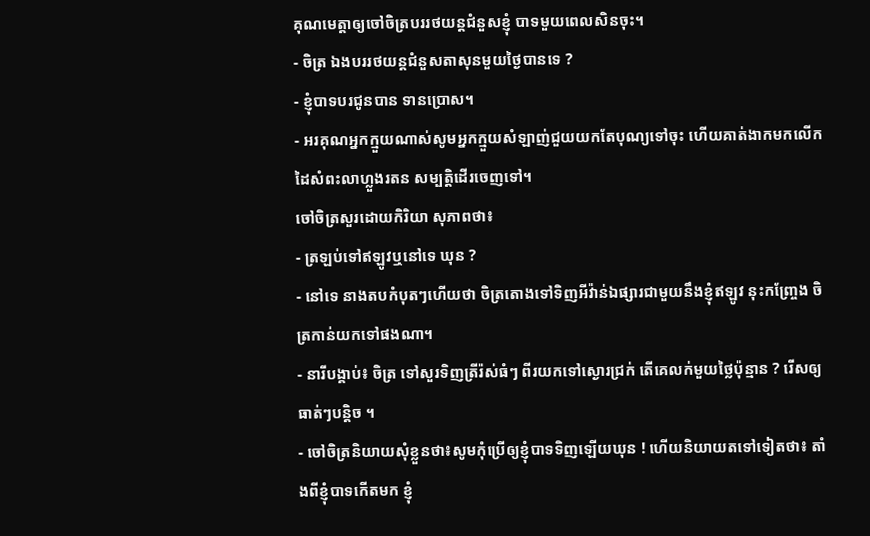គុណមេត្តាឲ្យចៅចិត្របររថយន្តជំនួសខ្ញុំ បាទមួយពេលសិនចុះ។
- ចិត្រ ឯងបររថយន្តជំនួសតាសុនមួយថ្ងៃបានទេ ?
- ខ្ញុំបាទបរជូនបាន ទានប្រោស។
- អរគុណអ្នកក្មួយណាស់សូមអ្នកក្មួយសំឡាញ់ជួយយកតែបុណ្យទៅចុះ ហើយគាត់ងាកមកលើកដៃសំពះលាហ្លួងរតន សម្បត្តិដើរចេញទៅ។
ចៅចិត្រសួរដោយកិរិយា សុភាពថា៖
- ត្រឡប់ទៅឥឡូវឬនៅទេ ឃុន ?
- នៅទេ នាងតបកំបុតៗហើយថា ចិត្រតោងទៅទិញអីវ៉ាន់ឯផ្សារជាមួយនឹងខ្ញុំឥឡូវ នុះកញ្រ្ចែង ចិត្រកាន់យកទៅផងណា។
- នារីបង្គាប់៖ ចិត្រ ទៅសួរទិញត្រីរ៉ស់ធំៗ ពីរយកទៅស្ងោរជ្រក់ តើគេលក់មួយថ្លៃប៉ុន្មាន ? រើសឲ្យធាត់ៗបន្តិច ។
- ចៅចិត្រនិយាយសុំខ្លួនថា៖សូមកុំប្រើឲ្យខ្ញុំបាទទិញឡើយឃុន ! ហើយនិយាយតទៅទៀតថា៖ តាំងពីខ្ញុំបាទកើតមក ខ្ញុំ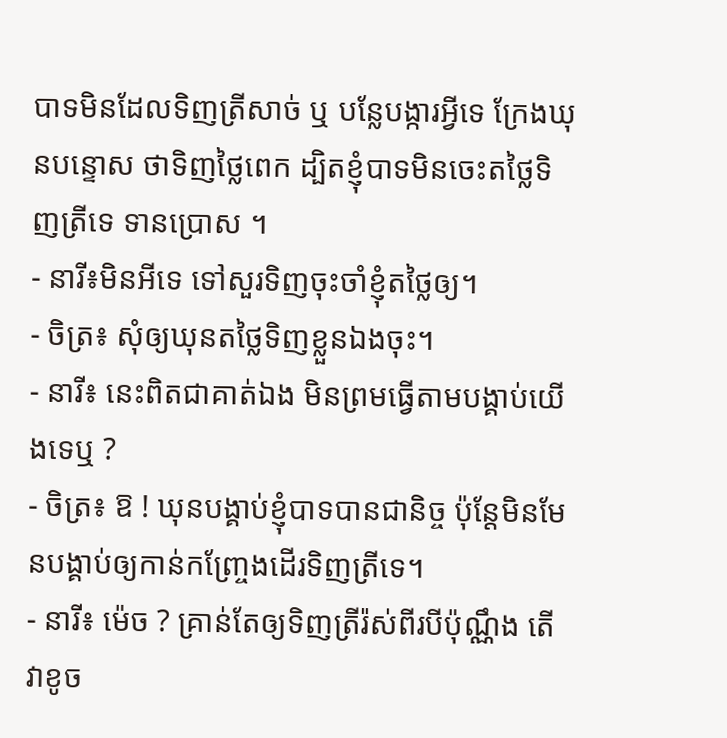បាទមិនដែលទិញត្រីសាច់ ឬ បន្លែបង្ការអ្វីទេ ក្រែងឃុនបន្ទោស ថាទិញថ្លៃពេក ដ្បិតខ្ញុំបាទមិនចេះតថ្លៃទិញត្រីទេ ទានប្រោស ។
- នារី៖មិនអីទេ ទៅសួរទិញចុះចាំខ្ញុំតថ្លៃឲ្យ។
- ចិត្រ៖ សុំឲ្យឃុនតថ្លៃទិញខ្លួនឯងចុះ។
- នារី៖ នេះពិតជាគាត់ឯង មិនព្រមធ្វើតាមបង្គាប់យើងទេឬ ?
- ចិត្រ៖ ឱ ! ឃុនបង្គាប់ខ្ញុំបាទបានជានិច្ច ប៉ុន្តែមិនមែនបង្គាប់ឲ្យកាន់កញ្រ្ចែងដើរទិញត្រីទេ។
- នារី៖ ម៉េច ? គ្រាន់តែឲ្យទិញត្រីរ៉ស់ពីរបីប៉ុណ្ណឹង តើវាខូច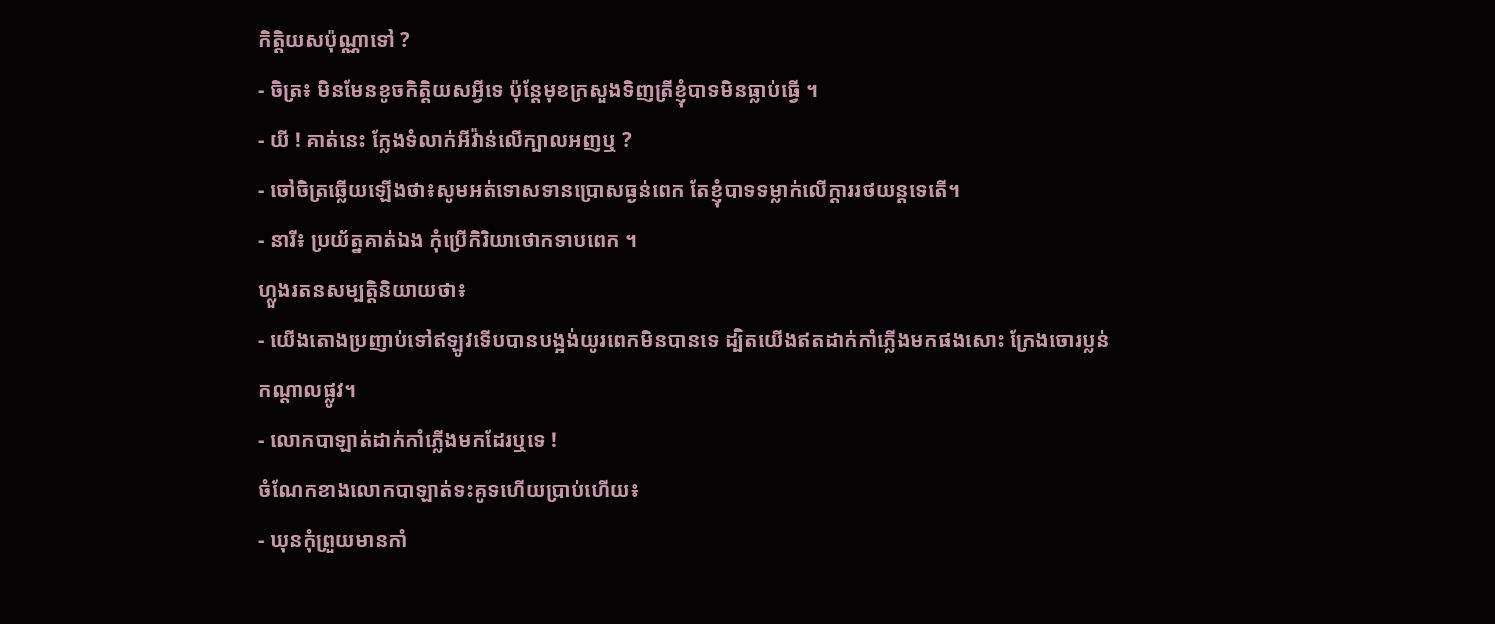កិត្តិយសប៉ុណ្ណាទៅ ?
- ចិត្រ៖ មិនមែនខូចកិត្តិយសអ្វីទេ ប៉ុន្តែមុខក្រសួងទិញត្រីខ្ញុំបាទមិនធ្លាប់ធ្វើ ។
- យី ! គាត់នេះ ក្លែងទំលាក់អីវ៉ាន់លើក្បាលអញឬ ?
- ចៅចិត្រឆ្លើយឡើងថា៖សូមអត់ទោសទានប្រោសធ្ងន់ពេក តែខ្ញុំបាទទម្លាក់លើក្ដាររថយន្តទេតើ។
- នារី៖ ប្រយ័ត្នគាត់ឯង កុំប្រើកិរិយាថោកទាបពេក ។
ហ្លួងរតនសម្បត្តិនិយាយថា៖
- យើងតោងប្រញាប់ទៅឥឡូវទើបបានបង្អង់យូរពេកមិនបានទេ ដ្បិតយើងឥតដាក់កាំភ្លើងមកផងសោះ ក្រែងចោរប្លន់កណ្ដាលផ្លូវ។
- លោកបាឡាត់ដាក់កាំភ្លើងមកដែរឬទេ !
ចំណែកខាងលោកបាឡាត់ទះគូទហើយប្រាប់ហើយ៖
- ឃុនកុំព្រួយមានកាំ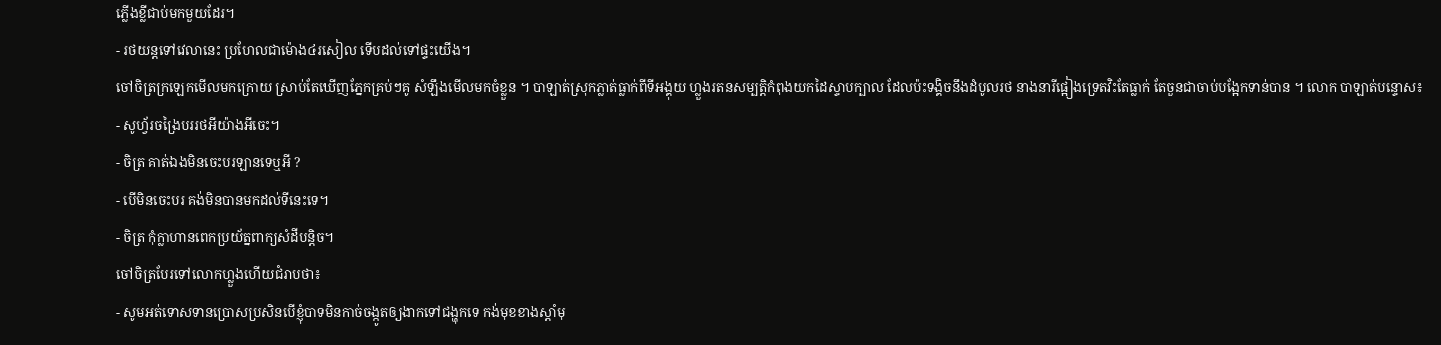ភ្លើងខ្លីជាប់មកមួយដែរ។
- រថយន្តទៅវេលានេះ ប្រហែលជាម៉ោង៤រសៀល ទើបដល់ទៅផ្ទះយើង។
ចៅចិត្រក្រឡេកមើលមកក្រោយ ស្រាប់តែឃើញភ្នែកគ្រប់ៗគូ សំឡឹងមើលមកចំខ្លួន ។ បាឡាត់ស្រុកភ្លាត់ធ្លាក់ពីទីអង្គុយ ហ្លួងរតនសម្បត្តិកំពុងយកដៃស្ទាបក្បាល ដែលប៉ះទង្គិចនឹងដំបូលរថ នាងនារីផ្អៀងទ្រេតវិះតែធ្លាក់ តែចួនជាចាប់បង្អែកទាន់បាន ។ លោក បាឡាត់បន្ទោស៖
- សូហ្វ័រចង្រៃបររថអីយ៉ាងអីចេះ។
- ចិត្រ គាត់ឯងមិនចេះបរឡានទេឬអី ?
- បើមិនចេះបរ គង់មិនបានមកដល់ទីនេះទេ។
- ចិត្រ កុំក្លាហានពេកប្រយ័ត្នពាក្យសំដីបន្តិច។
ចៅចិត្របែរទៅលោកហ្លួងហើយជំរាបថា៖
- សូមអត់ទោសទានប្រោសប្រសិនបើខ្ញុំបាទមិនកាច់ចង្កូតឲ្យងាកទៅជង្ហុកទេ កង់មុខខាងស្ដាំមុ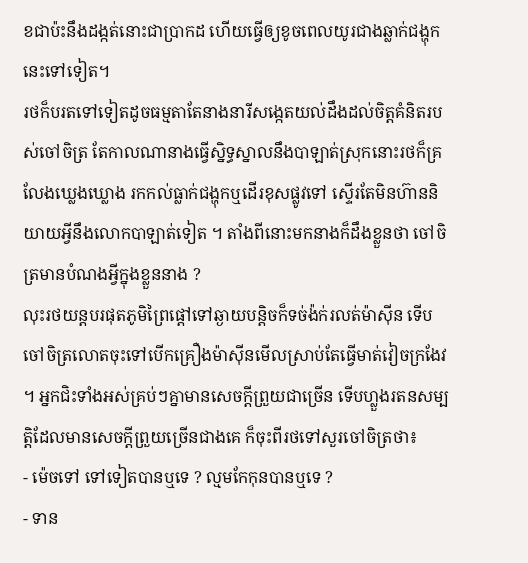ខជាប៉ះនឹងដង្កត់នោះជាប្រាកដ ហើយធ្វើឲ្យខូចពេលយូរជាងឆ្លាក់ជង្ហុកនេះទៅទៀត។
រថក៏បរតទៅទៀតដូចធម្មតាតែនាងនារីសង្កេតយល់ដឹងដល់ចិត្តគំនិតរបស់ចៅចិត្រ តែកាលណានាងធ្វើស្និទ្ធស្នាលនឹងបាឡាត់ស្រុកនោះរថក៏គ្រលែងឃ្លេងឃ្លោង រកកល់ធ្លាក់ជង្ហុកឬដើរខុសផ្លូវទៅ ស្ទើរតែមិនហ៊ាននិយាយអ្វីនឹងលោកបាឡាត់ទៀត ។ តាំងពីនោះមកនាងក៏ដឹងខ្លួនថា ចៅចិត្រមានបំណងអ្វីក្នុងខ្លួននាង ?
លុះរថយន្តបរផុតភូមិព្រៃផ្ដៅទៅឆ្ងាយបន្តិចក៏ទច់ង៉ក់រលត់ម៉ាស៊ីន ទើបចៅចិត្រលោតចុះទៅបើកគ្រឿងម៉ាស៊ីនមើលស្រាប់តែធ្វើមាត់វៀចក្រងែវ ។ អ្នកជិះទាំងអស់គ្រប់ៗគ្នាមានសេចក្ដីព្រួយជាច្រើន ទើបហ្លួងរតនសម្បត្តិដែលមានសេចក្ដីព្រួយច្រើនជាងគេ ក៏ចុះពីរថទៅសួរចៅចិត្រថា៖
- ម៉េចទៅ ទៅទៀតបានឬទេ ? ល្មមកែកុនបានឬទេ ?
- ទាន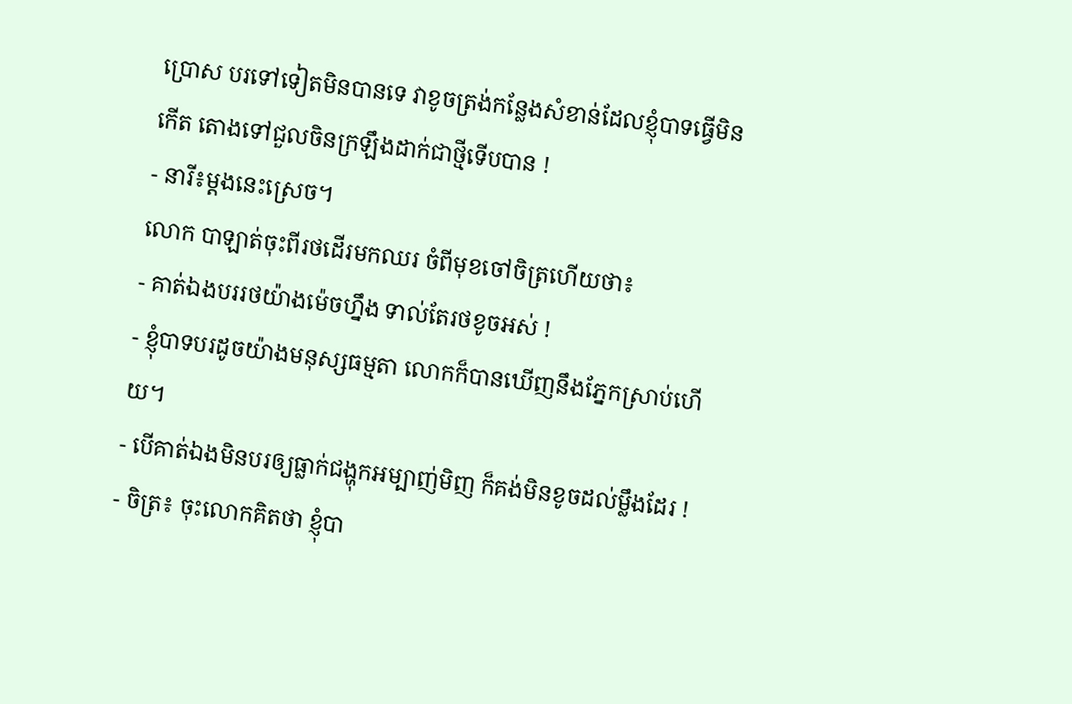ប្រោស បរទៅទៀតមិនបានទេ វាខូចត្រង់កន្លែងសំខាន់ដែលខ្ញុំបាទធ្វើមិនកើត តោងទៅជួលចិនក្រឡឹងដាក់ជាថ្មីទើបបាន !
- នារី៖ម្ដងនេះស្រេច។
លោក បាឡាត់ចុះពីរថដើរមកឈរ ចំពីមុខចៅចិត្រហើយថា៖
- គាត់ឯងបររថយ៉ាងម៉េចហ្នឹង ទាល់តែរថខូចអស់ !
- ខ្ញុំបាទបរដូចយ៉ាងមនុស្សធម្មតា លោកក៏បានឃើញនឹងភ្នែកស្រាប់ហើយ។
- បើគាត់ឯងមិនបរឲ្យធ្លាក់ជង្ហុកអម្បាញ់មិញ ក៏គង់មិនខូចដល់ម្លឹងដែរ !
- ចិត្រ៖ ចុះលោកគិតថា ខ្ញុំបា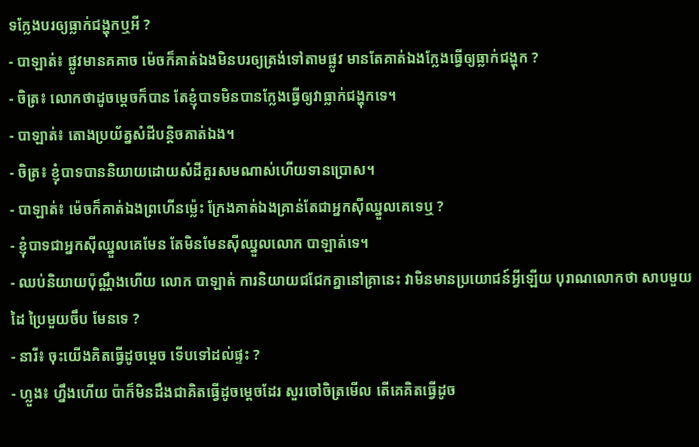ទក្លែងបរឲ្យធ្លាក់ជង្ហុកឬអី ?
- បាឡាត់៖ ផ្លូវមានគគាច ម៉េចក៏គាត់ឯងមិនបរឲ្យត្រង់ទៅតាមផ្លូវ មានតែគាត់ឯងក្លែងធ្វើឲ្យធ្លាក់ជង្ហុក ?
- ចិត្រ៖ លោកថាដូចម្ដេចក៏បាន តែខ្ញុំបាទមិនបានក្លែងធ្វើឲ្យវាធ្លាក់ជង្ហុកទេ។
- បាឡាត់៖ តោងប្រយ័ត្នសំដីបន្តិចគាត់ឯង។
- ចិត្រ៖ ខ្ញុំបាទបាននិយាយដោយសំដីគួរសមណាស់ហើយទានប្រោស។
- បាឡាត់៖ ម៉េចក៏គាត់ឯងព្រហើនម្ល៉េះ ក្រែងគាត់ឯងគ្រាន់តែជាអ្នកស៊ីឈ្នួលគេទេឬ ?
- ខ្ញុំបាទជាអ្នកស៊ីឈ្នួលគេមែន តែមិនមែនស៊ីឈ្នួលលោក បាឡាត់ទេ។
- ឈប់និយាយប៉ុណ្ណឹងហើយ លោក បាឡាត់ ការនិយាយជជែកគ្នានៅគ្រានេះ វាមិនមានប្រយោជន៍អ្វីឡើយ បុរាណលោកថា សាបមួយដៃ ប្រៃមួយចឹប មែនទេ ?
- នារី៖ ចុះយើងគិតធ្វើដូចម្ដេច ទើបទៅដល់ផ្ទះ ?
- ហ្លួង៖ ហ្នឹងហើយ ប៉ាក៏មិនដឹងជាគិតធ្វើដូចម្ដេចដែរ សួរចៅចិត្រមើល តើគេគិតធ្វើដូច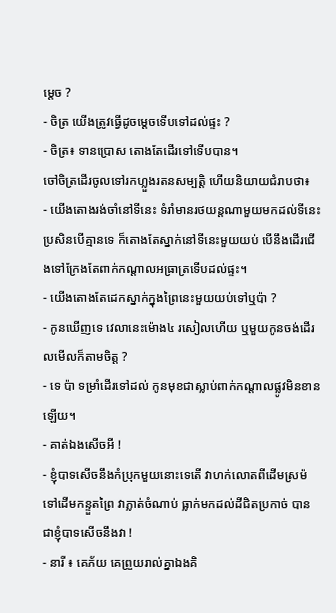ម្ដេច ?
- ចិត្រ យើងត្រូវធ្វើដូចម្ដេចទើបទៅដល់ផ្ទះ ?
- ចិត្រ៖ ទានប្រោស តោងតែដើរទៅទើបបាន។
ចៅចិត្រដើរចូលទៅរកហ្លួងរតនសម្បត្តិ ហើយនិយាយជំរាបថា៖
- យើងតោងរង់ចាំនៅទីនេះ ទំរាំមានរថយន្តណាមួយមកដល់ទីនេះ ប្រសិនបើគ្មានទេ ក៏តោងតែស្នាក់នៅទីនេះមួយយប់ បើនឹងដើរជើងទៅក្រែងតែពាក់កណ្ដាលអធ្រាត្រទើបដល់ផ្ទះ។
- យើងតោងតែដេកស្នាក់ក្នុងព្រៃនេះមួយយប់ទៅឬប៉ា ?
- កូនឃើញទេ វេលានេះម៉ោង៤ រសៀលហើយ ឬមួយកូនចង់ដើរលមើលក៏តាមចិត្ត ?
- ទេ ប៉ា ទម្រាំដើរទៅដល់ កូនមុខជាស្លាប់ពាក់កណ្ដាលផ្លូវមិនខានឡើយ។
- គាត់ឯងសើចអី !
- ខ្ញុំបាទសើចនឹងកំប្រុកមួយនោះទេតើ វាហក់លោតពីដើមស្រម៉ទៅដើមកន្ទួតព្រៃ វាភ្លាត់ចំណាប់ ធ្លាក់មកដល់ដីជិតប្រកាច់ បានជាខ្ញុំបាទសើចនឹងវា !
- នារី ៖ គេភ័យ គេព្រួយរាល់គ្នាឯងគិ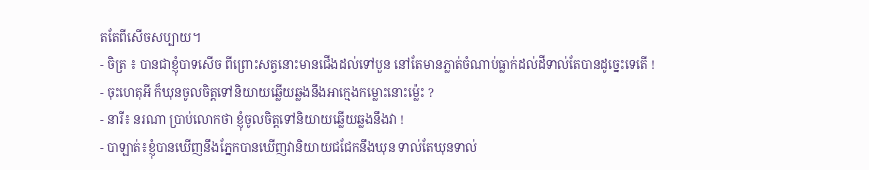តតែពីសើចសប្បាយ។
- ចិត្រ ៖ បានជាខ្ញុំបាទសើច ពីព្រោះសត្វនោះមានជើងដល់ទៅបួន នៅតែមានភ្លាត់ចំណាប់ធ្លាក់ដល់ដីទាល់តែបានដូច្នេះទេតើ !
- ចុះហេតុអី ក៏ឃុនចូលចិត្តទៅនិយាយឆ្លើយឆ្លងនឹងអាក្មេងកម្លោះនោះម្ល៉េះ ?
- នារី៖ នរណា ប្រាប់លោកថា ខ្ញុំចូលចិត្តទៅនិយាយឆ្លើយឆ្លងនឹងវា !
- បាឡាត់៖ខ្ញុំបានឃើញនឹងភ្នែកបានឃើញវានិយាយជជែកនឹងឃុន ទាល់តែឃុនទាល់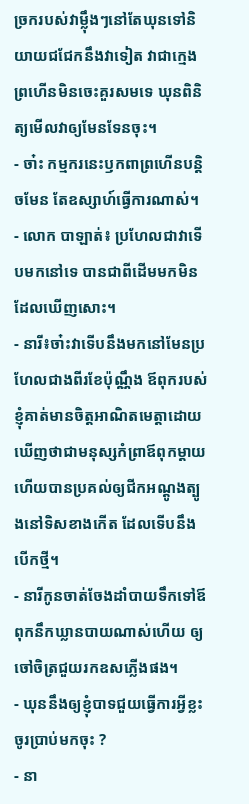ច្រករបស់វាម្ល៉ឹងៗនៅតែឃុនទៅនិយាយជជែកនឹងវាទៀត វាជាក្មេងព្រហើនមិនចេះគួរសមទេ ឃុនពិនិត្យមើលវាឲ្យមែនទែនចុះ។
- ចា៎ះ កម្មករនេះឫកពាព្រហើនបន្តិចមែន តែឧស្សាហ៍ធ្វើការណាស់។
- លោក បាឡាត់៖ ប្រហែលជាវាទើបមកនៅទេ បានជាពីដើមមកមិនដែលឃើញសោះ។
- នារី៖ចា៎ះវាទើបនឹងមកនៅមែនប្រហែលជាងពីរខែប៉ុណ្ណឹង ឪពុករបស់ខ្ញុំគាត់មានចិត្តអាណិតមេត្តាដោយឃើញថាជាមនុស្សកំព្រាឪពុកម្ដាយ ហើយបានប្រគល់ឲ្យជីកអណ្ដូងត្បូងនៅទិសខាងកើត ដែលទើបនឹងបើកថ្មី។
- នារីកូនចាត់ចែងដាំបាយទឹកទៅឪពុកនឹកឃ្លានបាយណាស់ហើយ ឲ្យចៅចិត្រជួយរកឧសភ្លើងផង។
- ឃុននឹងឲ្យខ្ញុំបាទជួយធ្វើការអ្វីខ្លះ ចូរប្រាប់មកចុះ ?
- នា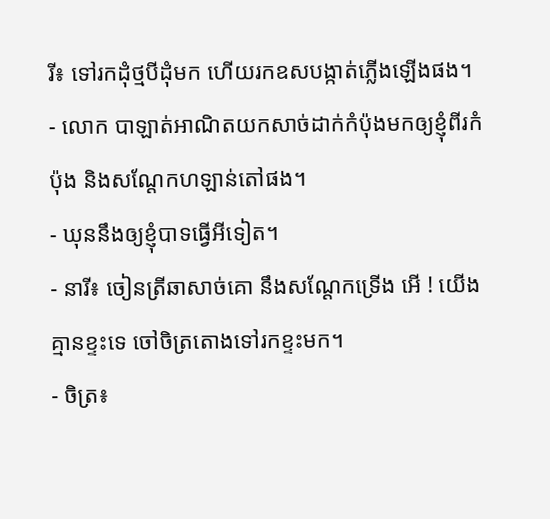រី៖ ទៅរកដុំថ្មបីដុំមក ហើយរកឧសបង្កាត់ភ្លើងឡើងផង។
- លោក បាឡាត់អាណិតយកសាច់ដាក់កំប៉ុងមកឲ្យខ្ញុំពីរកំប៉ុង និងសណ្ដែកហឡាន់តៅផង។
- ឃុននឹងឲ្យខ្ញុំបាទធ្វើអីទៀត។
- នារី៖ ចៀនត្រីឆាសាច់គោ នឹងសណ្ដែកទ្រើង អើ ! យើងគ្មានខ្ទះទេ ចៅចិត្រតោងទៅរកខ្ទះមក។
- ចិត្រ៖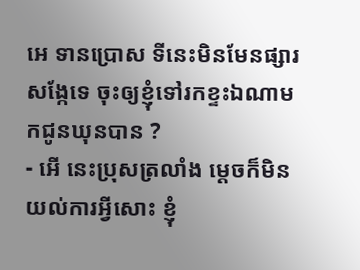អេ ទានប្រោស ទីនេះមិនមែនផ្សារសង្កែទេ ចុះឲ្យខ្ញុំទៅរកខ្ទះឯណាមកជូនឃុនបាន ?
- អើ នេះប្រុសត្រលាំង ម្ដេចក៏មិនយល់ការអ្វីសោះ ខ្ញុំ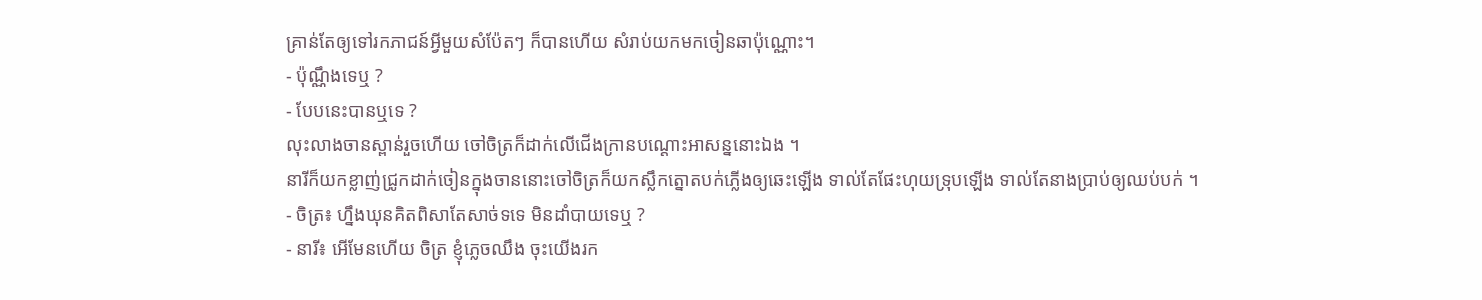គ្រាន់តែឲ្យទៅរកភាជន៍អ្វីមួយសំប៉ែតៗ ក៏បានហើយ សំរាប់យកមកចៀនឆាប៉ុណ្ណោះ។
- ប៉ុណ្ណឹងទេឬ ?
- បែបនេះបានឬទេ ?
លុះលាងចានស្ពាន់រួចហើយ ចៅចិត្រក៏ដាក់លើជើងក្រានបណ្ដោះអាសន្ននោះឯង ។
នារីក៏យកខ្លាញ់ជ្រូកដាក់ចៀនក្នុងចាននោះចៅចិត្រក៏យកស្លឹកត្នោតបក់ភ្លើងឲ្យឆេះឡើង ទាល់តែផែះហុយទ្រុបឡើង ទាល់តែនាងប្រាប់ឲ្យឈប់បក់ ។
- ចិត្រ៖ ហ្នឹងឃុនគិតពិសាតែសាច់ទទេ មិនដាំបាយទេឬ ?
- នារី៖ អើមែនហើយ ចិត្រ ខ្ញុំភ្លេចឈឹង ចុះយើងរក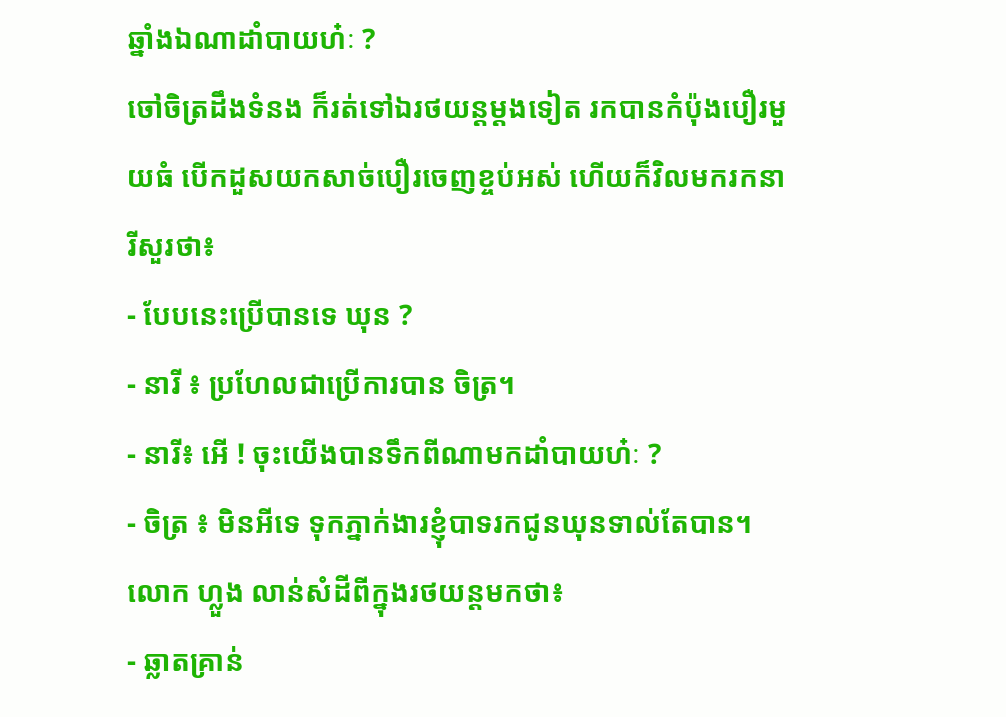ឆ្នាំងឯណាដាំបាយហ៎ៈ ?
ចៅចិត្រដឹងទំនង ក៏រត់ទៅឯរថយន្តម្ដងទៀត រកបានកំប៉ុងបឿរមួយធំ បើកដួសយកសាច់បឿរចេញខ្ចប់អស់ ហើយក៏វិលមករកនារីសួរថា៖
- បែបនេះប្រើបានទេ ឃុន ?
- នារី ៖ ប្រហែលជាប្រើការបាន ចិត្រ។
- នារី៖ អើ ! ចុះយើងបានទឹកពីណាមកដាំបាយហ៎ៈ ?
- ចិត្រ ៖ មិនអីទេ ទុកភ្នាក់ងារខ្ញុំបាទរកជូនឃុនទាល់តែបាន។
លោក ហ្លួង លាន់សំដីពីក្នុងរថយន្តមកថា៖
- ឆ្លាតគ្រាន់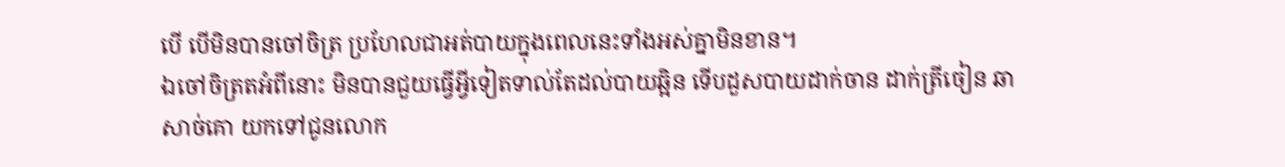បើ បើមិនបានចៅចិត្រ ប្រហែលជាអត់បាយក្នុងពេលនេះទាំងអស់គ្នាមិនខាន។
ឯចៅចិត្រតអំពីនោះ មិនបានជួយធ្វើអ្វីទៀតទាល់តែដល់បាយឆ្អិន ទើបដួសបាយដាក់ចាន ដាក់ត្រីចៀន ឆាសាច់គោ យកទៅជូនលោក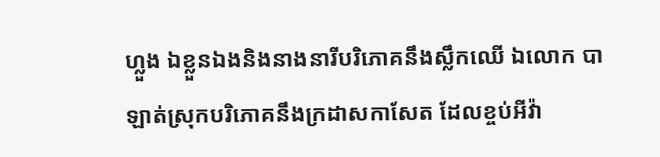ហ្លួង ឯខ្លួនឯងនិងនាងនារីបរិភោគនឹងស្លឹកឈើ ឯលោក បាឡាត់ស្រុកបរិភោគនឹងក្រដាសកាសែត ដែលខ្ចប់អីវ៉ា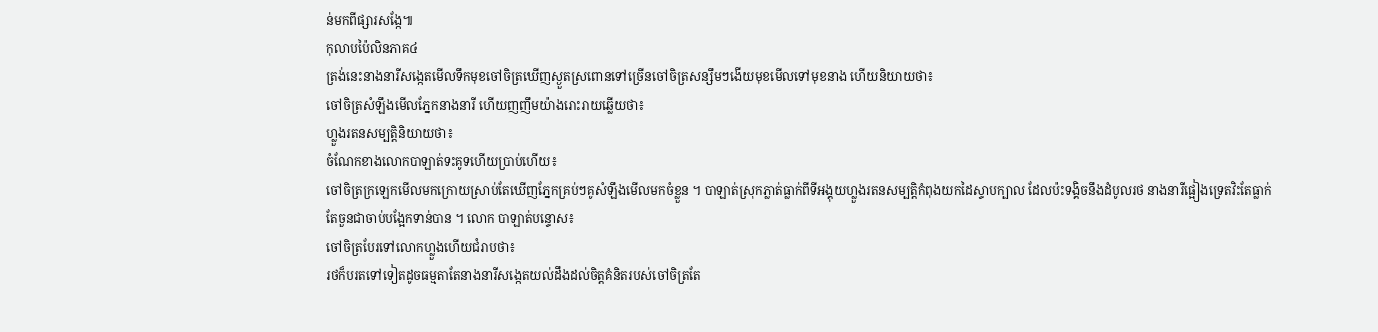ន់មកពីផ្សារសង្កែ៕
កុលាបប៉ៃលិនភាគ៤
ត្រង់នេះនាងនារីសង្កេតមើលទឹកមុខចៅចិត្រឃើញស្ងួតស្រពោនទៅច្រើនចៅចិត្រសន្សឹមៗងើយមុខមើលទៅមុខនាង ហើយនិយាយថា៖
ចៅចិត្រសំឡឹងមើលភ្នែកនាងនារី ហើយញញឹមយ៉ាងរោះរាយឆ្លើយថា៖
ហ្លួងរតនសម្បត្តិនិយាយថា៖
ចំណែកខាងលោកបាឡាត់ទះគូទហើយប្រាប់ហើយ៖
ចៅចិត្រក្រឡេកមើលមកក្រោយស្រាប់តែឃើញភ្នែកគ្រប់ៗគូសំឡឹងមើលមកចំខ្លួន ។ បាឡាត់ស្រុកភ្លាត់ធ្លាក់ពីទីអង្គុយហ្លួងរតនសម្បត្តិកំពុងយកដៃស្ទាបក្បាល ដែលប៉ះទង្គិចនឹងដំបូលរថ នាងនារីផ្អៀងទ្រេតវិះតែធ្លាក់ តែចួនជាចាប់បង្អែកទាន់បាន ។ លោក បាឡាត់បន្ទោស៖
ចៅចិត្របែរទៅលោកហ្លួងហើយជំរាបថា៖
រថក៏បរតទៅទៀតដូចធម្មតាតែនាងនារីសង្កេតយល់ដឹងដល់ចិត្តគំនិតរបស់ចៅចិត្រតែ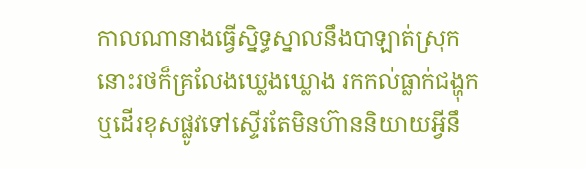កាលណានាងធ្វើស្និទ្ធស្នាលនឹងបាឡាត់ស្រុកនោះរថក៏គ្រលែងឃ្លេងឃ្លោង រកកល់ធ្លាក់ជង្ហុកឬដើរខុសផ្លូវទៅស្ទើរតែមិនហ៊ាននិយាយអ្វីនឹ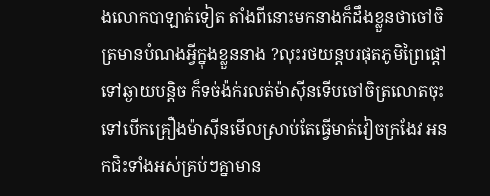ងលោកបាឡាត់ទៀត តាំងពីនោះមកនាងក៏ដឹងខ្លួនថាចៅចិត្រមានបំណងអ្វីក្នុងខ្លួននាង ?លុះរថយន្តបរផុតភូមិព្រៃផ្ដៅទៅឆ្ងាយបន្តិច ក៏ទច់ង៉ក់រលត់ម៉ាស៊ីនទើបចៅចិត្រលោតចុះទៅបើកគ្រឿងម៉ាស៊ីនមើលស្រាប់តែធ្វើមាត់វៀចក្រងែវ អនកជិះទាំងអស់គ្រប់ៗគ្នាមាន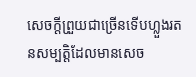សេចក្ដីព្រួយជាច្រើនទើបហ្លួងរតនសម្បត្តិដែលមានសេច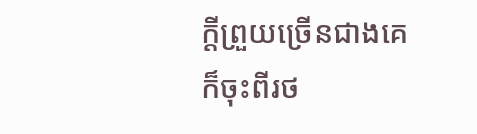ក្ដីព្រួយច្រើនជាងគេ ក៏ចុះពីរថ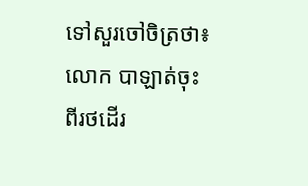ទៅសួរចៅចិត្រថា៖
លោក បាឡាត់ចុះពីរថដើរ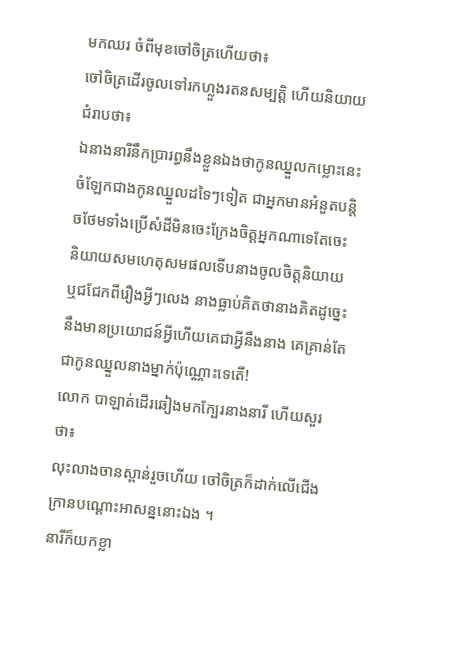មកឈរ ចំពីមុខចៅចិត្រហើយថា៖
ចៅចិត្រដើរចូលទៅរកហ្លួងរតនសម្បត្តិ ហើយនិយាយជំរាបថា៖
ឯនាងនារីនឹកប្រារព្ធនឹងខ្លួនឯងថាកូនឈ្នួលកម្លោះនេះចំឡែកជាងកូនឈ្នួលដទៃៗទៀត ជាអ្នកមានអំនួតបន្តិចថែមទាំងប្រើសំដីមិនចេះក្រែងចិត្តអ្នកណាទេតែចេះនិយាយសមហេតុសមផលទើបនាងចូលចិត្តនិយាយឬជជែកពីរឿងអ្វីៗលេង នាងធ្លាប់គិតថានាងគិតដូច្នេះនឹងមានប្រយោជន៍អ្វីហើយគេជាអ្វីនឹងនាង គេគ្រាន់តែជាកូនឈ្នួលនាងម្នាក់ប៉ុណ្ណោះទេតើ!
លោក បាឡាត់ដើរឆៀងមកក្បែរនាងនារី ហើយសួរថា៖
លុះលាងចានស្ពាន់រួចហើយ ចៅចិត្រក៏ដាក់លើជើងក្រានបណ្ដោះអាសន្ននោះឯង ។
នារីក៏យកខ្លា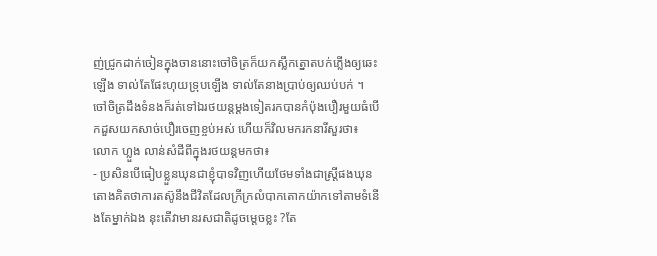ញ់ជ្រូកដាក់ចៀនក្នុងចាននោះចៅចិត្រក៏យកស្លឹកត្នោតបក់ភ្លើងឲ្យឆេះឡើង ទាល់តែផែះហុយទ្រុបឡើង ទាល់តែនាងប្រាប់ឲ្យឈប់បក់ ។
ចៅចិត្រដឹងទំនងក៏រត់ទៅឯរថយន្តម្ដងទៀតរកបានកំប៉ុងបឿរមួយធំបើកដួសយកសាច់បឿរចេញខ្ចប់អស់ ហើយក៏វិលមករកនារីសួរថា៖
លោក ហ្លួង លាន់សំដីពីក្នុងរថយន្តមកថា៖
- ប្រសិនបើធៀបខ្លួនឃុនជាខ្ញុំបាទវិញហើយថែមទាំងជាស្រ្តីផងឃុនតោងគិតថាការតស៊ូនឹងជីវិតដែលក្រីក្រលំបាកតោកយ៉ាកទៅតាមទំនើងតែម្នាក់ឯង នុះតើវាមានរសជាតិដូចម្ដេចខ្លះ ?តែ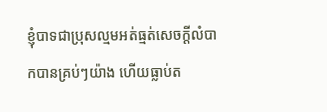ខ្ញុំបាទជាប្រុសល្មមអត់ធ្មត់សេចក្ដីលំបាកបានគ្រប់ៗយ៉ាង ហើយធ្លាប់ត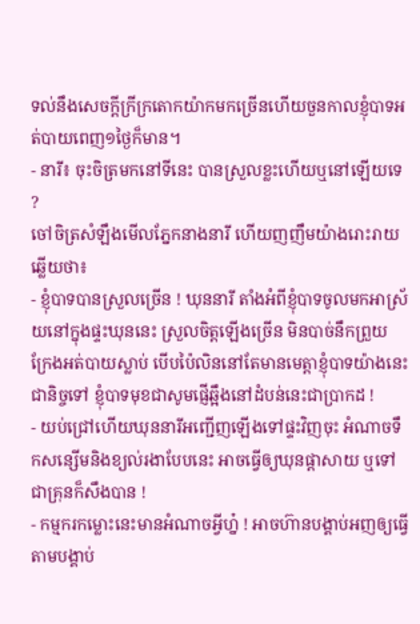ទល់នឹងសេចក្ដីក្រីក្រតោកយ៉ាកមកច្រើនហើយចួនកាលខ្ញុំបាទអត់បាយពេញ១ថ្ងៃក៏មាន។
- នារី៖ ចុះចិត្រមកនៅទីនេះ បានស្រួលខ្លះហើយឬនៅឡើយទេ ?
ចៅចិត្រសំឡឹងមើលភ្នែកនាងនារី ហើយញញឹមយ៉ាងរោះរាយឆ្លើយថា៖
- ខ្ញុំបាទបានស្រួលច្រើន ! ឃុននារី តាំងអំពីខ្ញុំបាទចូលមកអាស្រ័យនៅក្នុងផ្ទះឃុននេះ ស្រួលចិត្តឡើងច្រើន មិនបាច់នឹកព្រួយក្រែងអត់បាយស្លាប់ បើបប៉ៃលិននៅតែមានមេត្តាខ្ញុំបាទយ៉ាងនេះជានិច្ចទៅ ខ្ញុំបាទមុខជាសូមផ្ញើឆ្អឹងនៅដំបន់នេះជាប្រាកដ !
- យប់ជ្រៅហើយឃុននារីអញ្ជើញឡើងទៅផ្ទះវិញចុះ អំណាចទឹកសន្សើមនិងខ្យល់រងាបែបនេះ អាចធ្វើឲ្យឃុនផ្ដាសាយ ឬទៅជាគ្រុនក៏សឹងបាន !
- កម្មករកម្លោះនេះមានអំណាចអ្វីហ្ន៎ ! អាចហ៊ានបង្គាប់អញឲ្យធ្វើតាមបង្គាប់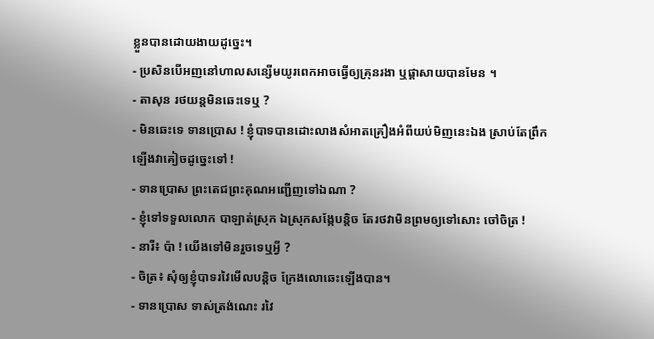ខ្លួនបានដោយងាយដូច្នេះ។
- ប្រសិនបើអញនៅហាលសន្សើមយូរពេកអាចធ្វើឲ្យគ្រុនរងា ឬផ្ដាសាយបានមែន ។
- តាសុន រថយន្តមិនឆេះទេឬ ?
- មិនឆេះទេ ទានប្រោស ! ខ្ញុំបាទបានដោះលាងសំអាតគ្រឿងអំពីយប់មិញនេះឯង ស្រាប់តែព្រឹកឡើងវាគៀចដូច្នេះទៅ !
- ទានប្រោស ព្រះតេជព្រះគុណអញ្ជើញទៅឯណា ?
- ខ្ញុំទៅទទួលលោក បាឡាត់ស្រុក ឯស្រុកសង្កែបន្តិច តែរថវាមិនព្រមឲ្យទៅសោះ ចៅចិត្រ !
- នារី៖ ប៉ា ! យើងទៅមិនរួចទេឬអ្វី ?
- ចិត្រ៖ សុំឲ្យខ្ញុំបាទរវៃមើលបន្តិច ក្រែងលោឆេះឡើងបាន។
- ទានប្រោស ទាស់ត្រង់ណេះ រវៃ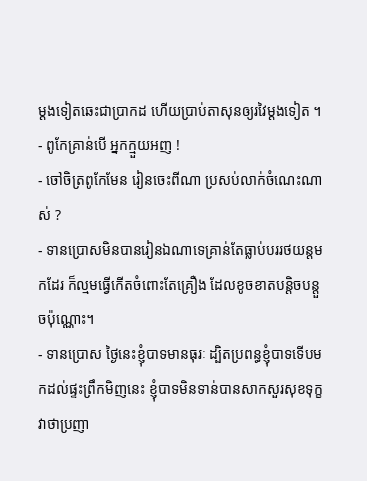ម្ដងទៀតឆេះជាប្រាកដ ហើយប្រាប់តាសុនឲ្យរវៃម្ដងទៀត ។
- ពូកែគ្រាន់បើ អ្នកក្មួយអញ !
- ចៅចិត្រពូកែមែន រៀនចេះពីណា ប្រសប់លាក់ចំណេះណាស់ ?
- ទានប្រោសមិនបានរៀនឯណាទេគ្រាន់តែធ្លាប់បររថយន្តមកដែរ ក៏ល្មមធ្វើកើតចំពោះតែគ្រឿង ដែលខូចខាតបន្តិចបន្តួចប៉ុណ្ណោះ។
- ទានប្រោស ថ្ងៃនេះខ្ញុំបាទមានធុរៈ ដ្បិតប្រពន្ធខ្ញុំបាទទើបមកដល់ផ្ទះព្រឹកមិញនេះ ខ្ញុំបាទមិនទាន់បានសាកសួរសុខទុក្ខ វាថាប្រញា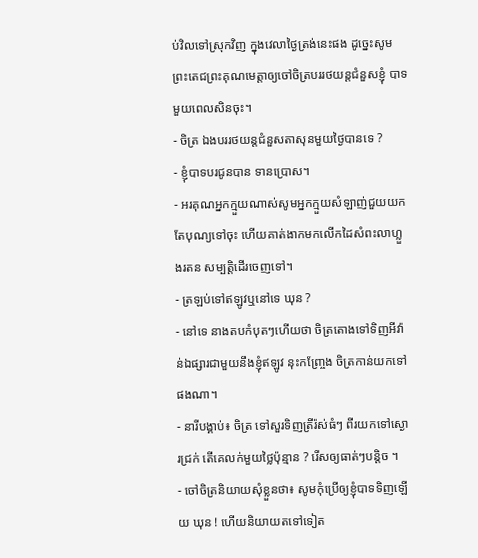ប់វិលទៅស្រុកវិញ ក្នុងវេលាថ្ងៃត្រង់នេះផង ដូច្នេះសូមព្រះតេជព្រះគុណមេត្តាឲ្យចៅចិត្របររថយន្តជំនួសខ្ញុំ បាទមួយពេលសិនចុះ។
- ចិត្រ ឯងបររថយន្តជំនួសតាសុនមួយថ្ងៃបានទេ ?
- ខ្ញុំបាទបរជូនបាន ទានប្រោស។
- អរគុណអ្នកក្មួយណាស់សូមអ្នកក្មួយសំឡាញ់ជួយយកតែបុណ្យទៅចុះ ហើយគាត់ងាកមកលើកដៃសំពះលាហ្លួងរតន សម្បត្តិដើរចេញទៅ។
- ត្រឡប់ទៅឥឡូវឬនៅទេ ឃុន ?
- នៅទេ នាងតបកំបុតៗហើយថា ចិត្រតោងទៅទិញអីវ៉ាន់ឯផ្សារជាមួយនឹងខ្ញុំឥឡូវ នុះកញ្រ្ចែង ចិត្រកាន់យកទៅផងណា។
- នារីបង្គាប់៖ ចិត្រ ទៅសួរទិញត្រីរ៉ស់ធំៗ ពីរយកទៅស្ងោរជ្រក់ តើគេលក់មួយថ្លៃប៉ុន្មាន ? រើសឲ្យធាត់ៗបន្តិច ។
- ចៅចិត្រនិយាយសុំខ្លួនថា៖ សូមកុំប្រើឲ្យខ្ញុំបាទទិញឡើយ ឃុន ! ហើយនិយាយតទៅទៀត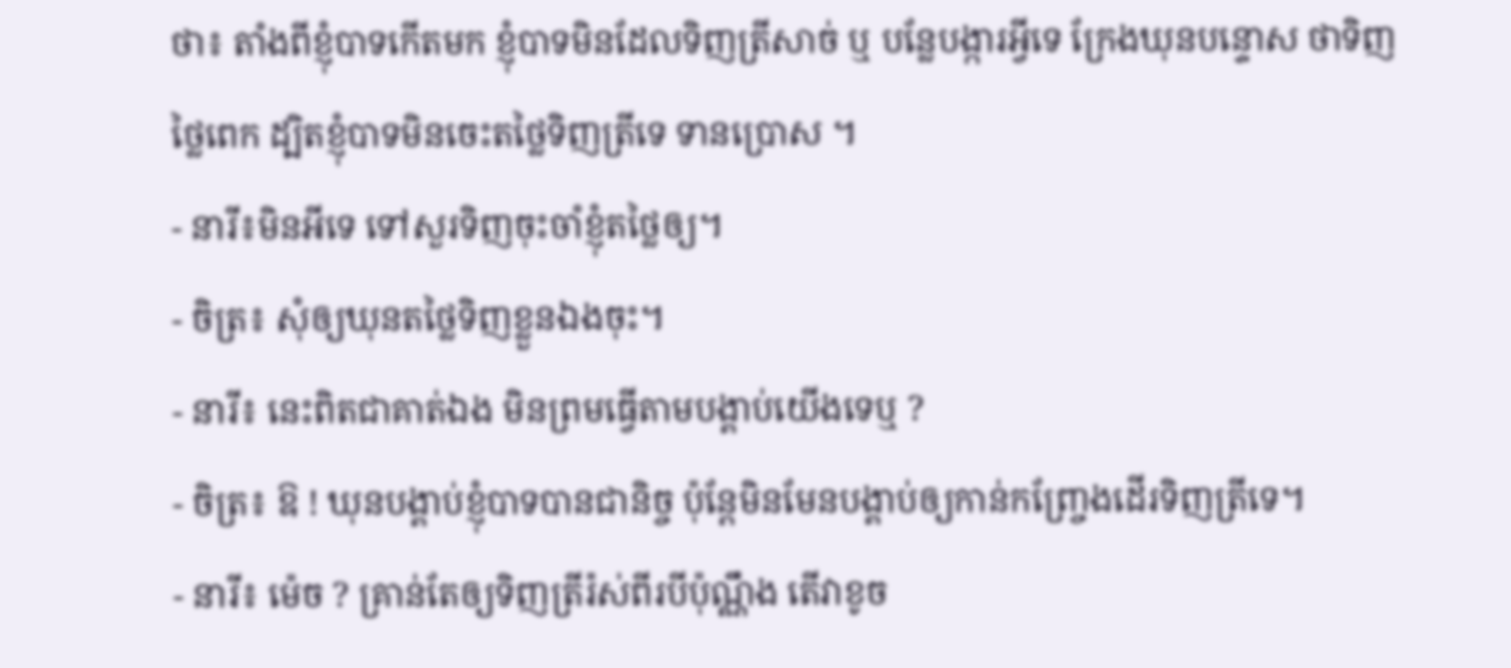ថា៖ តាំងពីខ្ញុំបាទកើតមក ខ្ញុំបាទមិនដែលទិញត្រីសាច់ ឬ បន្លែបង្ការអ្វីទេ ក្រែងឃុនបន្ទោស ថាទិញថ្លៃពេក ដ្បិតខ្ញុំបាទមិនចេះតថ្លៃទិញត្រីទេ ទានប្រោស ។
- នារី៖មិនអីទេ ទៅសួរទិញចុះចាំខ្ញុំតថ្លៃឲ្យ។
- ចិត្រ៖ សុំឲ្យឃុនតថ្លៃទិញខ្លួនឯងចុះ។
- នារី៖ នេះពិតជាគាត់ឯង មិនព្រមធ្វើតាមបង្គាប់យើងទេឬ ?
- ចិត្រ៖ ឱ ! ឃុនបង្គាប់ខ្ញុំបាទបានជានិច្ច ប៉ុន្តែមិនមែនបង្គាប់ឲ្យកាន់កញ្រ្ចែងដើរទិញត្រីទេ។
- នារី៖ ម៉េច ? គ្រាន់តែឲ្យទិញត្រីរ៉ស់ពីរបីប៉ុណ្ណឹង តើវាខូច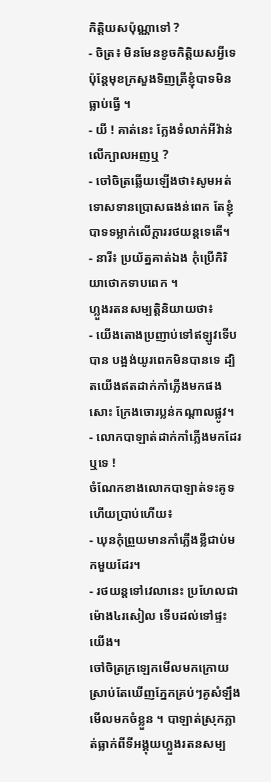កិត្តិយសប៉ុណ្ណាទៅ ?
- ចិត្រ៖ មិនមែនខូចកិត្តិយសអ្វីទេ ប៉ុន្តែមុខក្រសួងទិញត្រីខ្ញុំបាទមិនធ្លាប់ធ្វើ ។
- យី ! គាត់នេះ ក្លែងទំលាក់អីវ៉ាន់លើក្បាលអញឬ ?
- ចៅចិត្រឆ្លើយឡើងថា៖សូមអត់ទោសទានប្រោសធងន់ពេក តែខ្ញុំបាទទម្លាក់លើក្ដាររថយន្តទេតើ។
- នារី៖ ប្រយ័ត្នគាត់ឯង កុំប្រើកិរិយាថោកទាបពេក ។
ហ្លួងរតនសម្បត្តិនិយាយថា៖
- យើងតោងប្រញាប់ទៅឥឡូវទើបបាន បង្អង់យូរពេកមិនបានទេ ដ្បិតយើងឥតដាក់កាំភ្លើងមកផងសោះ ក្រែងចោរប្លន់កណ្ដាលផ្លូវ។
- លោកបាឡាត់ដាក់កាំភ្លើងមកដែរឬទេ !
ចំណែកខាងលោកបាឡាត់ទះគូទហើយប្រាប់ហើយ៖
- ឃុនកុំព្រួយមានកាំភ្លើងខ្លីជាប់មកមួយដែរ។
- រថយន្តទៅវេលានេះ ប្រហែលជាម៉ោង៤រសៀល ទើបដល់ទៅផ្ទះយើង។
ចៅចិត្រក្រឡេកមើលមកក្រោយស្រាប់តែឃើញភ្នែកគ្រប់ៗគូសំឡឹងមើលមកចំខ្លួន ។ បាឡាត់ស្រុកភ្លាត់ធ្លាក់ពីទីអង្គុយហ្លួងរតនសម្ប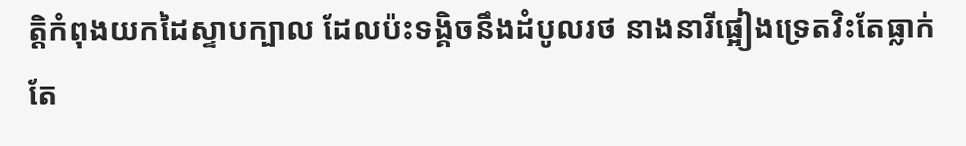ត្តិកំពុងយកដៃស្ទាបក្បាល ដែលប៉ះទង្គិចនឹងដំបូលរថ នាងនារីផ្អៀងទ្រេតវិះតែធ្លាក់ តែ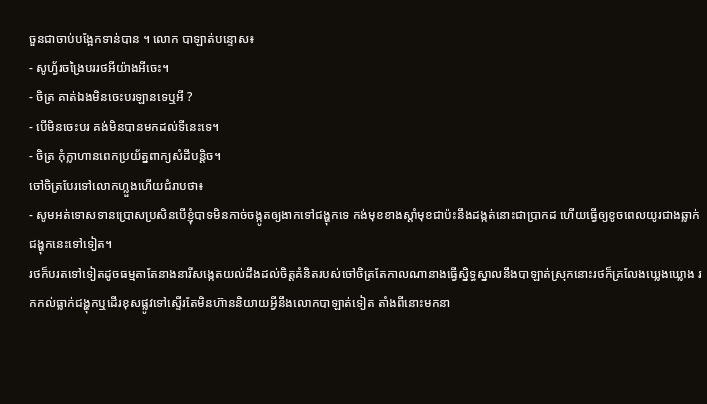ចួនជាចាប់បង្អែកទាន់បាន ។ លោក បាឡាត់បន្ទោស៖
- សូហ្វ័រចង្រៃបររថអីយ៉ាងអីចេះ។
- ចិត្រ គាត់ឯងមិនចេះបរឡានទេឬអី ?
- បើមិនចេះបរ គង់មិនបានមកដល់ទីនេះទេ។
- ចិត្រ កុំក្លាហានពេកប្រយ័ត្នពាក្យសំដីបន្តិច។
ចៅចិត្របែរទៅលោកហ្លួងហើយជំរាបថា៖
- សូមអត់ទោសទានប្រោសប្រសិនបើខ្ញុំបាទមិនកាច់ចង្កូតឲ្យងាកទៅជង្ហុកទេ កង់មុខខាងស្ដាំមុខជាប៉ះនឹងដង្កត់នោះជាប្រាកដ ហើយធ្វើឲ្យខូចពេលយូរជាងឆ្លាក់ជង្ហុកនេះទៅទៀត។
រថក៏បរតទៅទៀតដូចធម្មតាតែនាងនារីសង្កេតយល់ដឹងដល់ចិត្តគំនិតរបស់ចៅចិត្រតែកាលណានាងធ្វើស្និទ្ធស្នាលនឹងបាឡាត់ស្រុកនោះរថក៏គ្រលែងឃ្លេងឃ្លោង រកកល់ធ្លាក់ជង្ហុកឬដើរខុសផ្លូវទៅស្ទើរតែមិនហ៊ាននិយាយអ្វីនឹងលោកបាឡាត់ទៀត តាំងពីនោះមកនា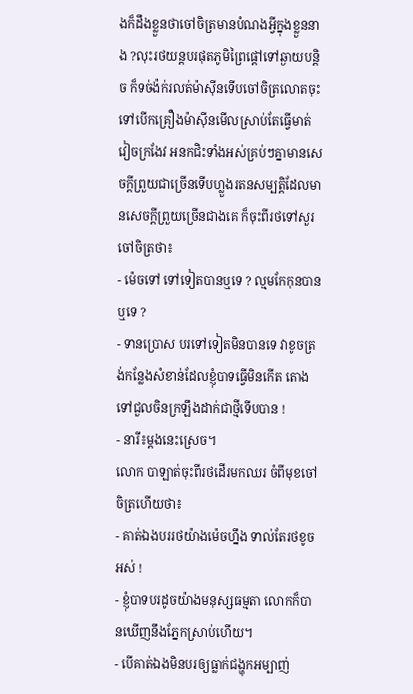ងក៏ដឹងខ្លួនថាចៅចិត្រមានបំណងអ្វីក្នុងខ្លួននាង ?លុះរថយន្តបរផុតភូមិព្រៃផ្ដៅទៅឆ្ងាយបន្តិច ក៏ទច់ង៉ក់រលត់ម៉ាស៊ីនទើបចៅចិត្រលោតចុះទៅបើកគ្រឿងម៉ាស៊ីនមើលស្រាប់តែធ្វើមាត់វៀចក្រងែវ អនកជិះទាំងអស់គ្រប់ៗគ្នាមានសេចក្ដីព្រួយជាច្រើនទើបហ្លួងរតនសម្បត្តិដែលមានសេចក្ដីព្រួយច្រើនជាងគេ ក៏ចុះពីរថទៅសួរចៅចិត្រថា៖
- ម៉េចទៅ ទៅទៀតបានឬទេ ? ល្មមកែកុនបានឬទេ ?
- ទានប្រោស បរទៅទៀតមិនបានទេ វាខូចត្រង់កន្លែងសំខាន់ដែលខ្ញុំបាទធ្វើមិនកើត តោងទៅជួលចិនក្រឡឹងដាក់ជាថ្មីទើបបាន !
- នារី៖ម្ដងនេះស្រេច។
លោក បាឡាត់ចុះពីរថដើរមកឈរ ចំពីមុខចៅចិត្រហើយថា៖
- គាត់ឯងបររថយ៉ាងម៉េចហ្នឹង ទាល់តែរថខូចអស់ !
- ខ្ញុំបាទបរដូចយ៉ាងមនុស្សធម្មតា លោកក៏បានឃើញនឹងភ្នែកស្រាប់ហើយ។
- បើគាត់ឯងមិនបរឲ្យធ្លាក់ជង្ហុកអម្បាញ់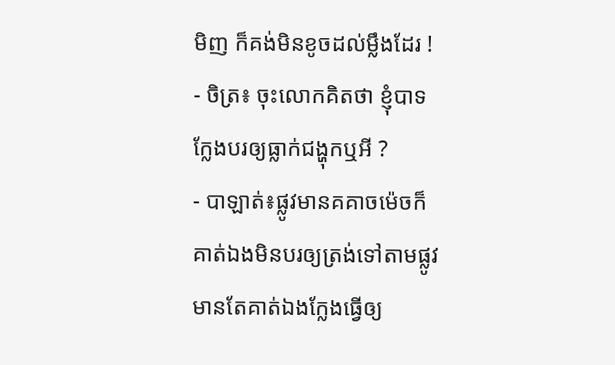មិញ ក៏គង់មិនខូចដល់ម្លឹងដែរ !
- ចិត្រ៖ ចុះលោកគិតថា ខ្ញុំបាទក្លែងបរឲ្យធ្លាក់ជង្ហុកឬអី ?
- បាឡាត់៖ផ្លូវមានគគាចម៉េចក៏គាត់ឯងមិនបរឲ្យត្រង់ទៅតាមផ្លូវមានតែគាត់ឯងក្លែងធ្វើឲ្យ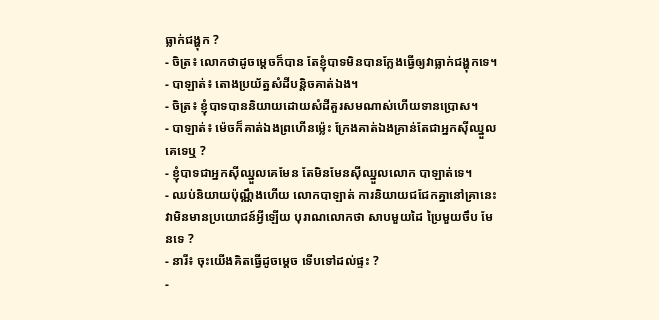ធ្លាក់ជង្ហុក ?
- ចិត្រ៖ លោកថាដូចម្ដេចក៏បាន តែខ្ញុំបាទមិនបានក្លែងធ្វើឲ្យវាធ្លាក់ជង្ហុកទេ។
- បាឡាត់៖ តោងប្រយ័ត្នសំដីបន្តិចគាត់ឯង។
- ចិត្រ៖ ខ្ញុំបាទបាននិយាយដោយសំដីគួរសមណាស់ហើយទានប្រោស។
- បាឡាត់៖ ម៉េចក៏គាត់ឯងព្រហើនម្ល៉េះ ក្រែងគាត់ឯងគ្រាន់តែជាអ្នកស៊ីឈ្នួលគេទេឬ ?
- ខ្ញុំបាទជាអ្នកស៊ីឈ្នួលគេមែន តែមិនមែនស៊ីឈ្នួលលោក បាឡាត់ទេ។
- ឈប់និយាយប៉ុណ្ណឹងហើយ លោកបាឡាត់ ការនិយាយជជែកគ្នានៅគ្រានេះ វាមិនមានប្រយោជន៍អ្វីឡើយ បុរាណលោកថា សាបមួយដៃ ប្រៃមួយចឹប មែនទេ ?
- នារី៖ ចុះយើងគិតធ្វើដូចម្ដេច ទើបទៅដល់ផ្ទះ ?
-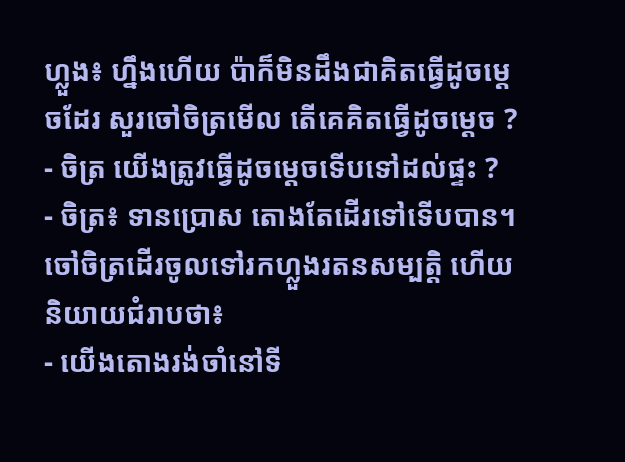ហ្លួង៖ ហ្នឹងហើយ ប៉ាក៏មិនដឹងជាគិតធ្វើដូចម្ដេចដែរ សួរចៅចិត្រមើល តើគេគិតធ្វើដូចម្ដេច ?
- ចិត្រ យើងត្រូវធ្វើដូចម្ដេចទើបទៅដល់ផ្ទះ ?
- ចិត្រ៖ ទានប្រោស តោងតែដើរទៅទើបបាន។
ចៅចិត្រដើរចូលទៅរកហ្លួងរតនសម្បត្តិ ហើយនិយាយជំរាបថា៖
- យើងតោងរង់ចាំនៅទី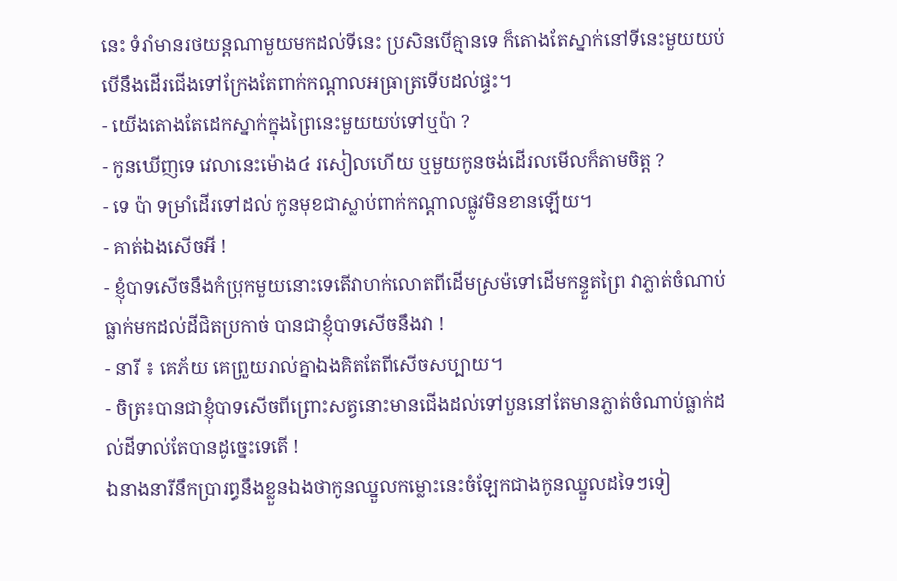នេះ ទំរាំមានរថយន្តណាមួយមកដល់ទីនេះ ប្រសិនបើគ្មានទេ ក៏តោងតែស្នាក់នៅទីនេះមួយយប់ បើនឹងដើរជើងទៅក្រែងតែពាក់កណ្ដាលអធ្រាត្រទើបដល់ផ្ទះ។
- យើងតោងតែដេកស្នាក់ក្នុងព្រៃនេះមួយយប់ទៅឬប៉ា ?
- កូនឃើញទេ វេលានេះម៉ោង៤ រសៀលហើយ ឬមួយកូនចង់ដើរលមើលក៏តាមចិត្ត ?
- ទេ ប៉ា ទម្រាំដើរទៅដល់ កូនមុខជាស្លាប់ពាក់កណ្ដាលផ្លូវមិនខានឡើយ។
- គាត់ឯងសើចអី !
- ខ្ញុំបាទសើចនឹងកំប្រុកមួយនោះទេតើវាហក់លោតពីដើមស្រម៉ទៅដើមកន្ទួតព្រៃ វាភ្លាត់ចំណាប់ ធ្លាក់មកដល់ដីជិតប្រកាច់ បានជាខ្ញុំបាទសើចនឹងវា !
- នារី ៖ គេភ័យ គេព្រួយរាល់គ្នាឯងគិតតែពីសើចសប្បាយ។
- ចិត្រ៖បានជាខ្ញុំបាទសើចពីព្រោះសត្វនោះមានជើងដល់ទៅបួននៅតែមានភ្លាត់ចំណាប់ធ្លាក់ដល់ដីទាល់តែបានដូច្នេះទេតើ !
ឯនាងនារីនឹកប្រារព្ធនឹងខ្លួនឯងថាកូនឈ្នួលកម្លោះនេះចំឡែកជាងកូនឈ្នួលដទៃៗទៀ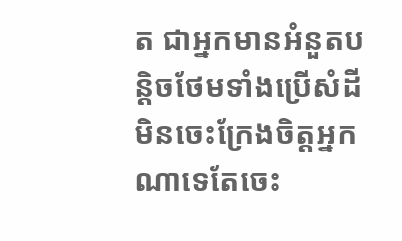ត ជាអ្នកមានអំនួតបន្តិចថែមទាំងប្រើសំដីមិនចេះក្រែងចិត្តអ្នកណាទេតែចេះ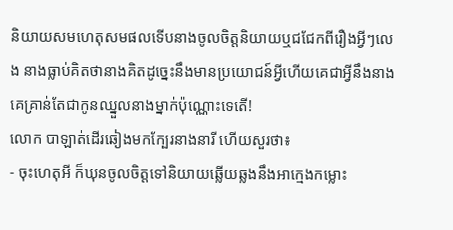និយាយសមហេតុសមផលទើបនាងចូលចិត្តនិយាយឬជជែកពីរឿងអ្វីៗលេង នាងធ្លាប់គិតថានាងគិតដូច្នេះនឹងមានប្រយោជន៍អ្វីហើយគេជាអ្វីនឹងនាង គេគ្រាន់តែជាកូនឈ្នួលនាងម្នាក់ប៉ុណ្ណោះទេតើ!
លោក បាឡាត់ដើរឆៀងមកក្បែរនាងនារី ហើយសួរថា៖
- ចុះហេតុអី ក៏ឃុនចូលចិត្តទៅនិយាយឆ្លើយឆ្លងនឹងអាក្មេងកម្លោះ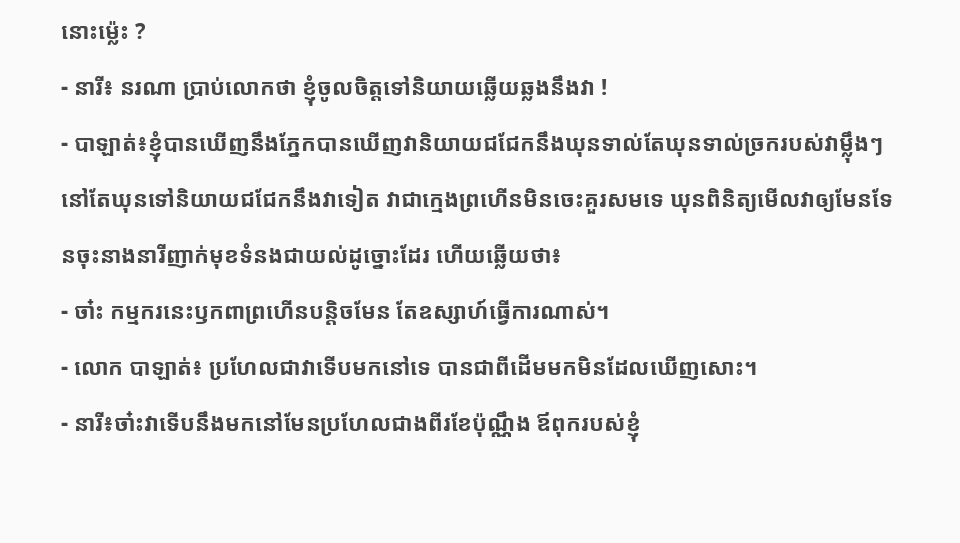នោះម្ល៉េះ ?
- នារី៖ នរណា ប្រាប់លោកថា ខ្ញុំចូលចិត្តទៅនិយាយឆ្លើយឆ្លងនឹងវា !
- បាឡាត់៖ខ្ញុំបានឃើញនឹងភ្នែកបានឃើញវានិយាយជជែកនឹងឃុនទាល់តែឃុនទាល់ច្រករបស់វាម្ល៉ឹងៗនៅតែឃុនទៅនិយាយជជែកនឹងវាទៀត វាជាក្មេងព្រហើនមិនចេះគួរសមទេ ឃុនពិនិត្យមើលវាឲ្យមែនទែនចុះនាងនារីញាក់មុខទំនងជាយល់ដូច្នោះដែរ ហើយឆ្លើយថា៖
- ចា៎ះ កម្មករនេះឫកពាព្រហើនបន្តិចមែន តែឧស្សាហ៍ធ្វើការណាស់។
- លោក បាឡាត់៖ ប្រហែលជាវាទើបមកនៅទេ បានជាពីដើមមកមិនដែលឃើញសោះ។
- នារី៖ចា៎ះវាទើបនឹងមកនៅមែនប្រហែលជាងពីរខែប៉ុណ្ណឹង ឪពុករបស់ខ្ញុំ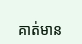គាត់មាន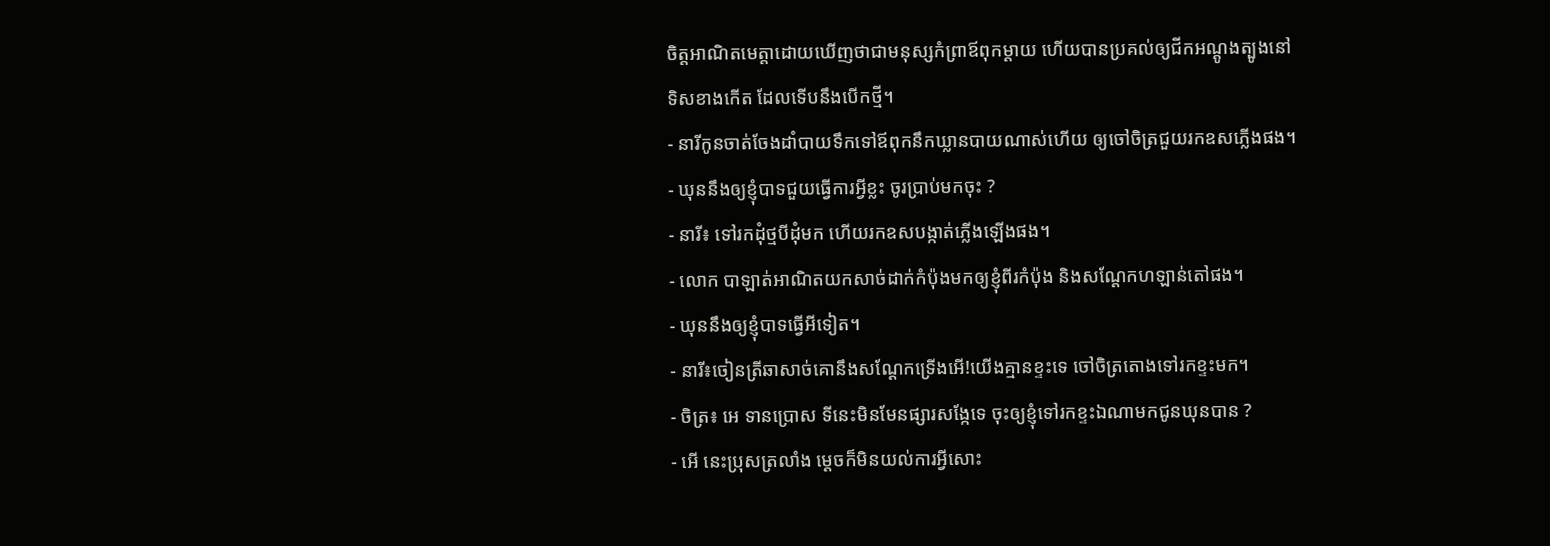ចិត្តអាណិតមេត្តាដោយឃើញថាជាមនុស្សកំព្រាឪពុកម្ដាយ ហើយបានប្រគល់ឲ្យជីកអណ្ដូងត្បូងនៅទិសខាងកើត ដែលទើបនឹងបើកថ្មី។
- នារីកូនចាត់ចែងដាំបាយទឹកទៅឪពុកនឹកឃ្លានបាយណាស់ហើយ ឲ្យចៅចិត្រជួយរកឧសភ្លើងផង។
- ឃុននឹងឲ្យខ្ញុំបាទជួយធ្វើការអ្វីខ្លះ ចូរប្រាប់មកចុះ ?
- នារី៖ ទៅរកដុំថ្មបីដុំមក ហើយរកឧសបង្កាត់ភ្លើងឡើងផង។
- លោក បាឡាត់អាណិតយកសាច់ដាក់កំប៉ុងមកឲ្យខ្ញុំពីរកំប៉ុង និងសណ្ដែកហឡាន់តៅផង។
- ឃុននឹងឲ្យខ្ញុំបាទធ្វើអីទៀត។
- នារី៖ចៀនត្រីឆាសាច់គោនឹងសណ្ដែកទ្រើងអើ!យើងគ្មានខ្ទះទេ ចៅចិត្រតោងទៅរកខ្ទះមក។
- ចិត្រ៖ អេ ទានប្រោស ទីនេះមិនមែនផ្សារសង្កែទេ ចុះឲ្យខ្ញុំទៅរកខ្ទះឯណាមកជូនឃុនបាន ?
- អើ នេះប្រុសត្រលាំង ម្ដេចក៏មិនយល់ការអ្វីសោះ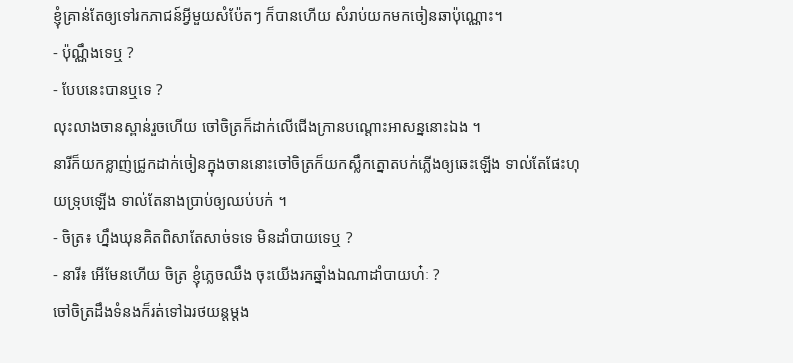ខ្ញុំគ្រាន់តែឲ្យទៅរកភាជន៍អ្វីមួយសំប៉ែតៗ ក៏បានហើយ សំរាប់យកមកចៀនឆាប៉ុណ្ណោះ។
- ប៉ុណ្ណឹងទេឬ ?
- បែបនេះបានឬទេ ?
លុះលាងចានស្ពាន់រួចហើយ ចៅចិត្រក៏ដាក់លើជើងក្រានបណ្ដោះអាសន្ននោះឯង ។
នារីក៏យកខ្លាញ់ជ្រូកដាក់ចៀនក្នុងចាននោះចៅចិត្រក៏យកស្លឹកត្នោតបក់ភ្លើងឲ្យឆេះឡើង ទាល់តែផែះហុយទ្រុបឡើង ទាល់តែនាងប្រាប់ឲ្យឈប់បក់ ។
- ចិត្រ៖ ហ្នឹងឃុនគិតពិសាតែសាច់ទទេ មិនដាំបាយទេឬ ?
- នារី៖ អើមែនហើយ ចិត្រ ខ្ញុំភ្លេចឈឹង ចុះយើងរកឆ្នាំងឯណាដាំបាយហ៎ៈ ?
ចៅចិត្រដឹងទំនងក៏រត់ទៅឯរថយន្តម្ដង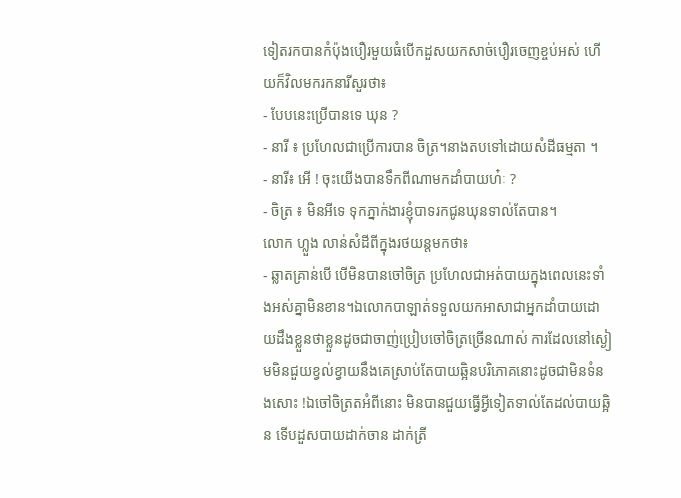ទៀតរកបានកំប៉ុងបឿរមួយធំបើកដួសយកសាច់បឿរចេញខ្ចប់អស់ ហើយក៏វិលមករកនារីសួរថា៖
- បែបនេះប្រើបានទេ ឃុន ?
- នារី ៖ ប្រហែលជាប្រើការបាន ចិត្រ។នាងតបទៅដោយសំដីធម្មតា ។
- នារី៖ អើ ! ចុះយើងបានទឹកពីណាមកដាំបាយហ៎ៈ ?
- ចិត្រ ៖ មិនអីទេ ទុកភ្នាក់ងារខ្ញុំបាទរកជូនឃុនទាល់តែបាន។
លោក ហ្លួង លាន់សំដីពីក្នុងរថយន្តមកថា៖
- ឆ្លាតគ្រាន់បើ បើមិនបានចៅចិត្រ ប្រហែលជាអត់បាយក្នុងពេលនេះទាំងអស់គ្នាមិនខាន។ឯលោកបាឡាត់ទទួលយកអាសាជាអ្នកដាំបាយដោយដឹងខ្លួនថាខ្លួនដូចជាចាញ់ប្រៀបចៅចិត្រច្រើនណាស់ ការដែលនៅស្ងៀមមិនជួយខ្វល់ខ្វាយនឹងគេស្រាប់តែបាយឆ្អិនបរិភោគនោះដូចជាមិនទំនងសោះ !ឯចៅចិត្រតអំពីនោះ មិនបានជួយធ្វើអ្វីទៀតទាល់តែដល់បាយឆ្អិន ទើបដួសបាយដាក់ចាន ដាក់ត្រី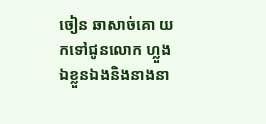ចៀន ឆាសាច់គោ យកទៅជូនលោក ហ្លួង ឯខ្លួនឯងនិងនាងនា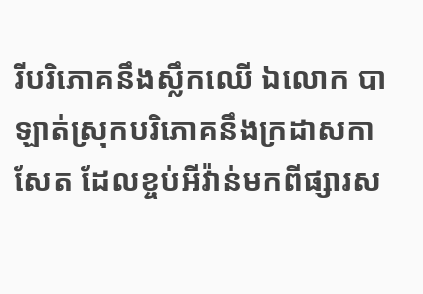រីបរិភោគនឹងស្លឹកឈើ ឯលោក បាឡាត់ស្រុកបរិភោគនឹងក្រដាសកាសែត ដែលខ្ចប់អីវ៉ាន់មកពីផ្សារស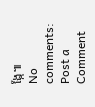ង្កែ៕
No comments:
Post a Comment